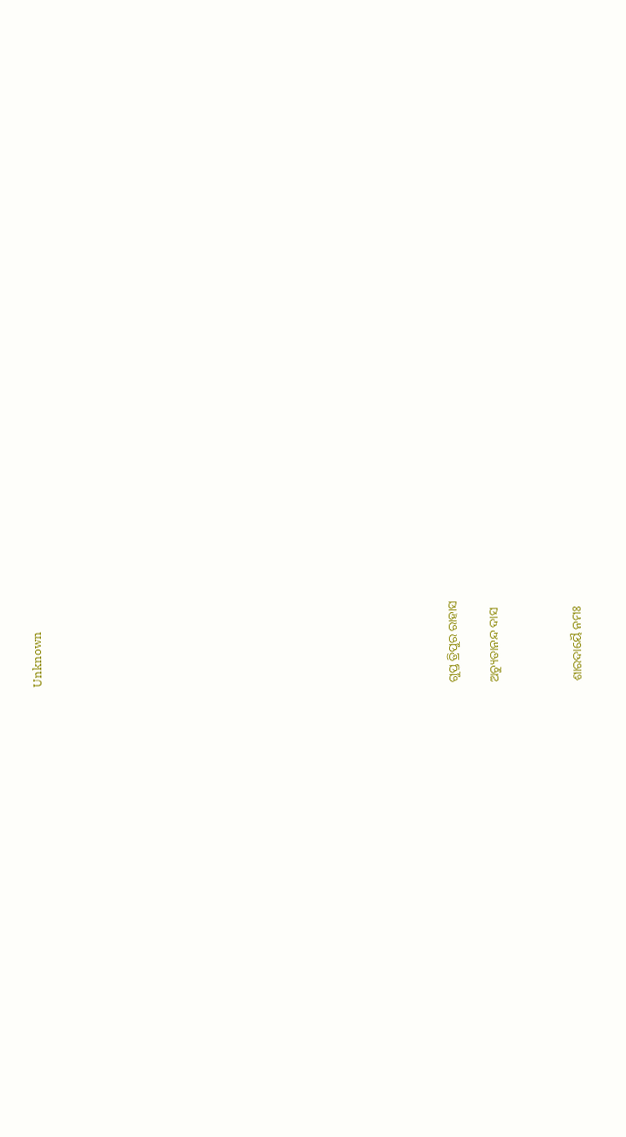Unknown



















ଗୁପ୍ତ ତ୍ରିପୁର ରାହାସ

ଅଚ୍ୟୁତାନନ୍ଦ ଦାସ



ଶାରଦାୟୈ ନମଃ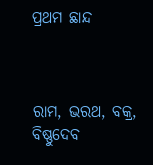ପ୍ରଥମ ଛାନ୍ଦ



ରାମ, ଭରଥ, ବକ୍ର, ବିଷ୍ଣୁଦେବ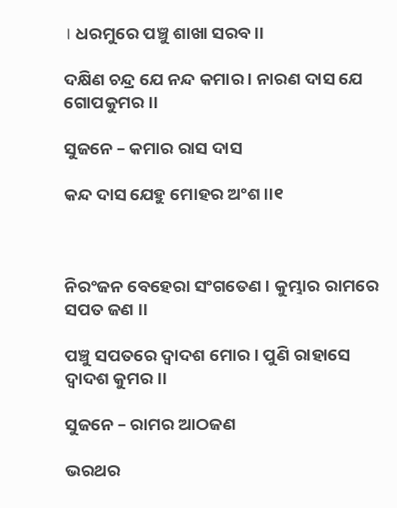। ଧରମୁରେ ପଞ୍ଚୁ ଶାଖା ସରବ ।।

ଦକ୍ଷିଣ ଚନ୍ଦ୍ର ଯେ ନନ୍ଦ କମାର । ନାରଣ ଦାସ ଯେ ଗୋପକୁମର ।।

ସୁଜନେ – କମାର ରାସ ଦାସ

କନ୍ଦ ଦାସ ଯେହୁ ମୋହର ଅଂଶ ।।୧



ନିରଂଜନ ବେହେରା ସଂଗତେଣ । କୁମ୍ଭାର ରାମରେ ସପତ ଜଣ ।।

ପଞ୍ଚୁ ସପତରେ ଦ୍ଵାଦଶ ମୋର । ପୁଣି ରାହାସେ ଦ୍ଵାଦଶ କୁମର ।।

ସୁଜନେ – ରାମର ଆଠଜଣ

ଭରଥର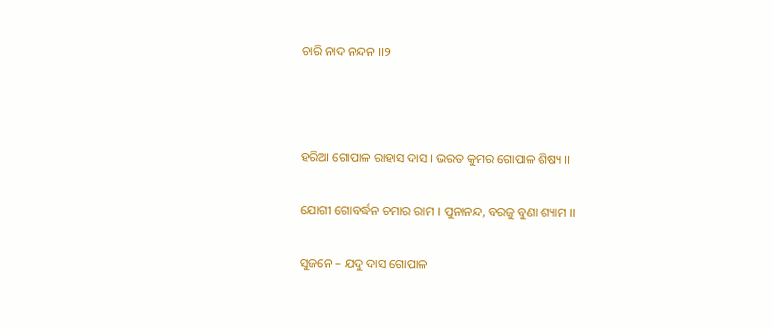ଚାରି ନାଦ ନନ୍ଦନ ।।୨



ହରିଆ ଗୋପାଳ ରାହାସ ଦାସ । ଭରତ କୁମର ଗୋପାଳ ଶିଷ୍ୟ ।।

ଯୋଗୀ ଗୋବର୍ଦ୍ଧନ ଚମାର ରାମ । ପୁନାନନ୍ଦ, ବରଜୁ ବୁଣା ଶ୍ୟାମ ।।

ସୁଜନେ – ଯଦୁ ଦାସ ଗୋପାଳ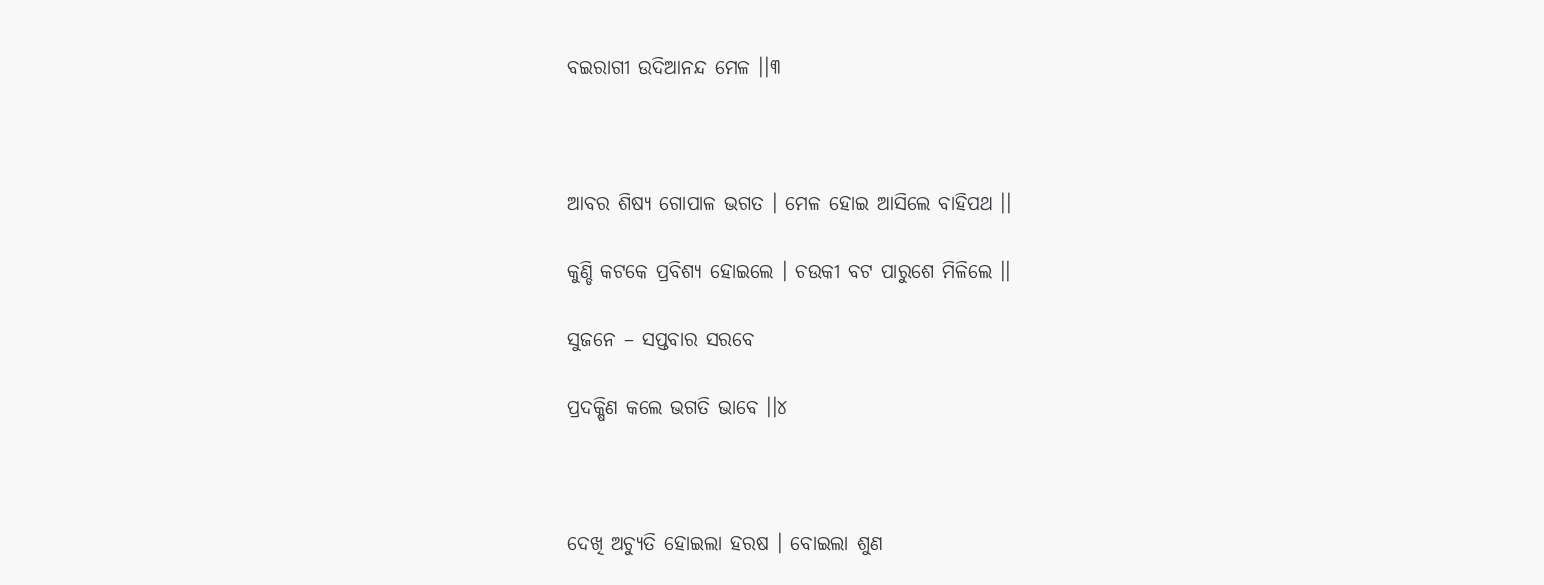ବଇରାଗୀ ଉଦିଆନନ୍ଦ ମେଳ ।।୩



ଆବର ଶିଷ୍ୟ ଗୋପାଳ ଭଗତ । ମେଳ ହୋଇ ଆସିଲେ ବାହିପଥ ।।

କୁଣ୍ଡି କଟକେ ପ୍ରବିଶ୍ୟ ହୋଇଲେ । ଚଉକୀ ବଟ ପାରୁଶେ ମିଳିଲେ ।।

ସୁଜନେ – ସପ୍ତବାର ସରବେ

ପ୍ରଦକ୍ଷିଣ କଲେ ଭଗତି ଭାବେ ।।୪



ଦେଖି ଅଚ୍ୟୁତି ହୋଇଲା ହରଷ । ବୋଇଲା ଶୁଣ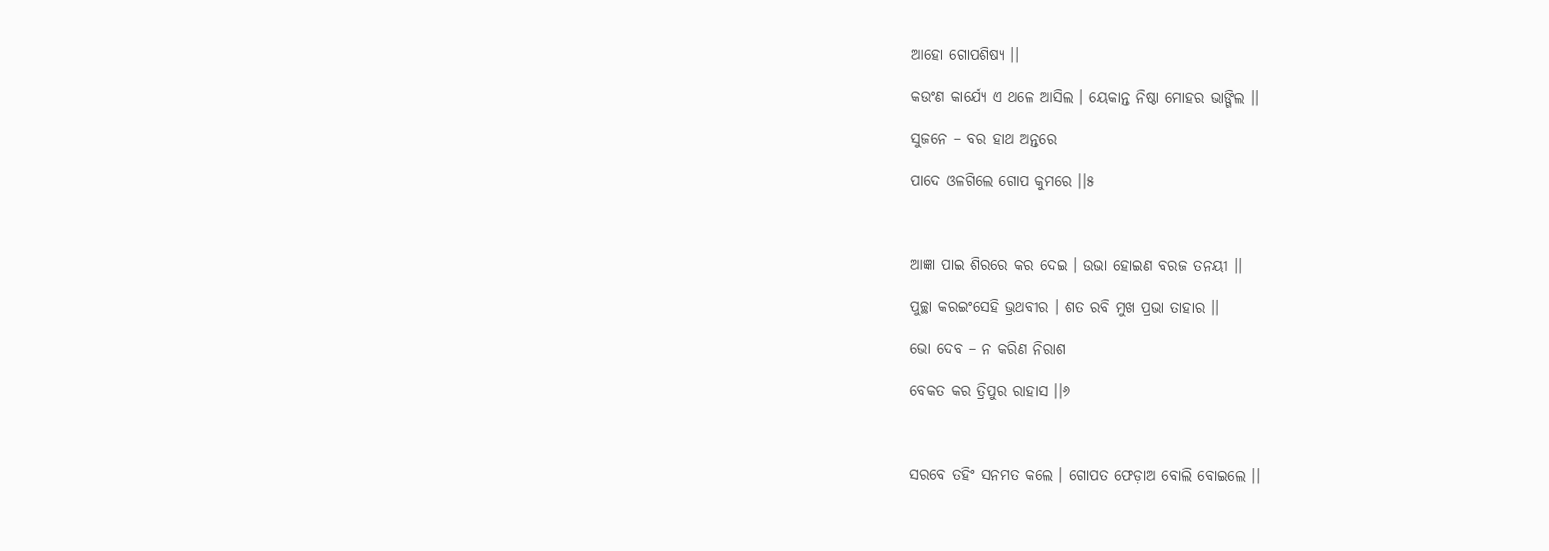ଆହୋ ଗୋପଶିଷ୍ୟ ।।

କଉଂଣ କାର୍ଯ୍ୟେ ଏ ଥଳେ ଆସିଲ । ୟେକାନ୍ତ ନିଷ୍ଠା ମୋହର ଭାଙ୍ଗିଲ ।।

ସୁଜନେ – ବର ହାଥ ଅନ୍ତରେ

ପାଦେ ଓଳଗିଲେ ଗୋପ କୁମରେ ।।୫



ଆଜ୍ଞା ପାଇ ଶିରରେ କର ଦେଇ । ଉଭା ହୋଇଣ ବରଜ ତନୟୀ ।।

ପୁଚ୍ଛା କରଇଂସେହି ଭ୍ରଥବୀର । ଶତ ରବି ମୁଖ ପ୍ରଭା ତାହାର ।।

ଭୋ ଦେବ – ନ କରିଣ ନିରାଶ

ବେକତ କର ତ୍ରିପୁର ରାହାସ ।।୬



ସରବେ ତହିଂ ସନମତ କଲେ । ଗୋପତ ଫେଡ଼ାଅ ବୋଲି ବୋଇଲେ ।।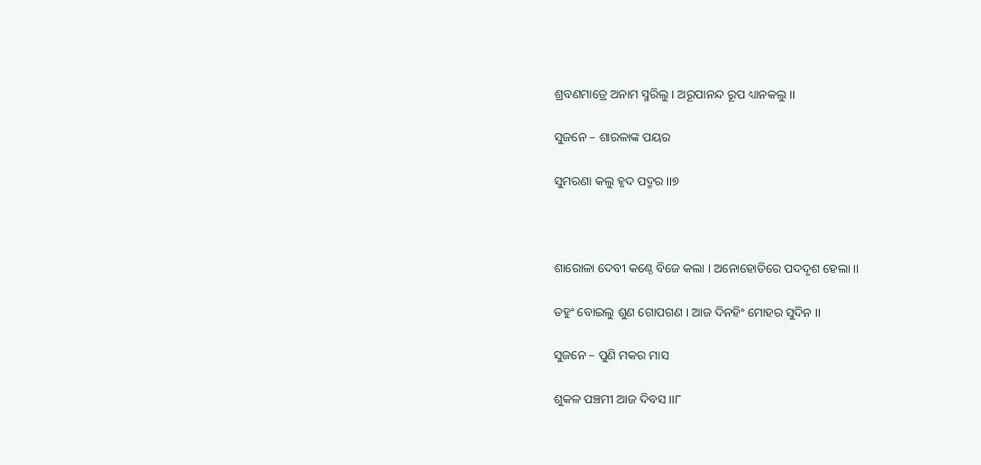ଶ୍ରବଣମାତ୍ରେ ଅନାମ ସ୍ମରିଲୁ । ଅରୂପାନନ୍ଦ ରୂପ ଧ୍ୟାନକଲୁ ।।

ସୁଜନେ – ଶାରଳାଙ୍କ ପୟର

ସୁମରଣା କଲୁ ହୃଦ ପଦ୍ମର ।।୭



ଶାରୋଳା ଦେବୀ କଣ୍ଠେ ବିଜେ କଲା । ଅନୋହୋତିରେ ପଦଦୃଶ ହେଲା ।।

ତହୁଂ ବୋଇଲୁ ଶୁଣ ଗୋପଗଣ । ଆଜ ଦିନହିଂ ମୋହର ସୁଦିନ ।।

ସୁଜନେ – ପୁଣି ମକର ମାସ

ଶୁକଳ ପଞ୍ଚମୀ ଆଜ ଦିବସ ।।୮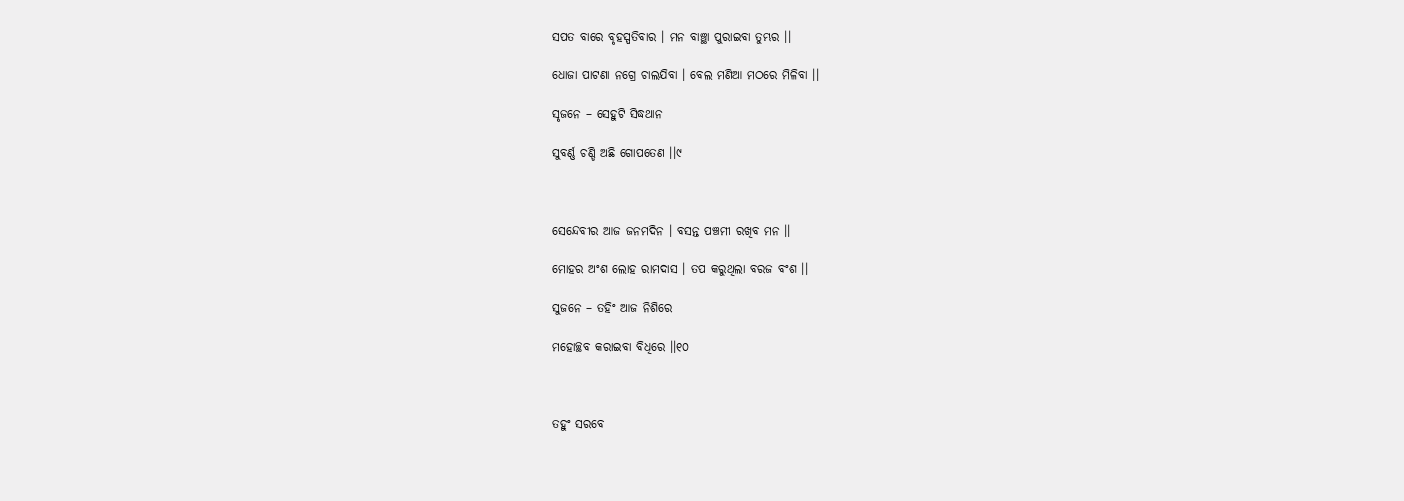ସପତ ବାରେ ବୃହସ୍ପତିବାର । ମନ ବାଞ୍ଛା ପୁରାଇବା ତୁମ୍ଭର ।।

ଧୋଜା ପାଟଣା ନଗ୍ରେ ଚାଲଯିବା । ବେଲ ମଣିଆ ମଠରେ ମିଳିବା ।।

ସୃଜନେ – ସେହୁଟି ସିଦ୍ଧଥାନ

ସୁବର୍ଣ୍ଣ ଚଣ୍ଡି ଅଛି ଗୋପତେଣ ।।୯



ସେନ୍ଦେବୀର ଆଜ ଜନମଦିନ । ବସନ୍ତ ପଞ୍ଚମୀ ରଖିବ ମନ ।।

ମୋହର ଅଂଶ ଲୋହ ରାମଦାସ । ତପ କରୁଥିଲା ବରଜ ବଂଶ ।।

ସୁଜନେ – ତହିଂ ଆଜ ନିଶିରେ

ମହୋଚ୍ଛବ କରାଇବା ବିଧିରେ ।।୧୦



ତହୁଂ ସରବେ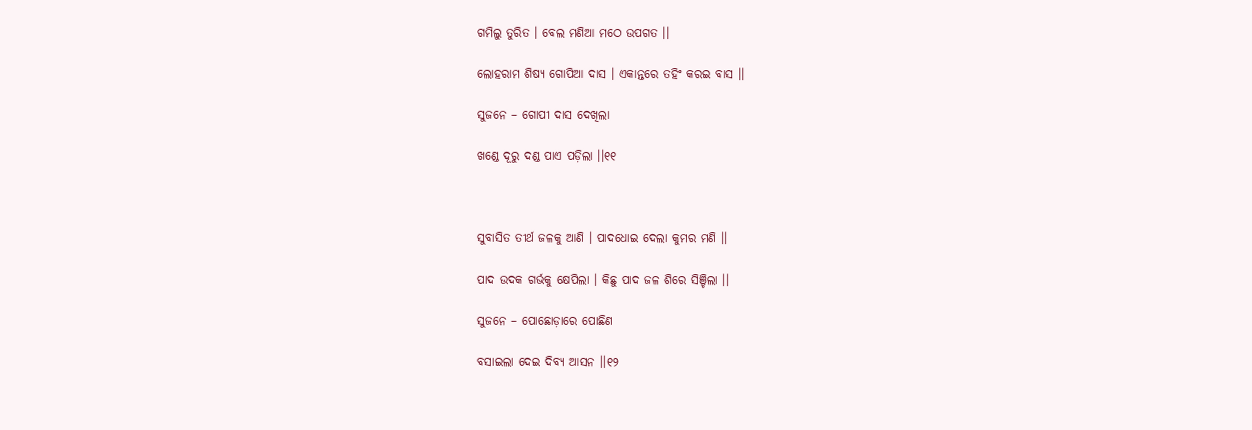ଗମିଲୁ ତୁରିତ । ବେଲ ମଣିଆ ମଠେ ଉପଗତ ।।

ଲୋହରାମ ଶିଷ୍ୟ ଗୋପିଆ ଦାସ । ଏକାନ୍ତରେ ତହିଂ କରଇ ବାସ ।।

ସୁଜନେ – ଗୋପୀ ଦାସ ଦେଖିଲା

ଖଣ୍ଡେ ଦୂରୁ ଦଣ୍ଡ ପାଏ ପଡ଼ିଲା ।।୧୧



ସୁବାସିତ ତୀର୍ଥ ଜଳକୁ ଆଣି । ପାଦଧୋଇ ଦେଲା କୁମର ମଣି ।।

ପାଦ ଉଦକ ଗର୍ଭକୁ କ୍ଷେପିଲା । କିଛୁ ପାଦ ଜଳ ଶିରେ ସିଞ୍ଚିଲା ।।

ସୁଜନେ – ପୋଛୋଡ଼ାରେ ପୋଛିଣ

ବସାଇଲା ଦେଇ ଦିବ୍ୟ ଆସନ ।।୧୨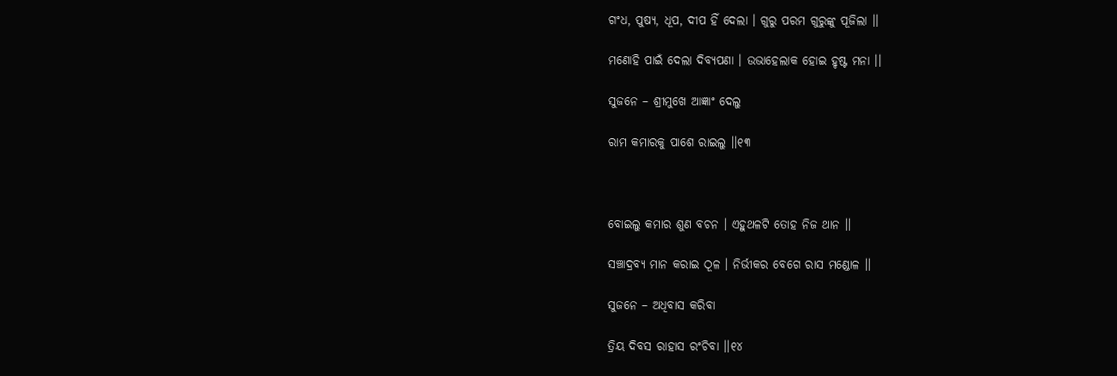ଗଂଧ, ପୁଷ୍ୟ, ଧୂପ, ଦୀପ ହିଁ ଦେଲା । ଗୁରୁ ପରମ ଗୁରୁଙ୍କୁ ପୂଜିଲା ।।

ମଣୋହି ପାଇଁ ଦେଲା ଦିବ୍ୟପଣା । ଉଭାହେଲାକ ହୋଇ ହୃଷ୍ଟ ମନା ।।

ସୁଜନେ – ଶ୍ରୀମୁଖେ ଆଜ୍ଞାଂ ଦେଲୁ

ରାମ କମାରକୁ ପାଶେ ରାଇଲୁ ।।୧୩



ବୋଇଲୁ କମାର ଶୁଣ ବଚନ । ଏହୁଥଳଟି ତୋହ ନିଜ ଥାନ ।।

ସଞ୍ଚାଦ୍ରବ୍ୟ ମାନ କରାଇ ଠୂଳ । ନିର୍ଭୀକର ବେଗେ ରାସ ମଣ୍ଡୋଳ ।।

ସୁଜନେ – ଅଧିବାସ କରିବା

ତ୍ରିୟ ଦିବସ ରାହାସ ରଂଚିବା ।।୧୪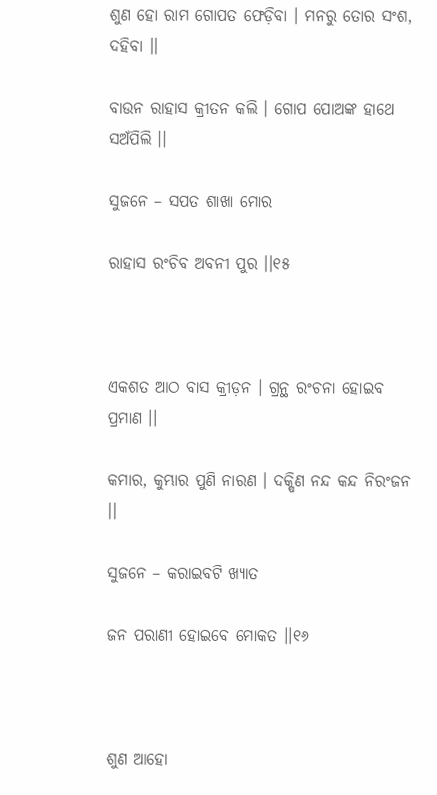ଶୁଣ ହୋ ରାମ ଗୋପତ ଫେଡ଼ିବା । ମନରୁ ତୋର ସଂଶ, ଦହିବା ।।

ବାଉନ ରାହାସ କ୍ରୀତନ କଲି । ଗୋପ ପୋଅଙ୍କ ହାଥେ ସଅଁପିଲି ।।

ସୁଜନେ – ସପତ ଶାଖା ମୋର

ରାହାସ ରଂଚିବ ଅବନୀ ପୁର ।।୧୫



ଏକଶତ ଆଠ ବାସ କ୍ରୀଡ଼ନ । ଗ୍ରନ୍ଥ ରଂଚନା ହୋଇବ ପ୍ରମାଣ ।।

କମାର, କୁମ୍ଭାର ପୁଣି ନାରଣ । ଦକ୍ଷିଣ ନନ୍ଦ କନ୍ଦ ନିରଂଜନ ।।

ସୁଜନେ – କରାଇବଟି ଖ୍ୟାତ

ଜନ ପରାଣୀ ହୋଇବେ ମୋକତ ।।୧୬



ଶୁଣ ଆହୋ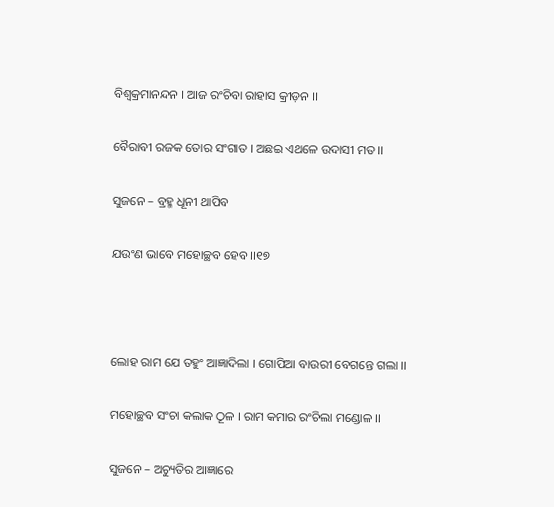ବିଶ୍ଵକ୍ରମାନନ୍ଦନ । ଆଜ ରଂଚିବା ରାହାସ କ୍ରୀଡ଼ନ ।।

ବୈରାବୀ ରଜକ ତୋର ସଂଗାତ । ଅଛଇ ଏଥଳେ ଉଦାସୀ ମତ ।।

ସୁଜନେ – ବ୍ରହ୍ମ ଧୂନୀ ଥାପିବ

ଯଉଂଣ ଭାବେ ମହୋଚ୍ଛବ ହେବ ।।୧୭



ଲୋହ ରାମ ଯେ ତହୁଂ ଆଜ୍ଞାଦିଲା । ଗୋପିଆ ବାଉରୀ ବେଗନ୍ତେ ଗଲା ।।

ମହୋଚ୍ଛବ ସଂଚା କଲାକ ଠୂଳ । ରାମ କମାର ରଂଚିଲା ମଣ୍ଡୋଳ ।।

ସୁଜନେ – ଅଚ୍ୟୁତିର ଆଜ୍ଞାରେ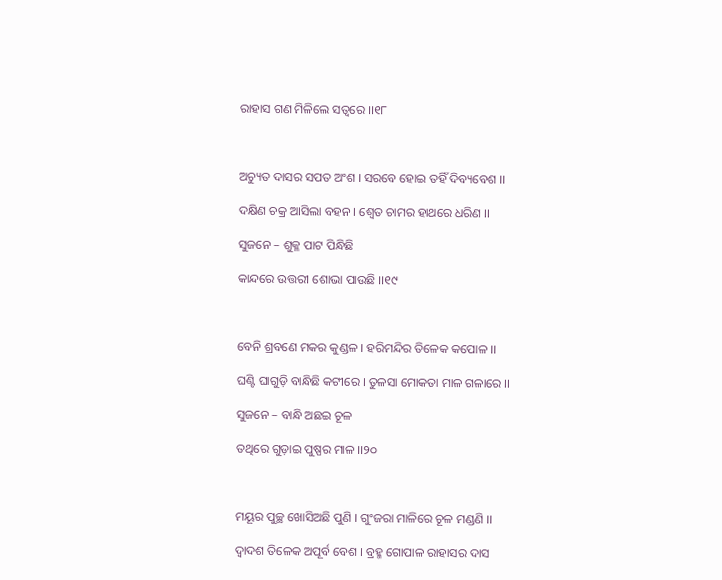ରାହାସ ଗଣ ମିଳିଲେ ସତ୍ଵରେ ।।୧୮



ଅଚ୍ୟୁତ ଦାସର ସପତ ଅଂଶ । ସରବେ ହୋଇ ତହିଁ ଦିବ୍ୟବେଶ ।।

ଦକ୍ଷିଣ ଚକ୍ର ଆସିଲା ବହନ । ଶ୍ଵେତ ଚାମର ହାଥରେ ଧରିଣ ।।

ସୁଜନେ – ଶୁକ୍ଳ ପାଟ ପିନ୍ଧିଛି

କାନ୍ଦରେ ଉତ୍ତରୀ ଶୋଭା ପାଉଛି ।।୧୯



ବେନି ଶ୍ରବଣେ ମକର କୁଣ୍ଡଳ । ହରିମନ୍ଦିର ତିଳେକ କପୋଳ ।।

ଘଣ୍ଟି ଘାଗୁଡ଼ି ବାନ୍ଧିଛି କଟୀରେ । ତୁଳସା ମୋକତା ମାଳ ଗଳାରେ ।।

ସୁଜନେ – ବାନ୍ଧି ଅଛଇ ଚୂଳ

ତଥିରେ ଗୁଡ଼ାଇ ପୁଷ୍ପର ମାଳ ।।୨୦



ମୟୂର ପୁଚ୍ଛ ଖୋସିଅଛି ପୁଣି । ଗୁଂଜରା ମାଳିରେ ଚୂଳ ମଣ୍ଡଣି ।।

ଦ୍ଵାଦଶ ତିଳେକ ଅପୂର୍ବ ବେଶ । ବ୍ରହ୍ମ ଗୋପାଳ ରାହାସର ଦାସ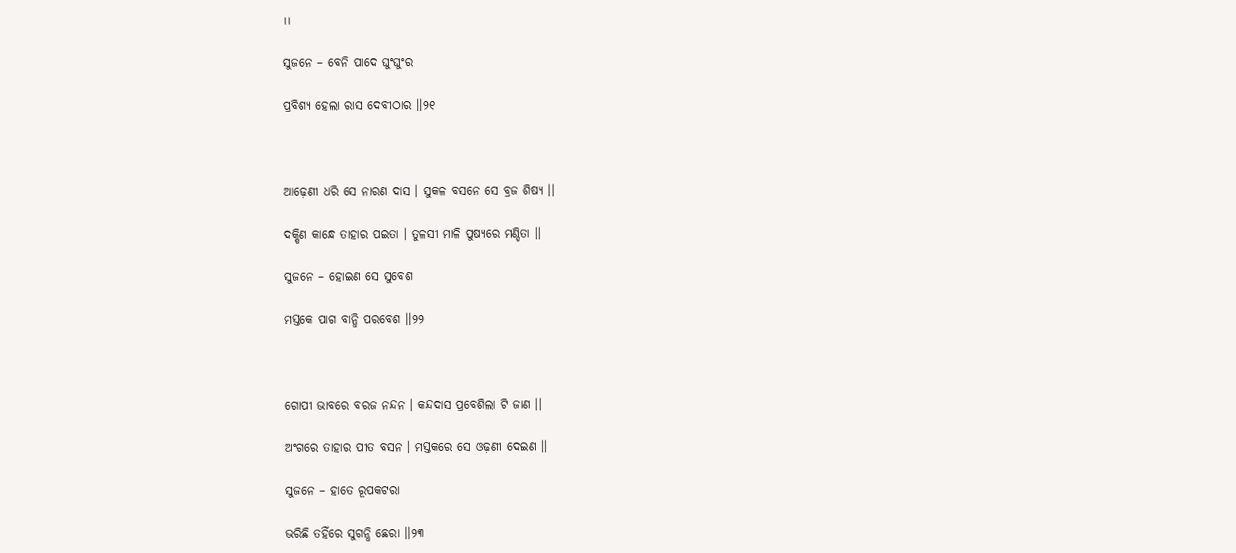।।

ସୁଜନେ – ବେନି ପାଦେ ଘୁଂଘୁଂର

ପ୍ରବିଶ୍ୟ ହେଲା ରାସ ଦେବୀଠାର ।।୨୧



ଆଢ଼େଣୀ ଧରି ସେ ନାରଣ ଦାସ । ସୁକଳ ବସନେ ସେ ବ୍ରଜ ଶିଷ୍ୟ ।।

ଦକ୍ଷିଣ କାନ୍ଧେ ତାହାର ପଇତା । ତୁଳସୀ ମାଳି ପୁଷ୍ୟରେ ମଣ୍ଡିତା ।।

ସୁଜନେ – ହୋଇଣ ସେ ସୁବେଶ

ମସ୍ତକେ ପାଗ ବାନ୍ଧି ପରବେଶ ।।୨୨



ଗୋପୀ ଭାବରେ ବରଜ ନନ୍ଦନ । କନ୍ଦଦାସ ପ୍ରବେଶିଲା ଟି ଜାଣ ।।

ଅଂଗରେ ତାହାର ପୀତ ବସନ । ମସ୍ତକରେ ସେ ଓଢ଼ଣୀ ଦେଇଣ ।।

ସୁଜନେ – ହାତେ ରୂପକଟରା

ଭରିଛି ତହିଁରେ ସୁଗନ୍ଧି ଛେରା ।।୨୩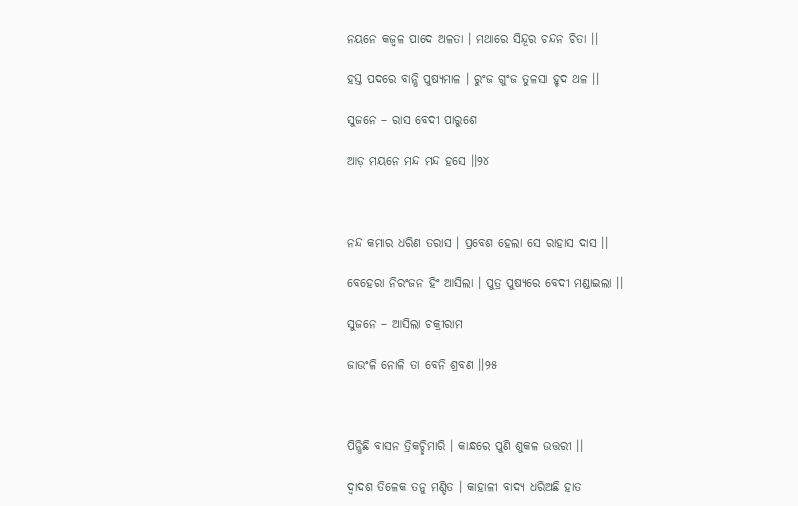ନୟନେ କଜ୍ଵଳ ପାଦେ ଅଳତା । ମଥାରେ ସିନ୍ଦୂର ଚନ୍ଦନ ଚିତା ।।

ହସ୍ତ ପଦରେ ବାନ୍ଧି ପୁଷ୍ୟମାଳ । ରୁଂଜ ଗୁଂଜ ତୁଳସା ହୃଦ ଥଳ ।।

ସୁଜନେ – ରାସ ବେଦୀ ପାରୁଶେ

ଆଡ଼ ମୟନେ ମନ୍ଦ ମନ୍ଦ ହସେ ।।୨୪



ନନ୍ଦ କମାର ଧରିଣ ତରାସ । ପ୍ରବେଶ ହେଲା ସେ ରାହାସ ଦାସ ।।

ବେହେରା ନିରଂଜନ ହିଂ ଆସିଲା । ପୁତ୍ର ପୁଷ୍ୟରେ ବେଦୀ ମଣ୍ଡାଇଲା ।।

ସୁଜନେ – ଆସିଲା ଚକ୍ରୀରାମ

ଜାଉଂଳି ନୋଳି ତା ବେନି ଶ୍ରବଣ ।।୨୫



ପିନ୍ଧିଛି ବାସନ ତ୍ରିକଚ୍ଛିମାରି । କାନ୍ଧରେ ପୁଣି ଶୁକଳ ଉତ୍ତରୀ ।।

ଦ୍ଵାଦଶ ତିଳେକ ତନୁ ମଣ୍ଡିତ । କାହାଳୀ ବାଦ୍ୟ ଧରିଅଛି ହାତ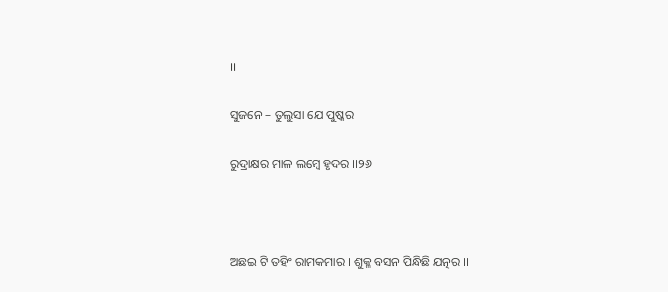।।

ସୁଜନେ – ତୁଲୁସା ଯେ ପୁଷ୍କର

ରୁଦ୍ରାକ୍ଷର ମାଳ ଲମ୍ବେ ହୃଦର ।।୨୬



ଅଛଇ ଟି ତହିଂ ରାମକମାର । ଶୁକ୍ଳ ବସନ ପିନ୍ଧିଛି ଯତ୍ନର ।।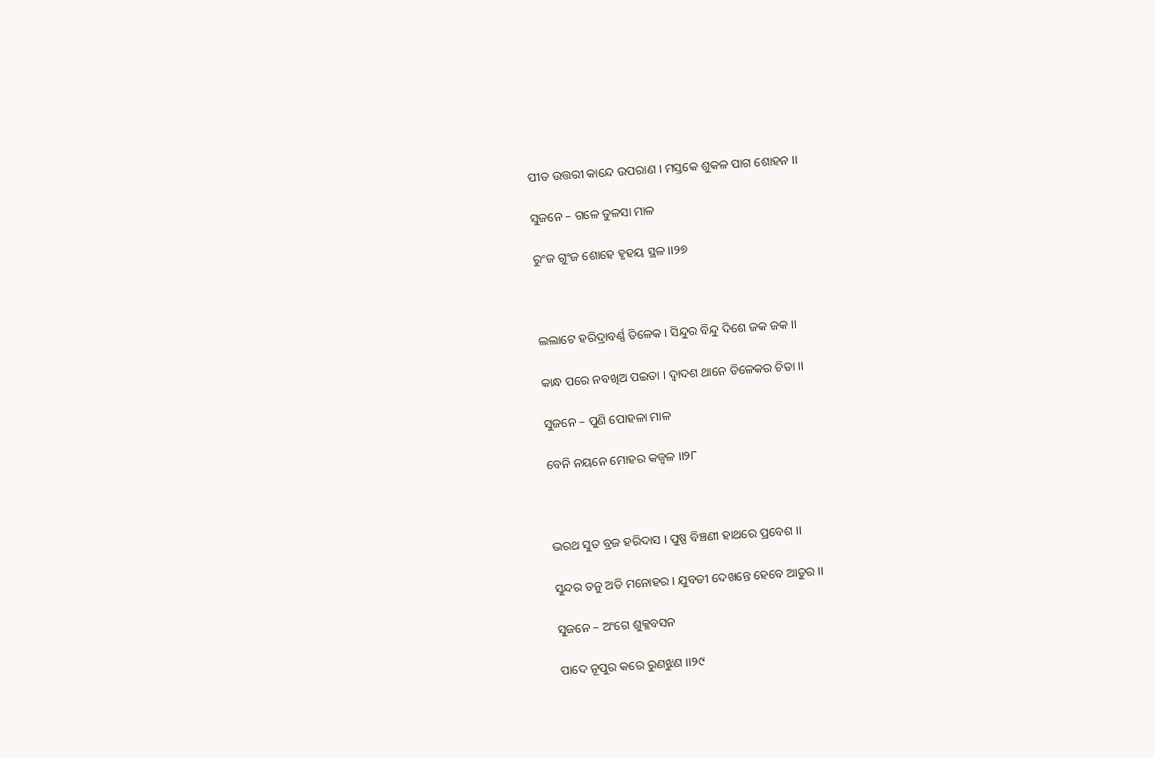ପୀତ ଉତ୍ତରୀ କାନ୍ଦେ ଉପରାଣ । ମସ୍ତକେ ଶୁକଳ ପାଗ ଶୋହନ ।।

ସୁଜନେ – ଗଳେ ତୁଳସା ମାଳ

ରୁଂଜ ଗୁଂଜ ଶୋହେ ହୃହୟ ସ୍ଥଳ ।।୨୭



ଲଲାଟେ ହରିଦ୍ରାବର୍ଣ୍ଣ ତିଳେକ । ସିନ୍ଦୁର ବିନ୍ଦୁ ଦିଶେ ଜକ ଜକ ।।

କାନ୍ଧ ପରେ ନବଖିଅ ପଇତା । ଦ୍ଵାଦଶ ଥାନେ ତିଳେକର ଚିତା ।।

ସୁଜନେ – ପୁଣି ପୋହଳା ମାଳ

ବେନି ନୟନେ ମୋହର କଜ୍ଵଳ ।।୨୮



ଭରଥ ସୁତ ବ୍ରଜ ହରିଦାସ । ପୁଷ୍ପ ବିଞ୍ଚଣୀ ହାଥରେ ପ୍ରବେଶ ।।

ସୁନ୍ଦର ତନୁ ଅତି ମନୋହର । ଯୁବତୀ ଦେଖନ୍ତେ ହେବେ ଆତୁର ।।

ସୁଜନେ – ଅଂଗେ ଶୁକ୍ଳବସନ

ପାଦେ ନୂପୁର କରେ ରୁଣଝୁଣ ।।୨୯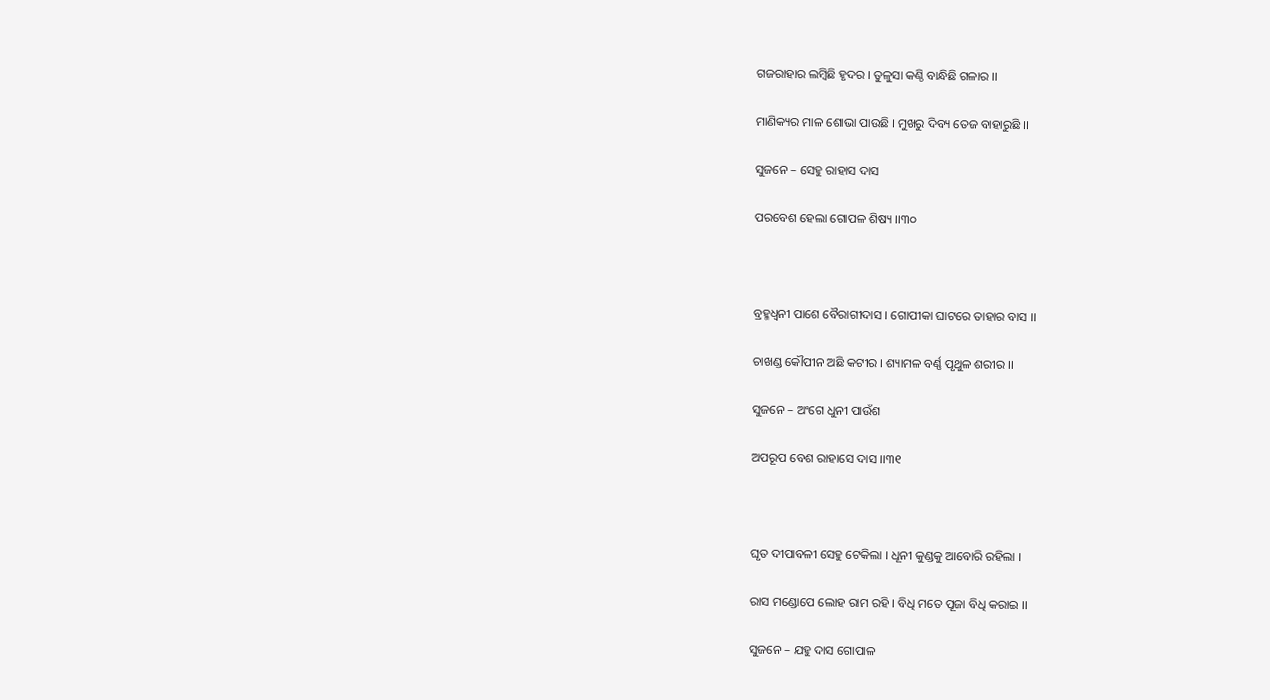ଗଜରାହାର ଲମ୍ବିଛି ହୃଦର । ତୁଳୁସା କଣ୍ଠି ବାନ୍ଧିଛି ଗଳାର ।।

ମାଣିକ୍ୟର ମାଳ ଶୋଭା ପାଉଛି । ମୁଖରୁ ଦିବ୍ୟ ତେଜ ବାହାରୁଛି ।।

ସୁଜନେ – ସେହୁ ରାହାସ ଦାସ

ପରବେଶ ହେଲା ଗୋପଳ ଶିଷ୍ୟ ।।୩୦



ବ୍ରହ୍ମଧ୍ଵନୀ ପାଶେ ବୈରାଗୀଦାସ । ଗୋପୀକା ଘାଟରେ ତାହାର ବାସ ।।

ଚାଖଣ୍ଡ କୌପୀନ ଅଛି କଟୀର । ଶ୍ୟାମଳ ବର୍ଣ୍ଣ ପୃଥୁଳ ଶରୀର ।।

ସୁଜନେ – ଅଂଗେ ଧୁନୀ ପାଉଁଶ

ଅପରୂପ ବେଶ ରାହାସେ ଦାସ ।।୩୧



ଘୃତ ଦୀପାବଳୀ ସେହୁ ଟେକିଲା । ଧୂନୀ କୁଣ୍ଡକୁ ଆବୋରି ରହିଲା ।

ରାସ ମଣ୍ଡୋପେ ଲୋହ ରାମ ରହି । ବିଧି ମତେ ପୂଜା ବିଧି କରାଇ ।।

ସୁଜନେ – ଯହୁ ଦାସ ଗୋପାଳ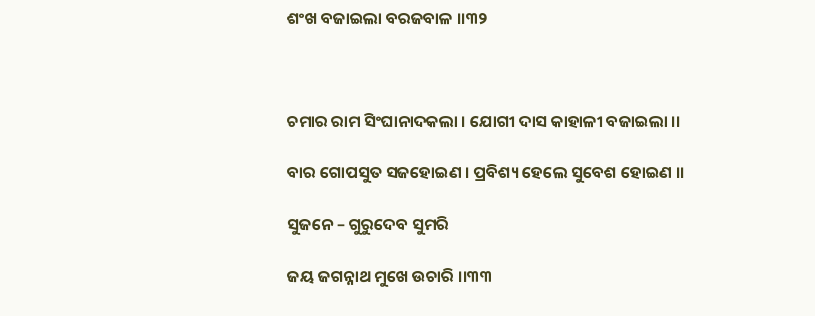ଶଂଖ ବଜାଇଲା ବରଜବାଳ ।।୩୨



ଚମାର ରାମ ସିଂଘାନାଦକଲା । ଯୋଗୀ ଦାସ କାହାଳୀ ବଜାଇଲା ।।

ବାର ଗୋପସୁତ ସଜହୋଇଣ । ପ୍ରବିଶ୍ୟ ହେଲେ ସୁବେଶ ହୋଇଣ ।।

ସୁଜନେ – ଗୁରୁଦେବ ସୁମରି

ଜୟ ଜଗନ୍ନାଥ ମୁଖେ ଉଚାରି ।।୩୩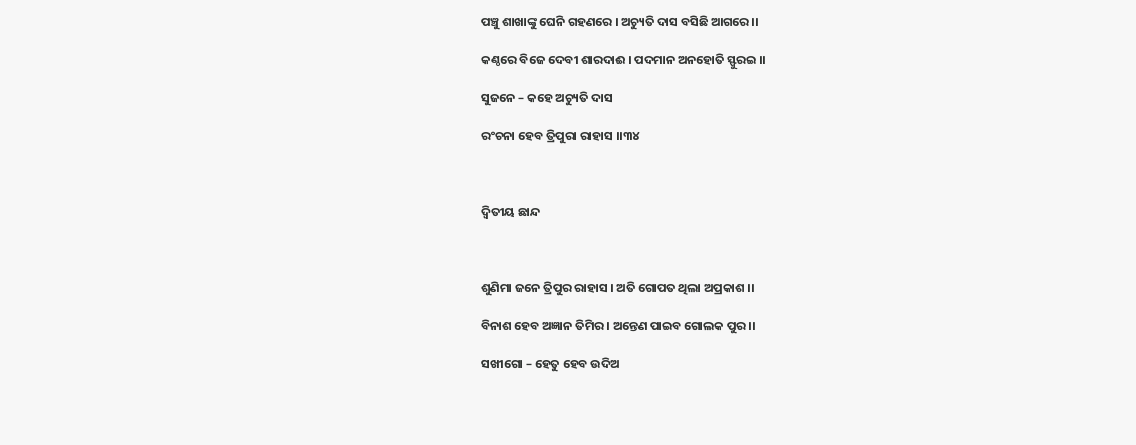ପଞ୍ଚୁ ଶାଖାଙ୍କୁ ଘେନି ଗହଣରେ । ଅଚ୍ୟୁତି ଦାସ ବସିଛି ଆଗରେ ।।

କଣ୍ଠରେ ବିଜେ ଦେବୀ ଶାରଦାଈ । ପଦମାନ ଅନହୋତି ସ୍ଫୁରଇ ।।

ସୁଜନେ – କହେ ଅଚ୍ୟୁତି ଦାସ

ରଂଚନା ହେବ ତ୍ରିପୁରା ରାହାସ ।।୩୪



ଦ୍ଵିତୀୟ ଛାନ୍ଦ



ଶୁଣିମା ଜନେ ତ୍ରିପୁର ରାହାସ । ଅତି ଗୋପତ ଥିଲା ଅପ୍ରକାଶ ।।

ବିନାଶ ହେବ ଅଜ୍ଞାନ ତିମିର । ଅନ୍ତେଣ ପାଇବ ଗୋଲକ ପୁର ।।

ସଖୀଗୋ – ହେତୁ ହେବ ଉଦିଅ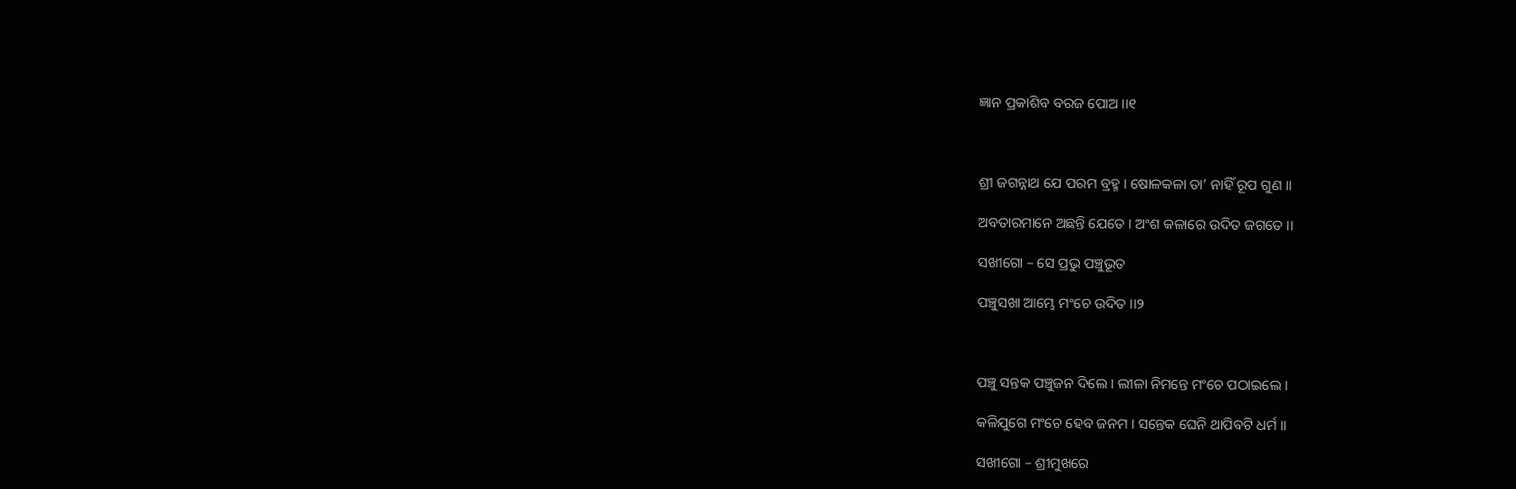ଜ୍ଞାନ ପ୍ରକାଶିବ ବରଜ ପୋଅ ।।୧



ଶ୍ରୀ ଜଗନ୍ନାଥ ଯେ ପରମ ବ୍ରହ୍ମ । ଷୋଳକଳା ତା’ ନାହିଁ ରୂପ ଗୁଣ ।।

ଅବତାରମାନେ ଅଛନ୍ତି ଯେତେ । ଅଂଶ କଳାରେ ଉଦିତ ଜଗତେ ।।

ସଖୀଗୋ – ସେ ପ୍ରଭୁ ପଞ୍ଚୁଭୂତ

ପଞ୍ଚୁସଖା ଆମ୍ଭେ ମଂଚେ ଉଦିତ ।।୨



ପଞ୍ଚୁ ସନ୍ତକ ପଞ୍ଚୁଜନ ଦିଲେ । ଲୀଳା ନିମନ୍ତେ ମଂଚେ ପଠାଇଲେ ।

କଳିଯୁଗେ ମଂଚେ ହେବ ଜନମ । ସନ୍ତେକ ଘେନି ଥାପିବଟି ଧର୍ମ ।।

ସଖୀଗୋ – ଶ୍ରୀମୁଖରେ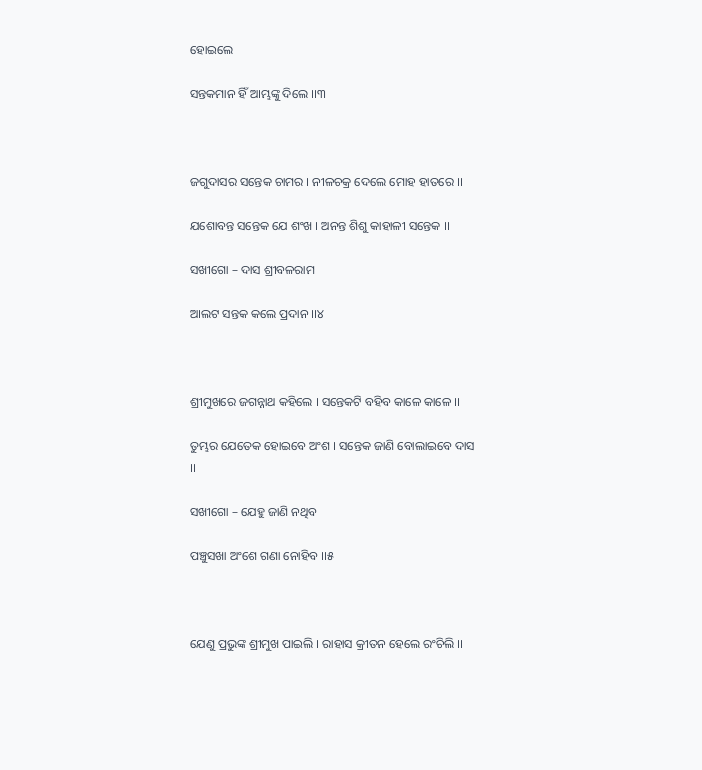ହୋଇଲେ

ସନ୍ତକମାନ ହିଁ ଆମ୍ଭଙ୍କୁ ଦିଲେ ।।୩



ଜଗୁଦାସର ସନ୍ତେକ ଚାମର । ନୀଳଚକ୍ର ଦେଲେ ମୋହ ହାତରେ ।।

ଯଶୋବନ୍ତ ସନ୍ତେକ ଯେ ଶଂଖ । ଅନନ୍ତ ଶିଶୁ କାହାଳୀ ସନ୍ତେକ ।।

ସଖୀଗୋ – ଦାସ ଶ୍ରୀବଳରାମ

ଆଲଟ ସନ୍ତକ କଲେ ପ୍ରଦାନ ।।୪



ଶ୍ରୀମୁଖରେ ଜଗନ୍ନାଥ କହିଲେ । ସନ୍ତେକଟି ବହିବ କାଳେ କାଳେ ।।

ତୁମ୍ଭର ଯେତେକ ହୋଇବେ ଅଂଶ । ସନ୍ତେକ ଜାଣି ବୋଲାଇବେ ଦାସ ।।

ସଖୀଗୋ – ଯେହୁ ଜାଣି ନଥିବ

ପଞ୍ଚୁସଖା ଅଂଶେ ଗଣା ନୋହିବ ।।୫



ଯେଣୁ ପ୍ରଭୁଙ୍କ ଶ୍ରୀମୁଖ ପାଇଲି । ରାହାସ କ୍ରୀତନ ହେଲେ ରଂଚିଲି ।।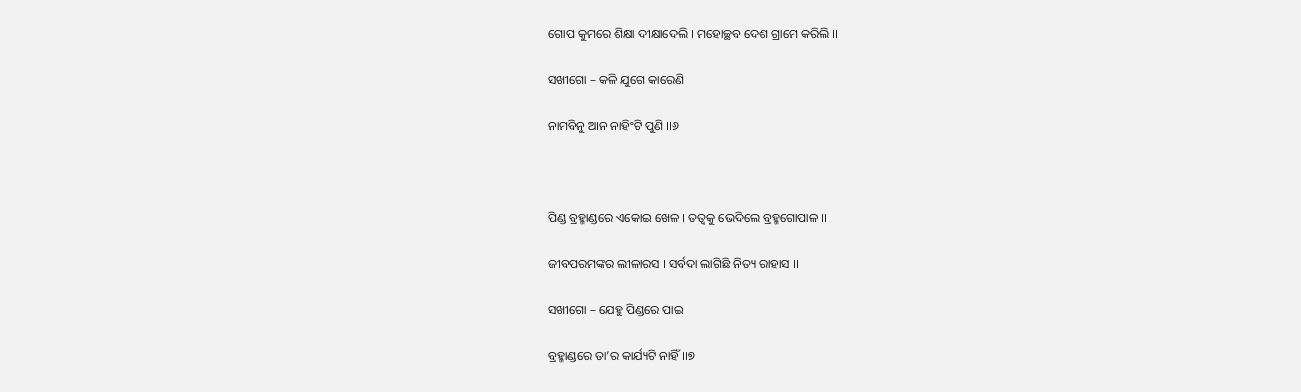ଗୋପ କୁମରେ ଶିକ୍ଷା ଦୀକ୍ଷାଦେଲି । ମହୋଚ୍ଛବ ଦେଶ ଗ୍ରାମେ କରିଲି ।।

ସଖୀଗୋ – କଳି ଯୁଗେ କାରେଣି

ନାମବିନୁ ଆନ ନାହିଂଟି ପୁଣି ।।୬



ପିଣ୍ଡ ବ୍ରହ୍ମାଣ୍ଡରେ ଏକୋଇ ଖେଳ । ତତ୍ଵକୁ ଭେଦିଲେ ବ୍ରହ୍ମଗୋପାଳ ।।

ଜୀବପରମଙ୍କର ଲୀଳାରସ । ସର୍ବଦା ଲାଗିଛି ନିତ୍ୟ ରାହାସ ।।

ସଖୀଗୋ – ଯେହୁ ପିଣ୍ଡରେ ପାଇ

ବ୍ରହ୍ମାଣ୍ଡରେ ତା’ର କାର୍ଯ୍ୟଟି ନାହିଁ ।।୭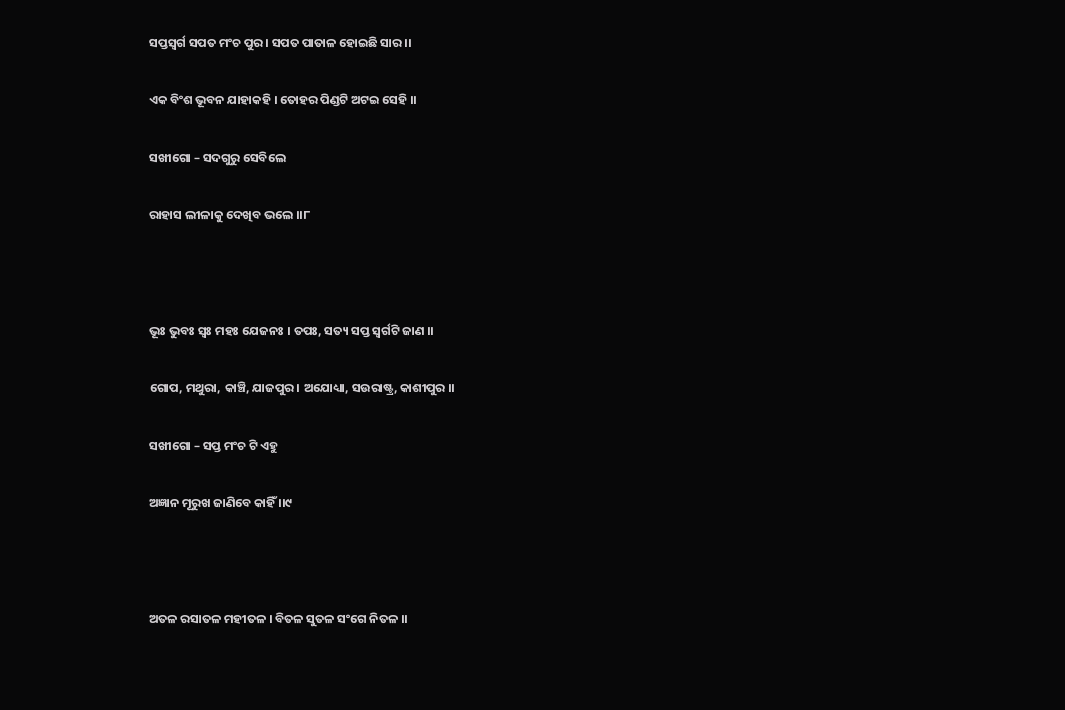ସପ୍ତସ୍ଵର୍ଗ ସପତ ମଂଚ ପୁର । ସପତ ପାତାଳ ହୋଇଛି ସାର ।।

ଏକ ବିଂଶ ଭୂବନ ଯାହାକହି । ତୋହର ପିଣ୍ଡଟି ଅଟଇ ସେହି ।।

ସଖୀଗୋ – ସଦଗୁରୁ ସେବିଲେ

ରାହାସ ଲୀଳାକୁ ଦେଖିବ ଭଲେ ।।୮



ଭୂଃ ଭୁବଃ ସ୍ଵଃ ମହଃ ଯେଜନଃ । ତପଃ, ସତ୍ୟ ସପ୍ତ ସ୍ଵର୍ଗଟି ଜାଣ ।।

ଗୋପ, ମଥୁରା, କାଞ୍ଚି, ଯାଜପୁର । ଅଯୋଧ୍ୟା, ସଉରାଷ୍ଟ୍ର, କାଶୀପୁର ।।

ସଖୀଗୋ – ସପ୍ତ ମଂଚ ଟି ଏହୁ

ଅଜ୍ଞାନ ମୂରୁଖ ଜାଣିବେ କାହିଁ ।।୯



ଅତଳ ରସାତଳ ମହୀତଳ । ବିତଳ ସୁତଳ ସଂଗେ ନିତଳ ।।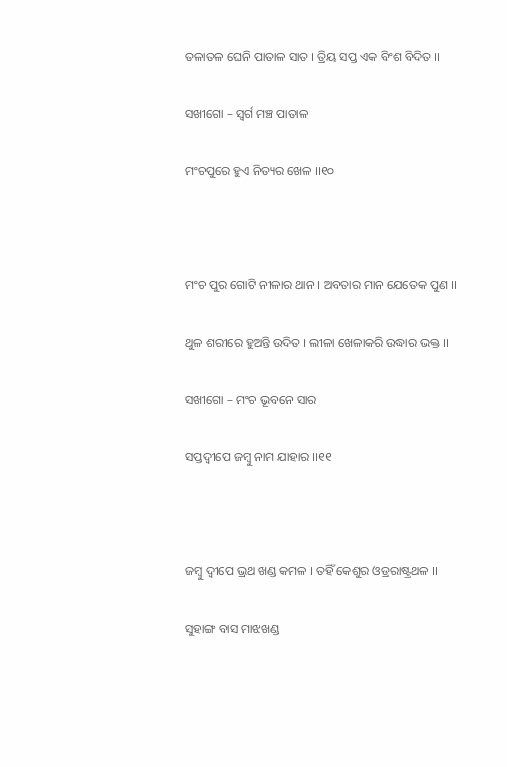ତଳାତଳ ଘେନି ପାତାଳ ସାତ । ତ୍ରିୟ ସପ୍ତ ଏକ ବିଂଶ ବିଦିତ ।।

ସଖୀଗୋ – ସ୍ଵର୍ଗ ମଞ୍ଚ ପାତାଳ

ମଂଚପୁରେ ହୁଏ ନିତ୍ୟର ଖେଳ ।।୧୦



ମଂଚ ପୁର ଗୋଟି ନୀଳାର ଥାନ । ଅବତାର ମାନ ଯେତେକ ପୁଣ ।।

ଥୁଳ ଶରୀରେ ହୁଅନ୍ତି ଉଦିତ । ଲୀଳା ଖେଳାକରି ଉଦ୍ଧାର ଭକ୍ତ ।।

ସଖୀଗୋ – ମଂଚ ଭୂବନେ ସାର

ସପ୍ତଦ୍ଵୀପେ ଜମ୍ବୁ ନାମ ଯାହାର ।।୧୧



ଜମ୍ବୁ ଦ୍ଵୀପେ ଭ୍ରଥ ଖଣ୍ଡ କମଳ । ତହିଁ କେଶୁର ଓଡ୍ରରାଷ୍ଟ୍ରଥଳ ।।

ସୁହାଙ୍ଗ ବାସ ମାଝଖଣ୍ଡ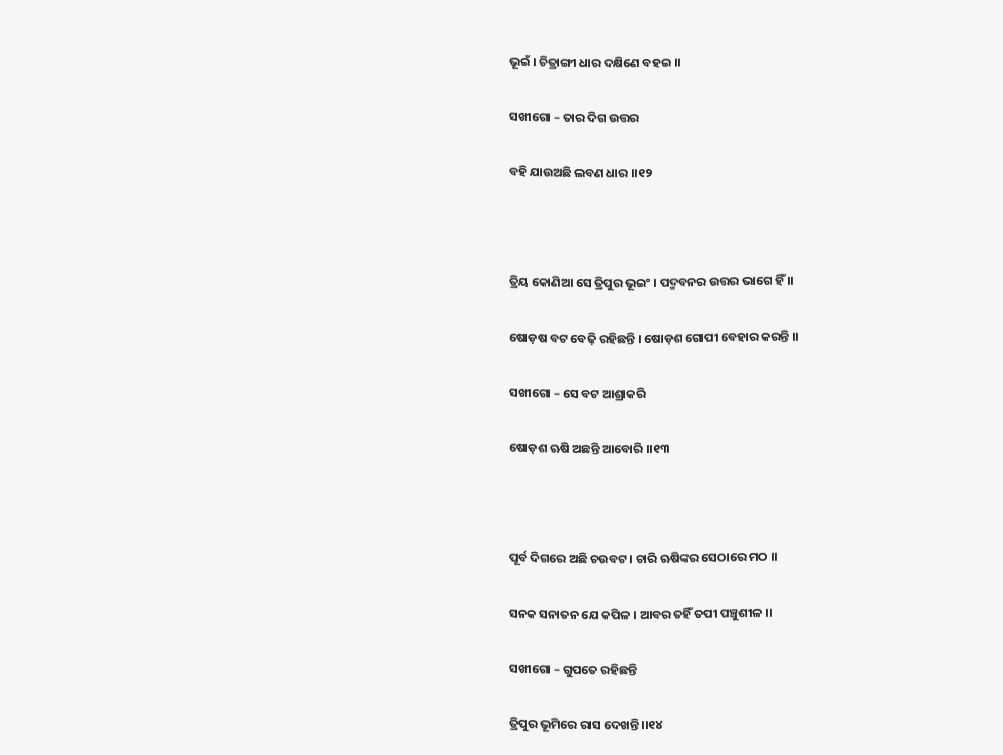ଭୂଇଁ । ଚିତ୍ରାଙ୍ଗୀ ଧାର ଦକ୍ଷିଣେ ବହଇ ।।

ସଖୀଗୋ – ତାର ଦିଗ ଉତ୍ତର

ବହି ଯାଉଅଛି ଲବଣ ଧାର ।।୧୨



ତ୍ରିୟ କୋଣିଆ ସେ ତ୍ରିପୁର ଭୂଇଂ । ପଦ୍ମବନର ଉତ୍ତର ଭାଗେ ହିଁ ।।

ଷୋଡ଼ଷ ବଟ ବେଢ଼ି ରହିଛନ୍ତି । ଷୋଡ଼ଶ ଗୋପୀ ବେହାର କରନ୍ତି ।।

ସଖୀଗୋ – ସେ ବଟ ଆଶ୍ରାକରି

ଷୋଡ଼ଶ ଋଷି ଅଛନ୍ତି ଆବୋରି ।।୧୩



ପୂର୍ବ ଦିଗରେ ଅଛି ଚଉବଟ । ଚାରି ଋଷିଙ୍କର ସେଠାରେ ମଠ ।।

ସନକ ସନାତନ ଯେ କପିଳ । ଆବର ତହିଁ ତପୀ ପଞ୍ଚୁଶୀଳ ।।

ସଖୀଗୋ – ଗୁପତେ ରହିଛନ୍ତି

ତ୍ରିପୁର ଭୂମିରେ ରାସ ଦେଖନ୍ତି ।।୧୪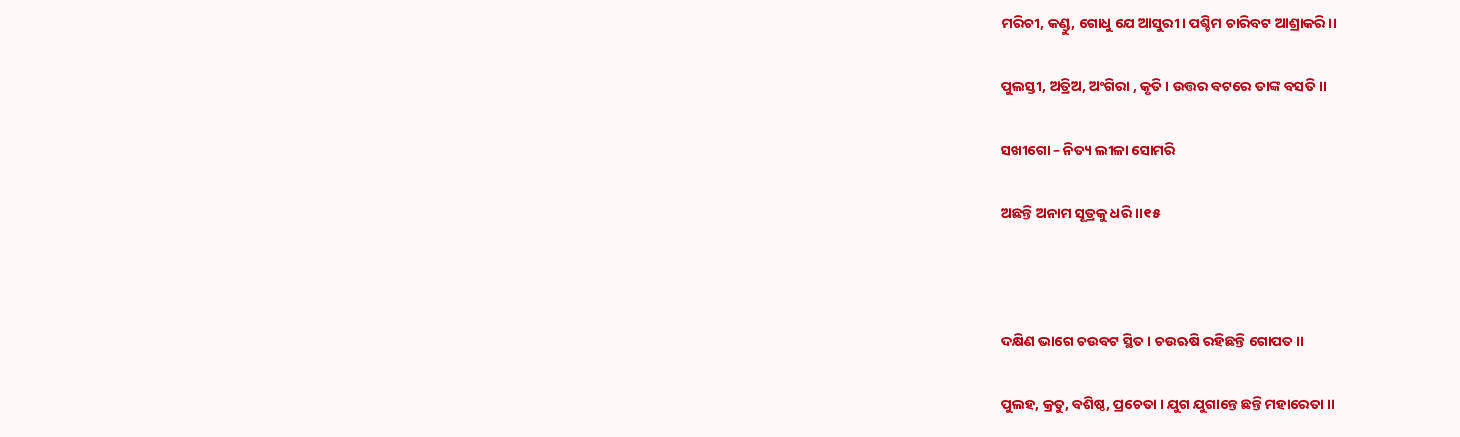ମରିଚୀ, କଣ୍ଡୁ, ଗୋଧୁ ଯେ ଆସୁରୀ । ପଶ୍ଚିମ ଚାରିବଟ ଆଶ୍ରାକରି ।।

ପୁଲସ୍ତୀ, ଅତ୍ରିଅ, ଅଂଗିରା , କୃତି । ଉତ୍ତର ବଟରେ ତାଙ୍କ ବସତି ।।

ସଖୀଗୋ – ନିତ୍ୟ ଲୀଳା ସୋମରି

ଅଛନ୍ତି ଅନାମ ସୂତ୍ରକୁ ଧରି ।।୧୫



ଦକ୍ଷିଣ ଭାଗେ ଚଉବଟ ସ୍ଥିତ । ଚଉଋଷି ରହିଛନ୍ତି ଗୋପତ ।।

ପୁଲହ, କ୍ରତୁ, ବଶିଷ୍ଠ, ପ୍ରଚେତା । ଯୁଗ ଯୁଗାନ୍ତେ ଛନ୍ତି ମହାରେତା ।।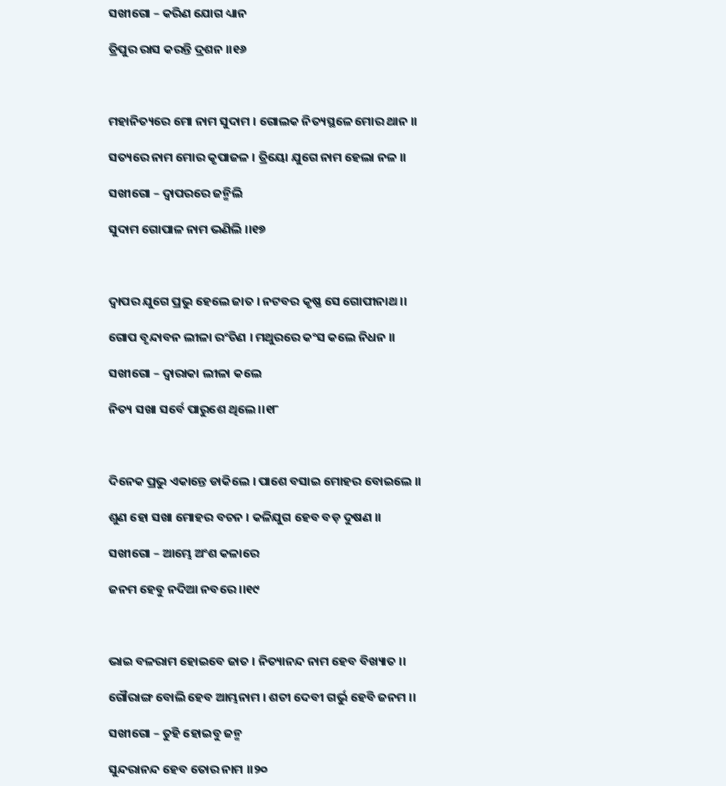ସଖୀଗୋ – କରିଣ ଯୋଗ ଧ୍ୟାନ

ତ୍ରିପୁର ରାସ କରନ୍ତି ଦ୍ରଶନ ।।୧୬



ମହାନିତ୍ୟରେ ମୋ ନାମ ସୁଦାମ । ଗୋଲକ ନିତ୍ୟସ୍ଥଳେ ମୋର ଥାନ ।।

ସତ୍ୟରେ ନାମ ମୋର କୃପାଜଳ । ତ୍ରିୟୋ ଯୁଗେ ନାମ ହେଲା ନଳ ।।

ସଖୀଗୋ – ଦ୍ଵାପରରେ ଜନ୍ମିଲି

ସୁଦାମ ଗୋପାଳ ନାମ ଭଣିଲି ।।୧୭



ଦ୍ଵାପର ଯୁଗେ ପ୍ରଭୁ ହେଲେ ଜାତ । ନଟବର କୃଷ୍ଣ ସେ ଗୋପୀନାଥ ।।

ଗୋପ ବୃନ୍ଦାବନ ଲୀଳା ରଂଚିଣ । ମଥୁରରେ କଂସ କଲେ ନିଧନ ।।

ସଖୀଗୋ – ଦ୍ଵାରାକା ଲୀଳା କଲେ

ନିତ୍ୟ ସଖା ସର୍ବେ ପାରୁଶେ ଥିଲେ ।।୧୮



ଦିନେକ ପ୍ରଭୁ ଏକାନ୍ତେ ଡାକିଲେ । ପାଶେ ବସାଇ ମୋହର ବୋଇଲେ ।।

ଶୁଣ ହୋ ସଖା ମୋହର ବଚନ । କଳିଯୁଗ ହେବ ବଡ଼ ଦୁଷଣ ।।

ସଖୀଗୋ – ଆମ୍ଭେ ଅଂଶ କଳାରେ

ଜନମ ହେବୁ ନଦିଆ ନବରେ ।।୧୯



ଭାଇ ବଳରାମ ହୋଇବେ ଜାତ । ନିତ୍ୟାନନ୍ଦ ନାମ ହେବ ବିଖ୍ୟାତ ।।

ଗୌରାଙ୍ଗ ବୋଲି ହେବ ଆମ୍ଭନାମ । ଶଚୀ ଦେବୀ ଗର୍ଭୁ ହେବି ଜନମ ।।

ସଖୀଗୋ – ତୁହି ହୋଇବୁ ଜନ୍ମ

ସୁନ୍ଦରାନନ୍ଦ ହେବ ତୋର ନାମ ।।୨୦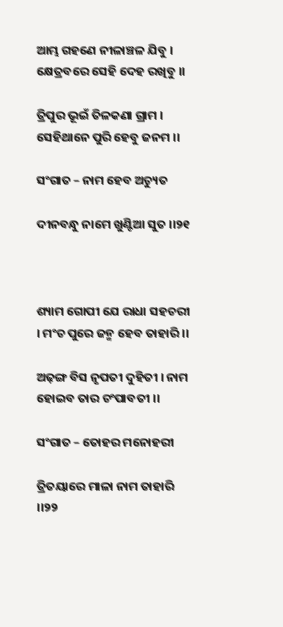ଆମ୍ଭ ଗହଣେ ନୀଳାଞ୍ଚଳ ଯିବୁ । କ୍ଷେତ୍ରବରେ ସେହି ଦେହ ରଖିବୁ ।।

ତ୍ରିପୁର ଭୂଇଁ ତିଳକଣା ଗ୍ରାମ । ସେହିଥାନେ ପୁରି ହେବୁ ଜନମ ।।

ସଂଗାତ – ନାମ ହେବ ଅଚ୍ୟୁତ

ଦୀନବନ୍ଧୁ ନାମେ ଖୁଣ୍ଟିଆ ସୁତ ।।୨୧



ଶ୍ୟାମ ଗୋପୀ ଯେ ରାଧା ସହଚରୀ । ମଂଚ ପୁରେ ଜନ୍ମ ହେବ ତାହାରି ।।

ଅଢ଼ଙ୍ଗ ବିସ ନୃପତୀ ଦୁହିତୀ । ନାମ ହୋଇବ ତାର ଚଂପାବତୀ ।।

ସଂଗାତ – ତୋହର ମନୋହରୀ

ତ୍ରିତୟାରେ ମାଳା ନାମ ତାହାରି ।।୨୨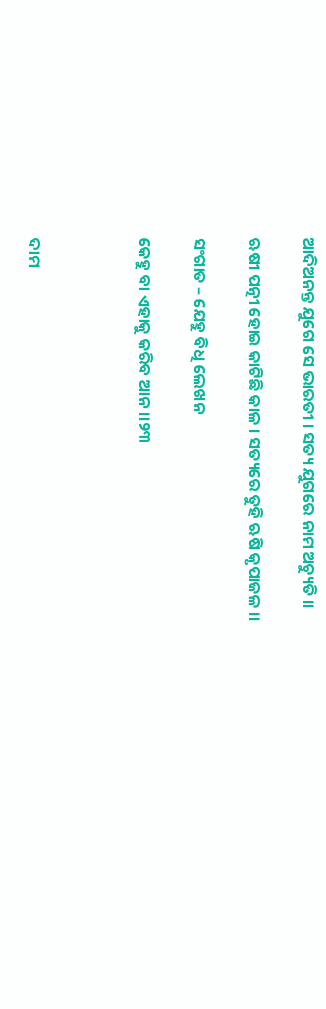ଆଦିଅନନ୍ତ ଯୁଗେ ସେ ଭାରତୀ । ସତ୍ୟ ଯୁଗରେ ନାମ ଅଚ୍ୟୁତି ।।

ଋଷୀ ପତ୍ନୀ ହୋଇ କାଟିଛି କାଳ । ସତ୍ୟରେ ତୁହି ଋଷି କୃପାଜଳ ।।

ସଂଗାତ – ଯେହୁ ବିଧି ଲେଖନ

କେହୁ ବା ଏହାକୁ କରିବ ଆନ ।।୨୩



ଦାମ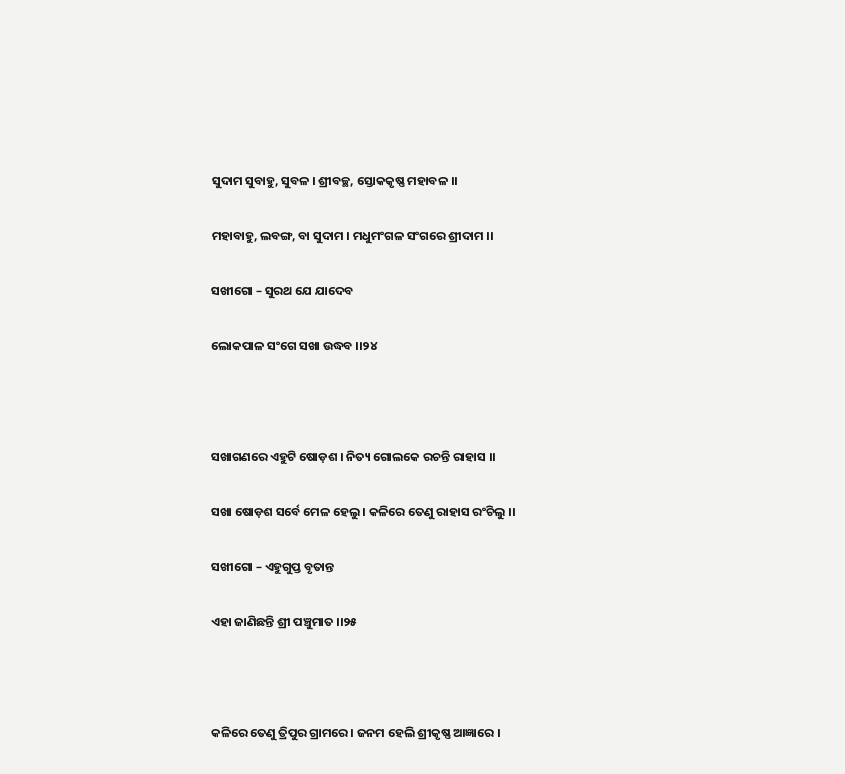ସୁଦାମ ସୁବାହୁ, ସୁବଳ । ଶ୍ରୀବଚ୍ଛ, ସ୍ତୋକକୃଷ୍ଣ ମହାବଳ ।।

ମହାବାହୁ, ଲବଙ୍ଗ, ବା ସୁଦାମ । ମଧୁମଂଗଳ ସଂଗରେ ଶ୍ରୀଦାମ ।।

ସଖୀଗୋ – ସୁରଥ ଯେ ଯାଦେବ

ଲୋକପାଳ ସଂଗେ ସଖା ଉଦ୍ଧବ ।।୨୪



ସଖାଗଣରେ ଏହୁଟି ଷୋଡ଼ଶ । ନିତ୍ୟ ଗୋଲକେ ରଚନ୍ତି ରାହାସ ।।

ସଖା ଷୋଡ଼ଶ ସର୍ବେ ମେଳ ହେଲୁ । କଳିରେ ତେଣୁ ରାହାସ ରଂଚିଲୁ ।।

ସଖୀଗୋ – ଏହୁଗୁପ୍ତ ବୃତାନ୍ତ

ଏହା ଜାଣିଛନ୍ତି ଶ୍ରୀ ପଞ୍ଚୁମାତ ।।୨୫



କଳିରେ ତେଣୁ ତ୍ରିପୁର ଗ୍ରାମରେ । ଜନମ ହେଲି ଶ୍ରୀକୃଷ୍ଣ ଆଜ୍ଞାରେ ।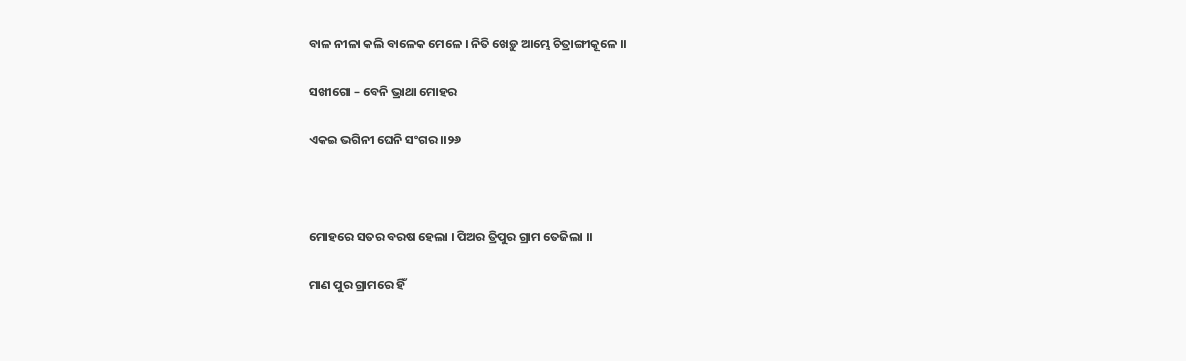ବାଳ ନୀଳା କଲି ବାଳେକ ମେଳେ । ନିତି ଖେଡ଼ୁ ଆମ୍ଭେ ଚିତ୍ରାଙ୍ଗୀକୂଳେ ।।

ସଖୀଗୋ – ବେନି ଭ୍ରାଥା ମୋହର

ଏକଇ ଭଗିନୀ ଘେନି ସଂଗର ।।୨୬



ମୋହରେ ସତର ବରଷ ହେଲା । ପିଅର ତ୍ରିପୁର ଗ୍ରାମ ତେଜିଲା ।।

ମାଣ ପୁର ଗ୍ରାମରେ ହିଁ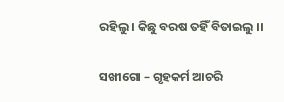ରହିଲୁ । କିଛୁ ବରଷ ତହିଁ ବିତାଇଲୁ ।।

ସଖୀଗୋ – ଗୃହକର୍ମ ଆଚରି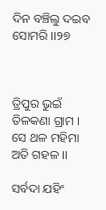ଦିନ ବଞ୍ଚିଲୁ ଦଇବ ସୋମରି ।।୨୭



ତ୍ରିପୁର ଭୁଇଁ ତିଳକଣା ଗ୍ରାମ । ସେ ଥଳ ମହିମା ଅତି ଗହଳ ।।

ସର୍ବଦା ଯହିଂ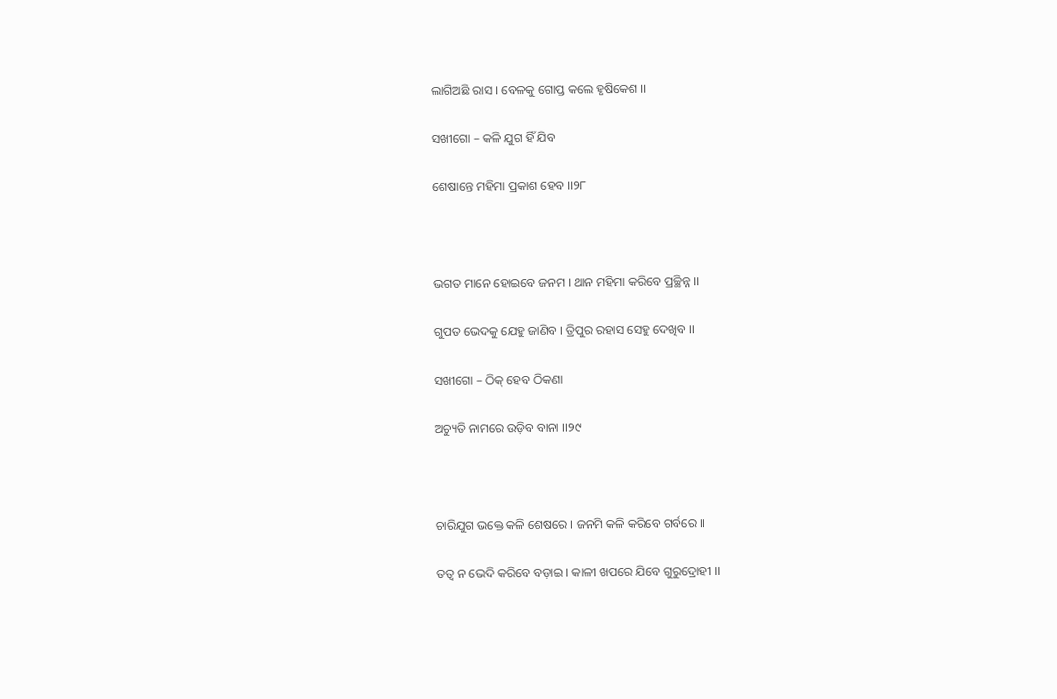ଲାଗିଅଛି ରାସ । ବେଳକୁ ଗୋପ୍ତ କଲେ ହୃଷିକେଶ ।।

ସଖୀଗୋ – କଳି ଯୁଗ ହିଁ ଯିବ

ଶେଷାନ୍ତେ ମହିମା ପ୍ରକାଶ ହେବ ।।୨୮



ଭଗତ ମାନେ ହୋଇବେ ଜନମ । ଥାନ ମହିମା କରିବେ ପ୍ରଚ୍ଛିନ୍ନ ।।

ଗୁପତ ଭେଦକୁ ଯେହୁ ଜାଣିବ । ତ୍ରିପୁର ରହାସ ସେହୁ ଦେଖିବ ।।

ସଖୀଗୋ – ଠିକ୍ ହେବ ଠିକଣା

ଅଚ୍ୟୁତି ନାମରେ ଉଡ଼ିବ ବାନା ।।୨୯



ଚାରିଯୁଗ ଭକ୍ତେ କଳି ଶେଷରେ । ଜନମି କଳି କରିବେ ଗର୍ବରେ ।।

ତତ୍ଵ ନ ଭେଦି କରିବେ ବଡ଼ାଇ । କାଳୀ ଖପରେ ଯିବେ ଗୁରୁଦ୍ରୋହୀ ।।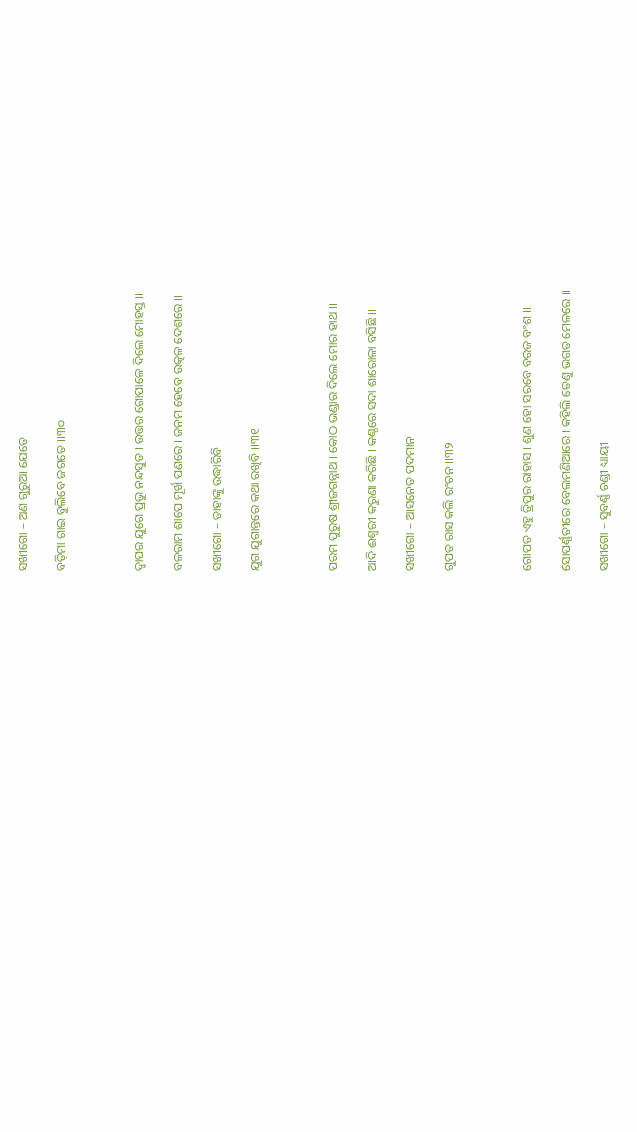ସଖୀଗୋ – ଅଣ ଗୁରୁଆ ଯେତେ

ବଡ଼ିମା ଗାଇ ବୁଲିବେ ଜଗତେ ।।୩୦



ଦ୍ଵାପର ଯୁଗେ ପ୍ରଭୁ ନନ୍ଦସୁତ । ଉତ୍ତର ଗୋପାଳେ ଦିଲେ ମୋହସ୍ତ ।।

ବଳରାମ ଶାପେ ମୂର୍ଖ ପଣରେ । ଜନମ ହେବେ ଉତ୍କଳ ଦେଶରେ ।।

ସଖୀଗୋ – ତାହାଙ୍କୁ ଉଦ୍ଧାରିବି

ଯୁଗ ଯୁଗାନ୍ତରେ କଥା ରଖିବି ।।୩୧



ପରମ ପୁରୁଷ ଶ୍ରୀଜଗନ୍ନାଥ । କୋଠ ଭଣ୍ଡାର ଦିଲେ ମୋର ହାଥ ।।

ଆଦି ଈଶ୍ଵରୀ କରୁଣା କରିଛି । କଣ୍ଠରେ ସଦା ଶାରୋଳା ବସିଛି ।।

ସଖୀଗୋ – ଆସନେତ ପଦମାନ

ଗୁପତ ରାସ କଲି ରଂଚନ ।।୩୨



ଗୋପତ ଏହୁ ତ୍ରିପୁର ରାହାସ । ଶୁଣ ହୋ ସରବେ ବରଜ ବଂଶ ।।

ସୋପର୍ଣ୍ଣତୀରେ ବେଲମଣିଆରେ । କହିଲି ତେଣୁ ଭଗତ ମେଳରେ ।।

ସଖୀଗୋ – ସୁବର୍ଣ୍ଣ ଚଣ୍ଡୀ ଧ୍ୟାୟୀ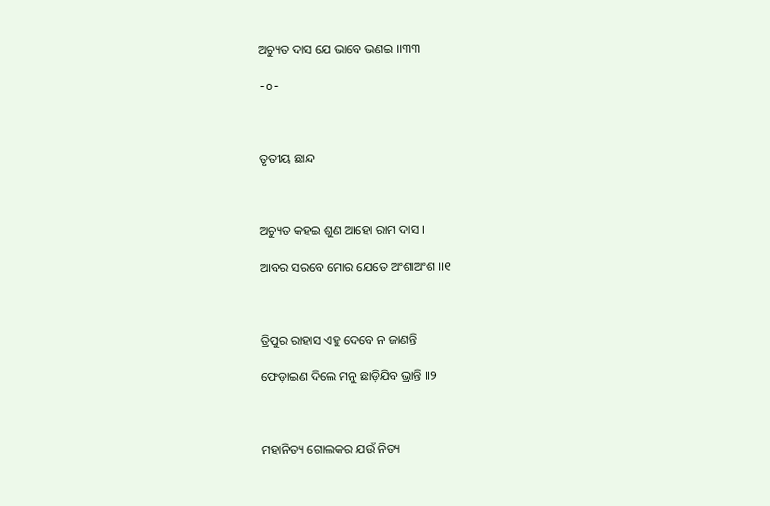ଅଚ୍ୟୁତ ଦାସ ଯେ ଭାବେ ଭଣଇ ।।୩୩

-o-



ତୃତୀୟ ଛାନ୍ଦ



ଅଚ୍ୟୁତ କହଇ ଶୁଣ ଆହୋ ରାମ ଦାସ ।

ଆବର ସରବେ ମୋର ଯେତେ ଅଂଶାଅଂଶ ।।୧



ତ୍ରିପୁର ରାହାସ ଏହୁ ଦେବେ ନ ଜାଣନ୍ତି

ଫେଡ଼ାଇଣ ଦିଲେ ମନୁ ଛାଡ଼ିଯିବ ଭ୍ରାନ୍ତି ।।୨



ମହାନିତ୍ୟ ଗୋଲକର ଯଉଁ ନିତ୍ୟ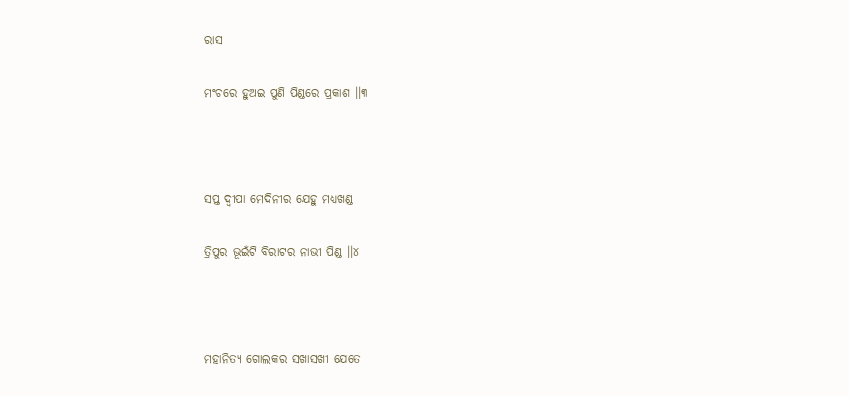ରାସ

ମଂଚରେ ହୁଅଇ ପୁଣି ପିଣ୍ଡରେ ପ୍ରକାଶ ।।୩



ସପ୍ତ ଦ୍ଵୀପା ମେଦିନୀର ଯେହୁ ମଧ୍ୟଖଣ୍ଡ

ତ୍ରିପୁର ଭୂଇଁଟି ବିରାଟର ନାଭୀ ପିଣ୍ଡ ।।୪



ମହାନିତ୍ୟ ଗୋଲକର ସଖାସଖୀ ଯେତେ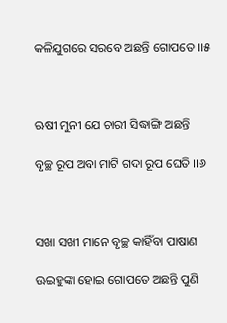କଳିଯୁଗରେ ସରବେ ଅଛନ୍ତି ଗୋପତେ ।।୫



ଋଷୀ ମୁନୀ ଯେ ଚାରୀ ସିଦ୍ଧାଙ୍ଗି ଅଛନ୍ତି

ବୃଚ୍ଛ ରୂପ ଅବା ମାଟି ଗଦା ରୂପ ଘେତି ।।୬



ସଖା ସଖୀ ମାନେ ବୃଚ୍ଛ କାହିଁବା ପାଷାଣ

ଊଇହୁଙ୍କା ହୋଇ ଗୋପତେ ଅଛନ୍ତି ପୁଣି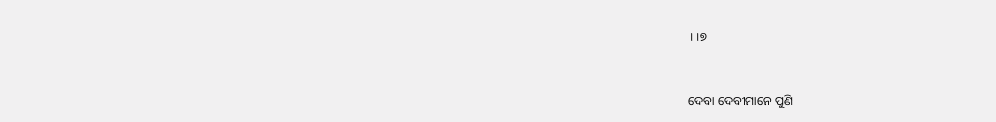।।୭



ଦେବା ଦେବୀମାନେ ପୁଣି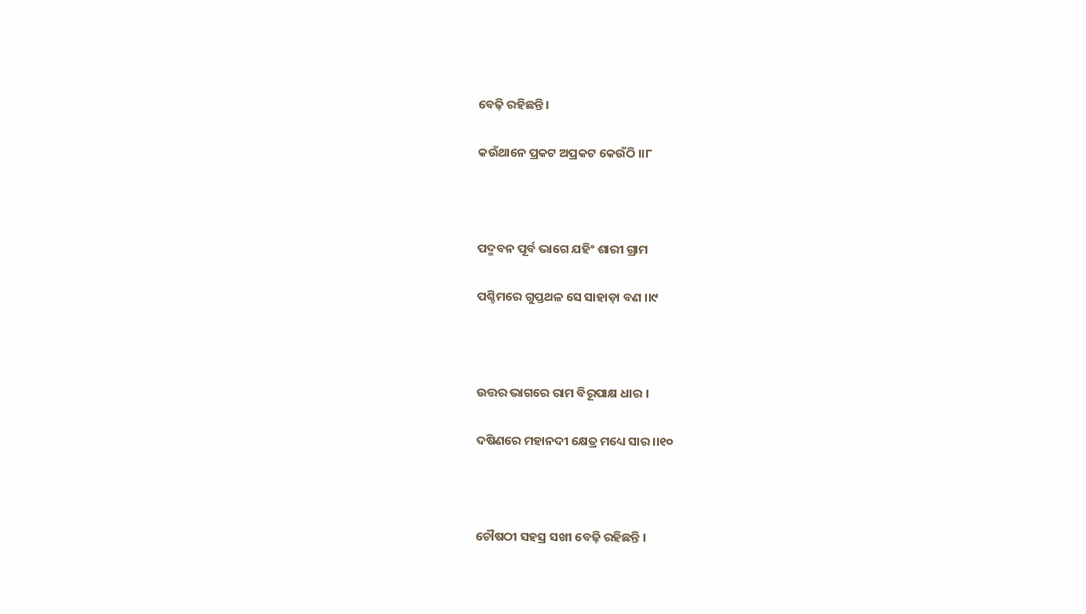ବେଢ଼ି ରହିଛନ୍ତି ।

କଉଁଥାନେ ପ୍ରକଟ ଅପ୍ରକଟ କେଉଁଠି ।।୮



ପଦ୍ମବନ ପୂର୍ବ ଭାଗେ ଯହିଂ ଶାରୀ ଗ୍ରାମ

ପଶ୍ଚିମରେ ଗୁପ୍ତଥଳ ସେ ସାହାଡ଼ା ବଣ ।।୯



ଉତ୍ତର ଭାଗରେ ରାମ ବିରୂପାକ୍ଷ ଧାର ।

ଦଷିଣରେ ମହାନଦୀ କ୍ଷେତ୍ର ମଧ୍ୟେ ସାର ।।୧୦



ଚୌଷଠୀ ସହସ୍ର ସଖୀ ବେଢ଼ି ରହିଛନ୍ତି ।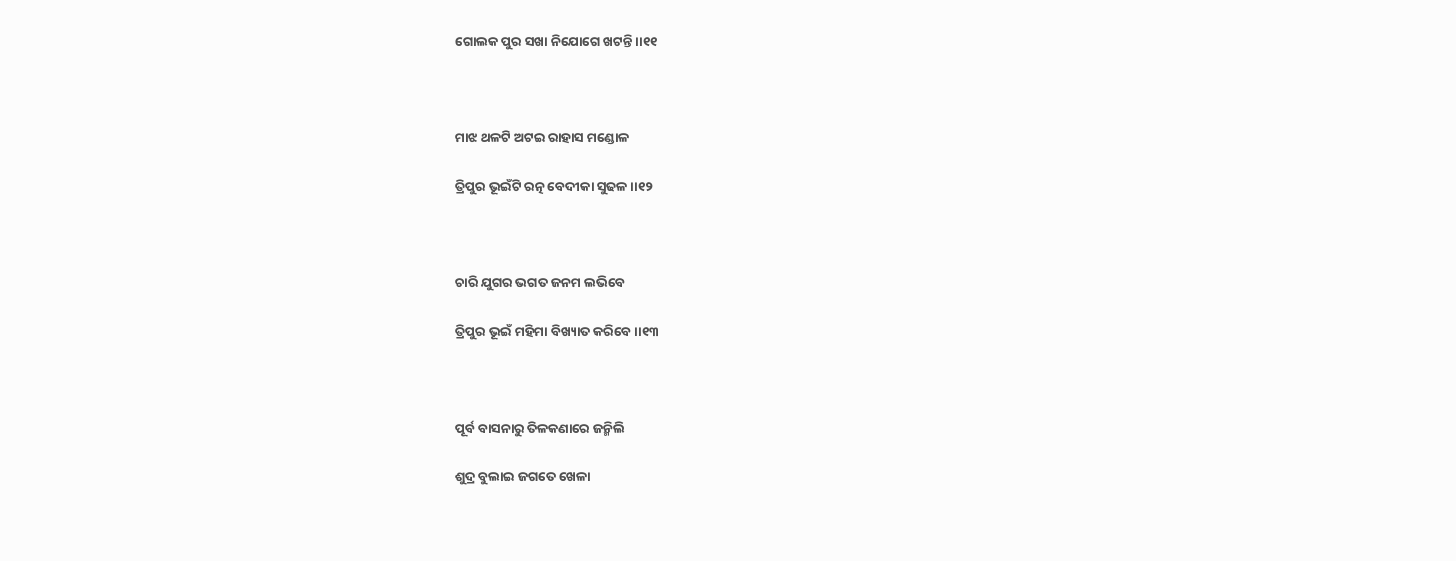ଗୋଲକ ପୁର ସଖା ନିଯୋଗେ ଖଟନ୍ତି ।।୧୧



ମାଝ ଥଳଟି ଅଟଇ ରାହାସ ମଣ୍ଡୋଳ

ତ୍ରିପୁର ଭୂଇଁଟି ରତ୍ନ ବେଦୀକା ସୁଢଳ ।।୧୨



ଚାରି ଯୁଗର ଭଗତ ଜନମ ଲଭିବେ

ତ୍ରିପୁର ଭୂଇଁ ମହିମା ବିଖ୍ୟାତ କରିବେ ।।୧୩



ପୂର୍ବ ବାସନାରୁ ତିଳକଣାରେ ଜନ୍ମିଲି

ଶୁଦ୍ର ବୁଲାଇ ଜଗତେ ଖେଳା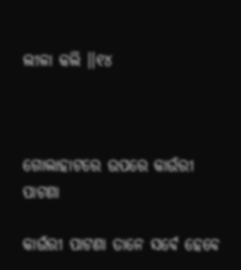ଲୀଳା କଲି ।।୧୪



ଗୋଲାହାଟରେ ଉପରେ କାଉଁରୀ ପାଟଣା

କାଉଁରୀ ପାଟଣା ତାନେ ସର୍ବେ ହେବେ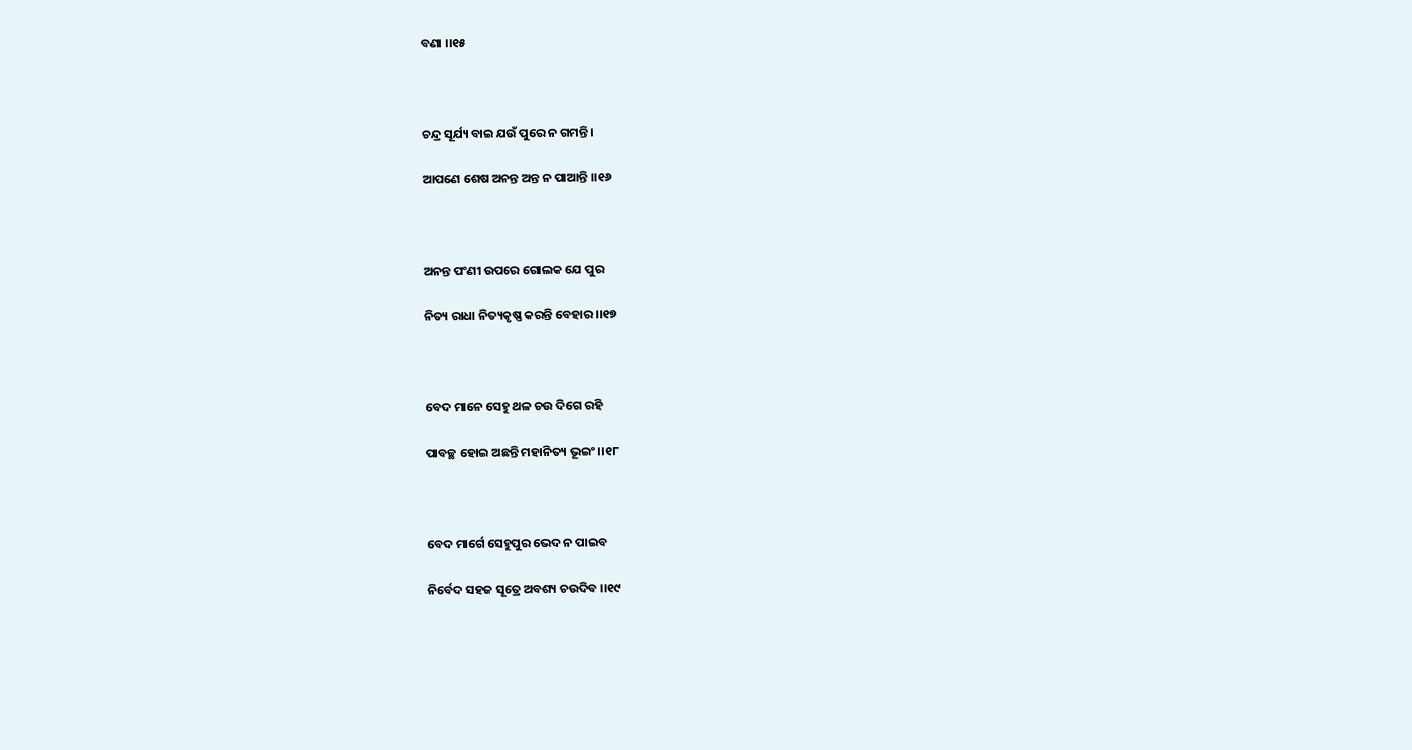ବଣା ।।୧୫



ଚନ୍ଦ୍ର ସୂର୍ଯ୍ୟ ବାଇ ଯଉଁ ପୁରେ ନ ଗମନ୍ତି ।

ଆପଣେ ଶେଷ ଅନନ୍ତ ଅନ୍ତ ନ ପାଆନ୍ତି ।।୧୬



ଅନନ୍ତ ପଂଣୀ ଉପରେ ଗୋଲକ ଯେ ପୁର

ନିତ୍ୟ ରାଧା ନିତ୍ୟକୃଷ୍ଣ କରନ୍ତି ବେହାର ।।୧୭



ବେଦ ମାନେ ସେହୁ ଥଳ ଚଉ ଦିଗେ ରହି

ପାବଚ୍ଛ ହୋଇ ଅଛନ୍ତି ମହାନିତ୍ୟ ଭୂଇଂ ।।୧୮



ବେଦ ମାର୍ଗେ ସେହୁପୁର ଭେଦ ନ ପାଇବ

ନିର୍ବେଦ ସହଜ ସୂତ୍ରେ ଅବଶ୍ୟ ଚଉଦିବ ।।୧୯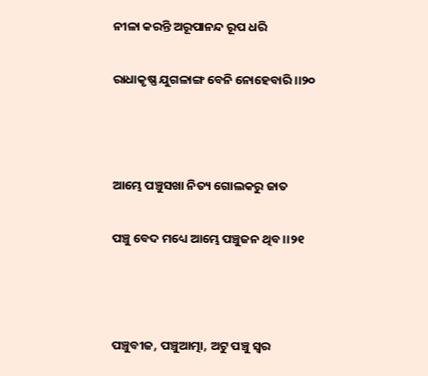ନୀଳା କରନ୍ତି ଅରୂପାନନ୍ଦ ରୂପ ଧରି

ରାଧାକୃଷ୍ଣ ଯୁଗଳାଙ୍ଗ ବେନି ନୋହେବାରି ।।୨୦



ଆମ୍ଭେ ପଞ୍ଚୁସଖା ନିତ୍ୟ ଗୋଲକରୁ ଜାତ

ପଞ୍ଚୁ ବେଦ ମଧ୍ୟେ ଆମ୍ଭେ ପଞ୍ଚୁଜନ ଥିବ ।।୨୧



ପଞ୍ଚୁବୀଜ, ପଞ୍ଚୁଆତ୍ମା, ଅଟୁ ପଞ୍ଚୁ ସ୍ଵର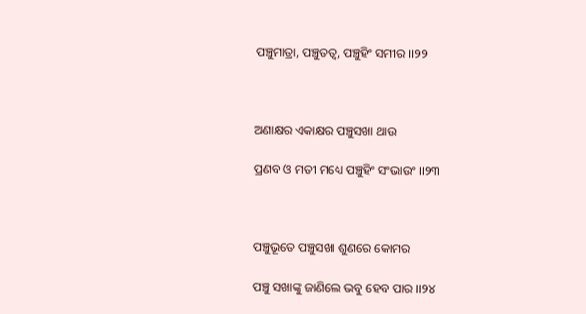ପଞ୍ଚୁମାତ୍ରା, ପଞ୍ଚୁତତ୍ଵ, ପଞ୍ଚୁହିଂ ସମୀର ।।୨୨



ଅଣାକ୍ଷର ଏକାକ୍ଷର ପଞ୍ଚୁସଖା ଥାଉ

ପ୍ରଣବ ଓ ମତୀ ମଧ୍ୟେ ପଞ୍ଚୁହିଂ ସଂଭାଉଂ ।।୨୩



ପଞ୍ଚୁଭୂତେ ପଞ୍ଚୁସଖା ଶୁଣରେ କୋମର

ପଞ୍ଚୁ ସଖାଙ୍କୁ ଜାଣିଲେ ଭବୁ ହେବ ପାର ।।୨୪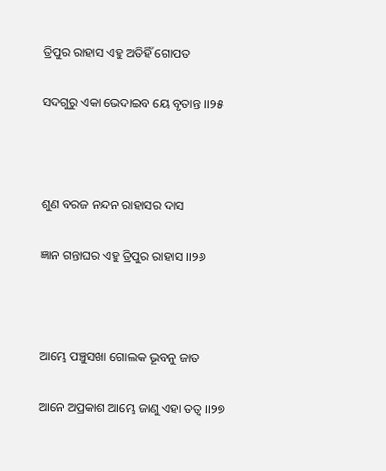ତ୍ରିପୁର ରାହାସ ଏହୁ ଅତିହିଁ ଗୋପତ

ସଦଗୁରୁ ଏକା ଭେଦାଇବ ୟେ ବୃତାନ୍ତ ।।୨୫



ଶୁଣ ବରଜ ନନ୍ଦନ ରାହାସର ଦାସ

ଜ୍ଞାନ ଗନ୍ତାଘର ଏହୁ ତ୍ରିପୁର ରାହାସ ।।୨୬



ଆମ୍ଭେ ପଞ୍ଚୁସଖା ଗୋଲକ ଭୂବନୁ ଜାତ

ଆନେ ଅପ୍ରକାଶ ଆମ୍ଭେ ଜାଣୁ ଏହା ତତ୍ଵ ।।୨୭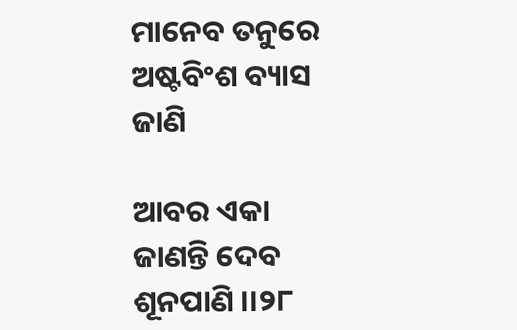ମାନେବ ତନୁରେ ଅଷ୍ଟବିଂଶ ବ୍ୟାସ ଜାଣି

ଆବର ଏକା ଜାଣନ୍ତି ଦେବ ଶୂନପାଣି ।।୨୮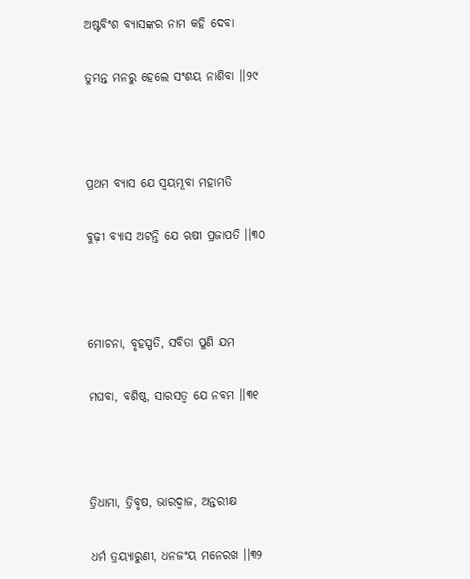ଅଷ୍ଟବିଂଶ ବ୍ୟାସଙ୍କର ନାମ କହି ଦେବା

ତୁମ୍ଭନ୍ତ ମନରୁ ହେଲେ ସଂଶୟ ନାଶିବା ।।୨୯



ପ୍ରଥମ ବ୍ୟାସ ଯେ ସ୍ଵୟମ୍ଭୂବା ମହାମତି

ବୁଢ଼ୀ ବ୍ୟାସ ଅଟନ୍ତି ଯେ ଋଷୀ ପ୍ରଜାପତି ।।୩୦



ମୋଚନା, ବୃହସ୍ପତି, ସବିତା ପୁଣି ଯମ

ମଘବା, ବଶିଷ୍ଠ, ସାରସତ୍ଵ ଯେ ନବମ ।।୩୧



ତ୍ରିଧାମା, ତ୍ରିବୃଷ, ଭାରଦ୍ଵାଜ, ଅନ୍ତରୀକ୍ଷ

ଧର୍ମ ତ୍ରୟ୍ୟାରୁଣୀ, ଧନଜଂୟ ମନେରଖ ।।୩୨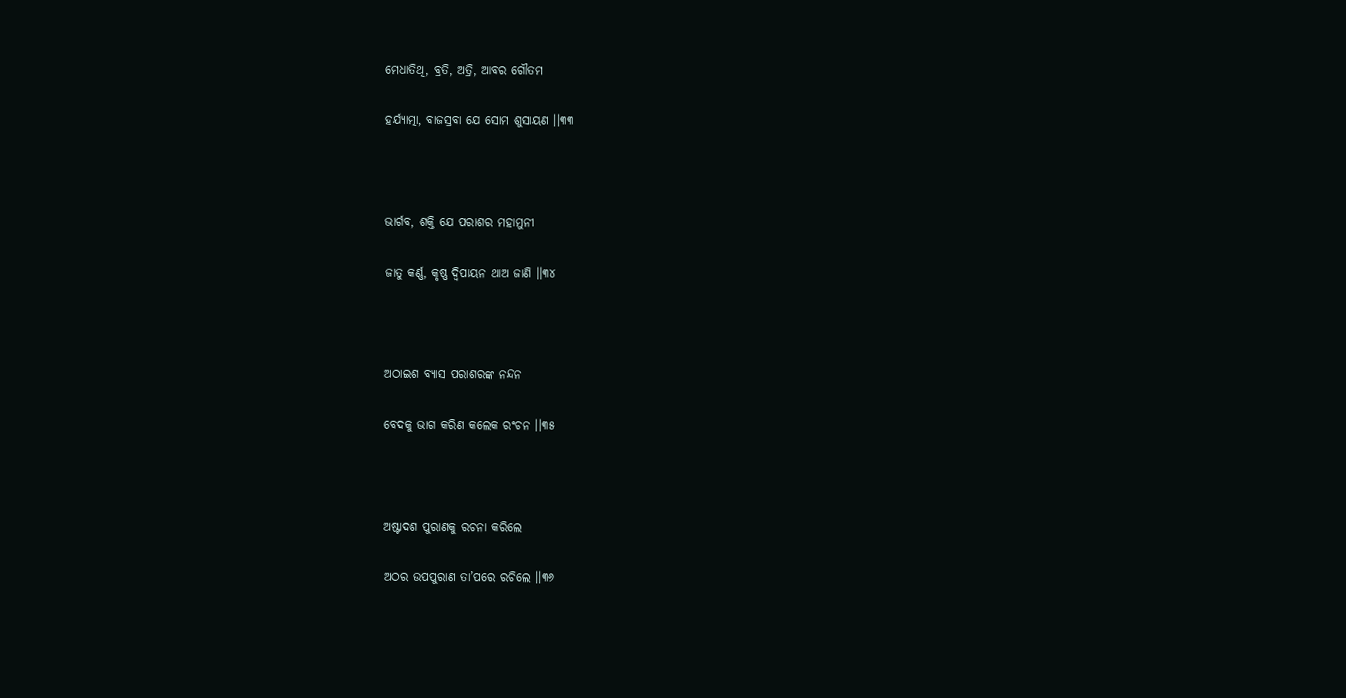ମେଧାତିଥି, ବ୍ରତି, ଅତ୍ରି, ଆବର ଗୌତମ

ହର୍ଯ୍ୟାତ୍ମା, ବାଜସ୍ରବା ଯେ ସୋମ ଶୁସାୟଣ ।।୩୩



ଭାର୍ଗବ, ଶକ୍ତି ଯେ ପରାଶର ମହାମୁନୀ

ଜାତୁ କର୍ଣ୍ଣ, କୃଷ୍ଣ ଦ୍ଵିପାୟନ ଥାଅ ଜାଣି ।।୩୪



ଅଠାଇଶ ବ୍ୟାସ ପରାଶରଙ୍କ ନନ୍ଦନ

ବେଦକୁ ଭାଗ କରିଣ କଲେକ ରଂଚନ ।।୩୫



ଅଷ୍ଟାଦଶ ପୁରାଣକୁ ରଚନା କରିଲେ

ଅଠର ଉପପୁରାଣ ତା’ପରେ ରଚିଲେ ।।୩୬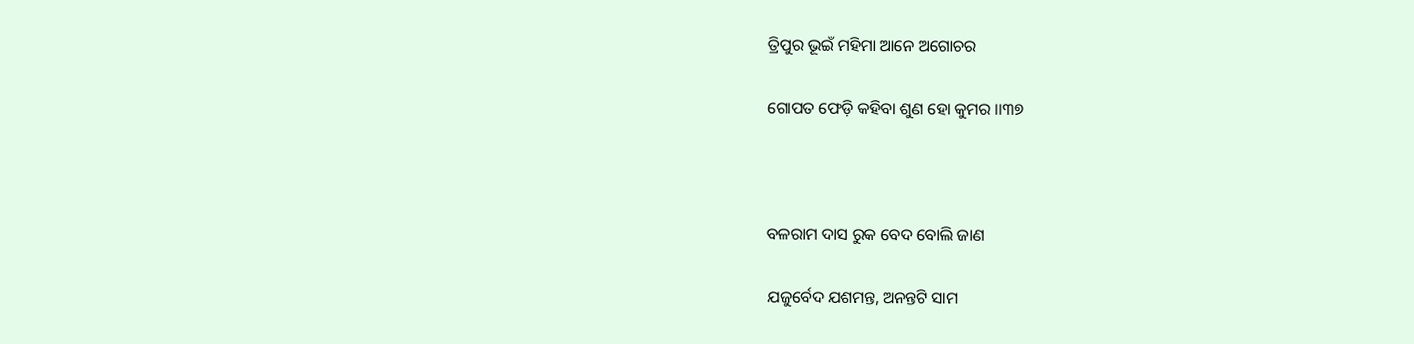ତ୍ରିପୁର ଭୂଇଁ ମହିମା ଆନେ ଅଗୋଚର

ଗୋପତ ଫେଡ଼ି କହିବା ଶୁଣ ହୋ କୁମର ।।୩୭



ବଳରାମ ଦାସ ରୁକ ବେଦ ବୋଲି ଜାଣ

ଯଜୁର୍ବେଦ ଯଶମନ୍ତ, ଅନନ୍ତଟି ସାମ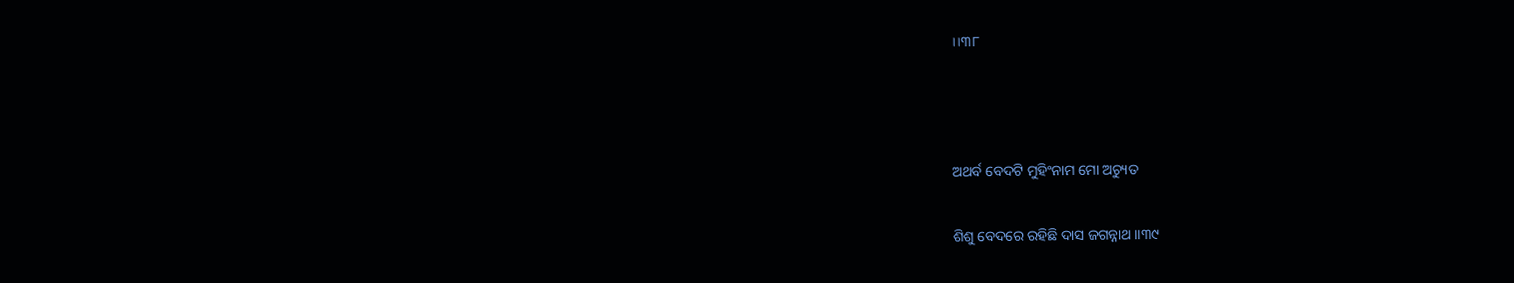।।୩୮



ଅଥର୍ବ ବେଦଟି ମୁହିଂନାମ ମୋ ଅଚ୍ୟୁତ

ଶିଶୁ ବେଦରେ ରହିଛି ଦାସ ଜଗନ୍ନାଥ ।।୩୯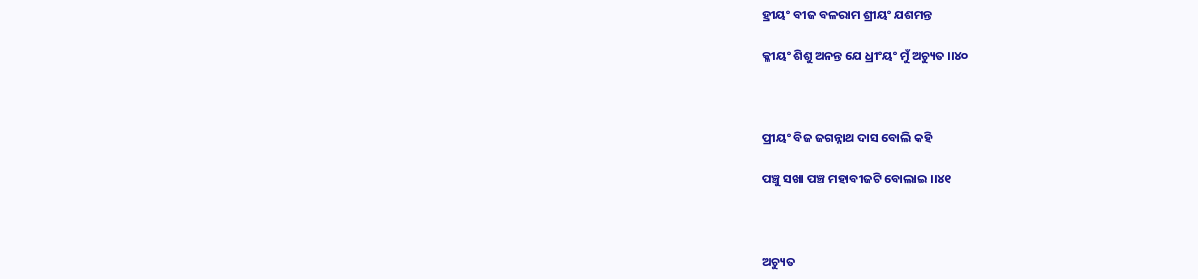ହ୍ରୀୟଂ ବୀଜ ବଳରାମ ଶ୍ରୀୟଂ ଯଶମନ୍ତ

କ୍ଳୀୟଂ ଶିଶୁ ଅନନ୍ତ ଯେ ଧ୍ରୀଂୟଂ ମୁଁ ଅଚ୍ୟୁତ ।।୪୦



ପ୍ରୀୟଂ ବିଜ ଜଗନ୍ନାଥ ଦାସ ବୋଲି କହି

ପଞ୍ଚୁ ସଖା ପଞ୍ଚ ମହାବୀଜଟି ବୋଲାଇ ।।୪୧



ଅଚ୍ୟୁତ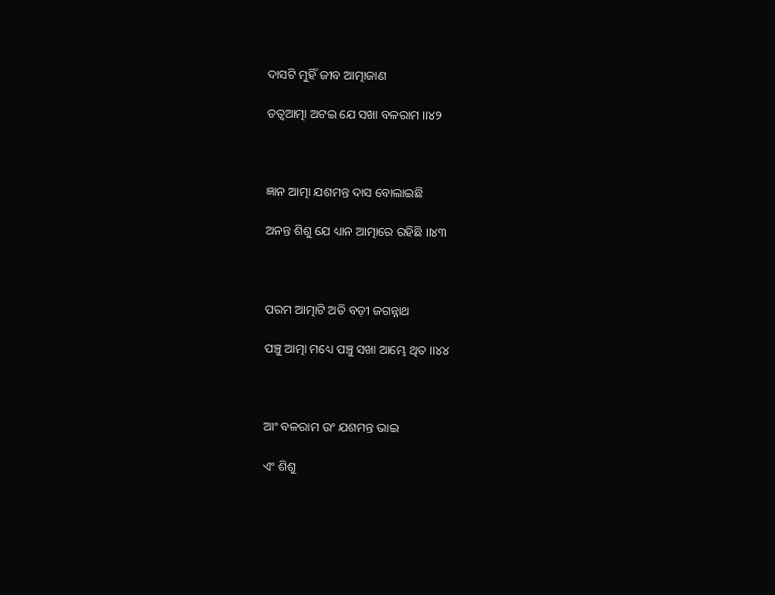ଦାସଟି ମୁହିଁ ଜୀବ ଆତ୍ମାଜାଣ

ତତ୍ଵଆତ୍ମା ଅଟଇ ଯେ ସଖା ବଳରାମ ।।୪୨



ଜ୍ଞାନ ଆତ୍ମା ଯଶମନ୍ତ ଦାସ ବୋଲାଇଛି

ଅନନ୍ତ ଶିଶୁ ଯେ ଧ୍ୟାନ ଆତ୍ମାରେ ରହିଛି ।।୪୩



ପରମ ଆତ୍ମାଟି ଅତି ବଡ଼ୀ ଜଗନ୍ନାଥ

ପଞ୍ଚୁ ଆତ୍ମା ମଧ୍ୟେ ପଞ୍ଚୁ ସଖା ଆମ୍ଭେ ଥିତ ।।୪୪



ଆଂ ବଳରାମ ଉଂ ଯଶମନ୍ତ ଭାଇ

ଏଂ ଶିଶୁ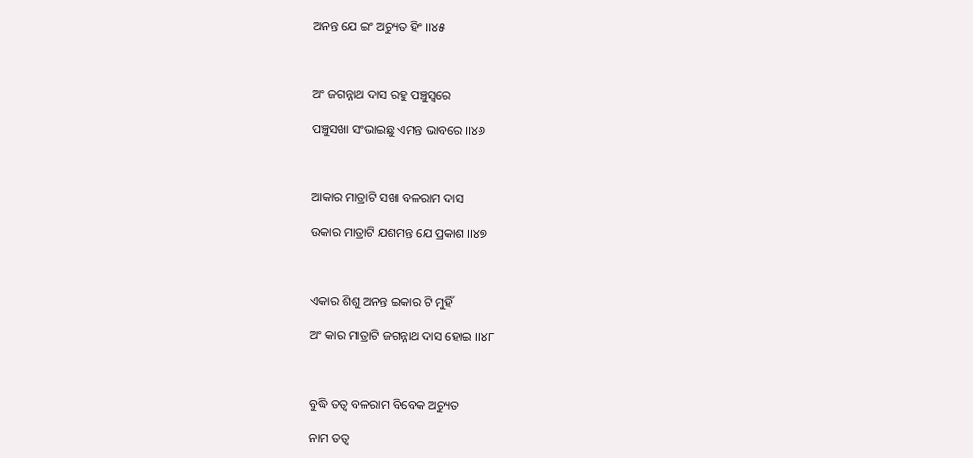ଅନନ୍ତ ଯେ ଇଂ ଅଚ୍ୟୁତ ହିଂ ।।୪୫



ଅଂ ଜଗନ୍ନାଥ ଦାସ ରହୁ ପଞ୍ଚୁସ୍ଵରେ

ପଞ୍ଚୁସଖା ସଂଭାଇଛୁ ଏମନ୍ତ ଭାବରେ ।।୪୬



ଆକାର ମାତ୍ରାଟି ସଖା ବଳରାମ ଦାସ

ଉକାର ମାତ୍ରାଟି ଯଶମନ୍ତ ଯେ ପ୍ରକାଶ ।।୪୭



ଏକାର ଶିଶୁ ଅନନ୍ତ ଇକାର ଟି ମୁହିଁ

ଅଂ କାର ମାତ୍ରାଟି ଜଗନ୍ନାଥ ଦାସ ହୋଇ ।।୪୮



ବୁଦ୍ଧି ତତ୍ଵ ବଳରାମ ବିବେକ ଅଚ୍ୟୁତ

ନାମ ତତ୍ଵ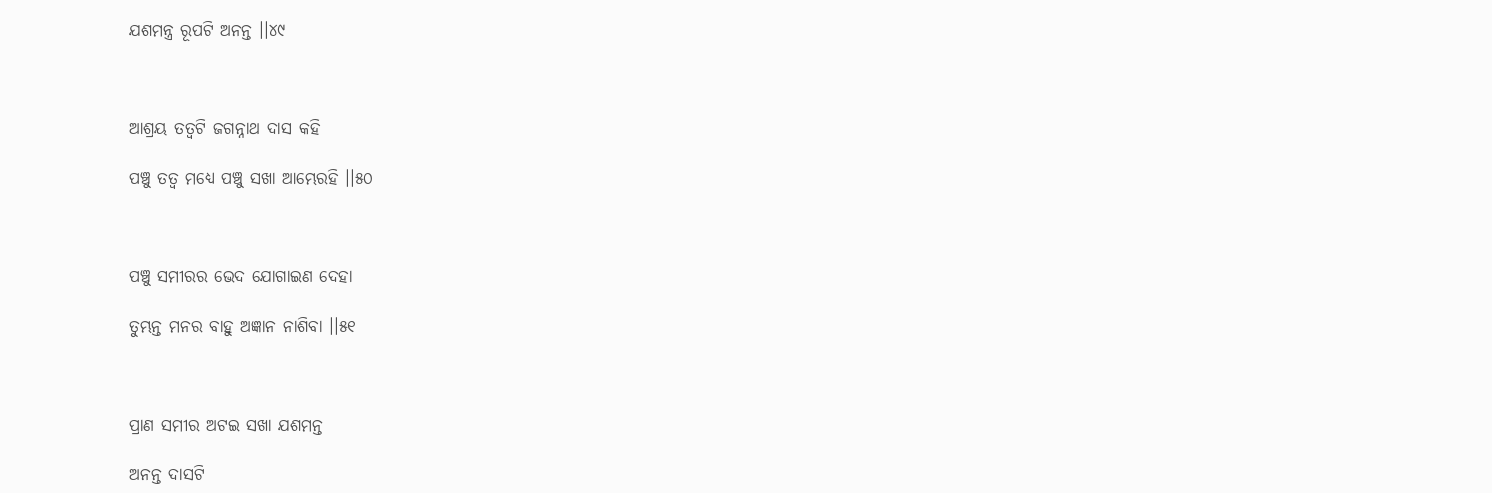ଯଶମନ୍ତ୍ର ରୂପଟି ଅନନ୍ତ ।।୪୯



ଆଶ୍ରୟ ତତ୍ଵଟି ଜଗନ୍ନାଥ ଦାସ କହି

ପଞ୍ଚୁ ତତ୍ଵ ମଧ୍ୟେ ପଞ୍ଚୁ ସଖା ଆମ୍ଭେରହି ।।୫୦



ପଞ୍ଚୁ ସମୀରର ଭେଦ ଯୋଗାଇଣ ଦେହା

ତୁମ୍ଭନ୍ତ ମନର ବାହୁ ଅଜ୍ଞାନ ନାଶିବା ।।୫୧



ପ୍ରାଣ ସମୀର ଅଟଇ ସଖା ଯଶମନ୍ତ

ଅନନ୍ତ ଦାସଟି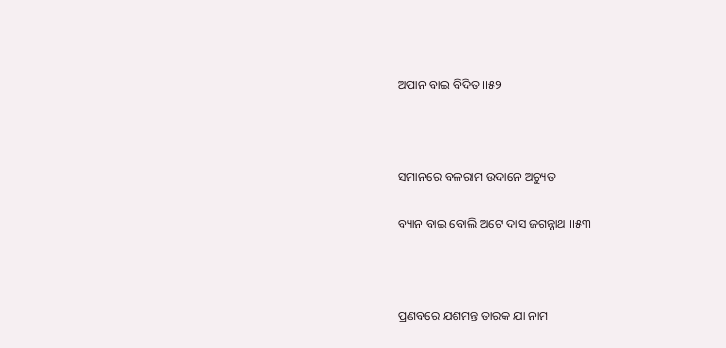ଅପାନ ବାଇ ବିଦିତ ।।୫୨



ସମାନରେ ବଳରାମ ଉଦାନେ ଅଚ୍ୟୁତ

ବ୍ୟାନ ବାଇ ବୋଲି ଅଟେ ଦାସ ଜଗନ୍ନାଥ ।।୫୩



ପ୍ରଣବରେ ଯଶମନ୍ତ ତାରକ ଯା ନାମ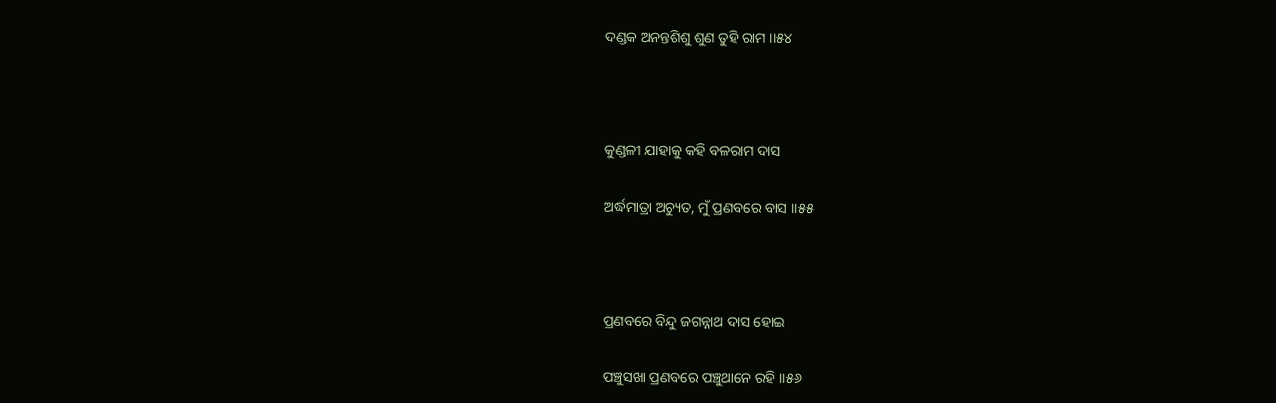ଦଣ୍ଡକ ଅନନ୍ତଶିଶୁ ଶୁଣ ତୁହି ରାମ ।।୫୪



କୁଣ୍ଡଳୀ ଯାହାକୁ କହି ବଳରାମ ଦାସ

ଅର୍ଦ୍ଧମାତ୍ରା ଅଚ୍ୟୁତ, ମୁଁ ପ୍ରଣବରେ ବାସ ।।୫୫



ପ୍ରଣବରେ ବିନ୍ଦୁ ଜଗନ୍ନାଥ ଦାସ ହୋଇ

ପଞ୍ଚୁସଖା ପ୍ରଣବରେ ପଞ୍ଚୁଥାନେ ରହି ।।୫୬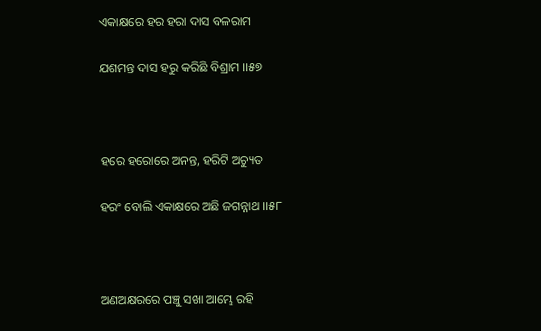ଏକାକ୍ଷରେ ହର ହରା ଦାସ ବଳରାମ

ଯଶମନ୍ତ ଦାସ ହରୁ କରିଛି ବିଶ୍ରାମ ।।୫୭



ହରେ ହରୋରେ ଅନନ୍ତ, ହରିଟି ଅଚ୍ୟୁତ

ହରଂ ବୋଲି ଏକାକ୍ଷରେ ଅଛି ଜଗନ୍ନାଥ ।।୫୮



ଅଣଅକ୍ଷରରେ ପଞ୍ଚୁ ସଖା ଆମ୍ଭେ ରହି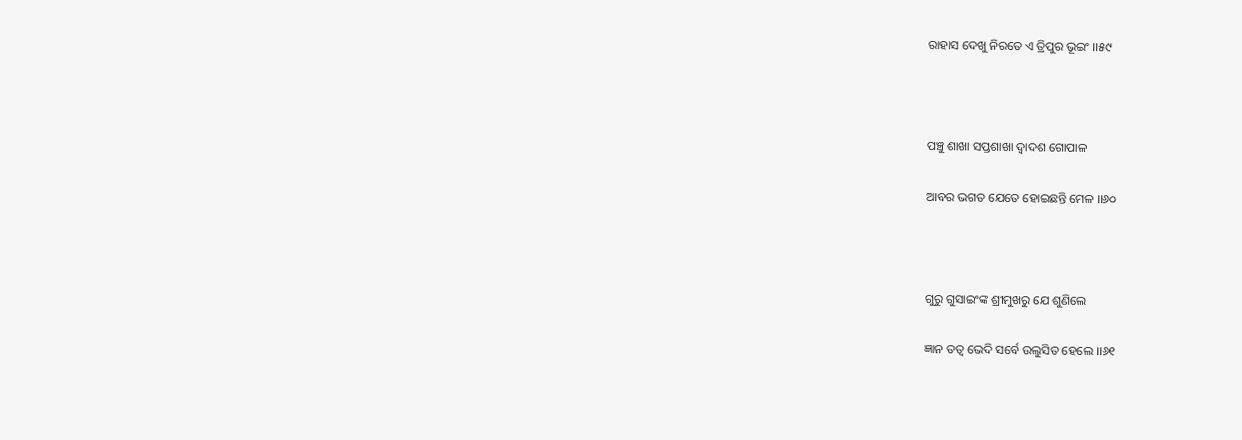ରାହାସ ଦେଖୁ ନିରତେ ଏ ତ୍ରିପୁର ଭୂଇଂ ।।୫୯



ପଞ୍ଚୁ ଶାଖା ସପ୍ତଶାଖା ଦ୍ଵାଦଶ ଗୋପାଳ

ଆବର ଭଗତ ଯେତେ ହୋଇଛନ୍ତି ମେଳ ।।୬୦



ଗୁରୁ ଗୁସାଇଂଙ୍କ ଶ୍ରୀମୁଖରୁ ଯେ ଶୁଣିଲେ

ଜ୍ଞାନ ତତ୍ଵ ଭେଦି ସର୍ବେ ଉଲୁସିତ ହେଲେ ।।୬୧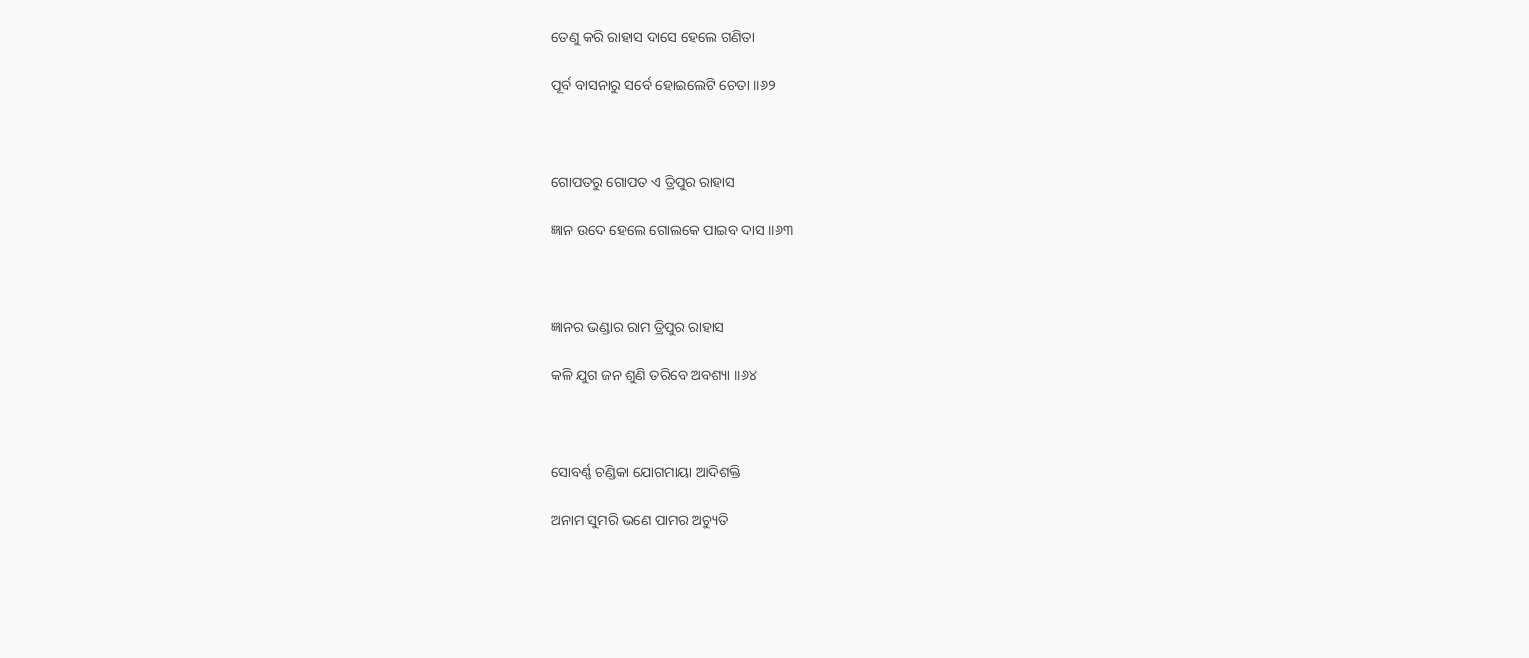ତେଣୁ କରି ରାହାସ ଦାସେ ହେଲେ ଗଣିତା

ପୂର୍ବ ବାସନାରୁ ସର୍ବେ ହୋଇଲେଟି ଚେତା ।।୬୨



ଗୋପତରୁ ଗୋପତ ଏ ତ୍ରିପୁର ରାହାସ

ଜ୍ଞାନ ଉଦେ ହେଲେ ଗୋଲକେ ପାଇବ ଦାସ ।।୬୩



ଜ୍ଞାନର ଭଣ୍ଡାର ରାମ ତ୍ରିପୁର ରାହାସ

କଳି ଯୁଗ ଜନ ଶୁଣି ତରିବେ ଅବଶ୍ୟା ।।୬୪



ସୋବର୍ଣ୍ଣ ଚଣ୍ଡିକା ଯୋଗମାୟା ଆଦିଶକ୍ତି

ଅନାମ ସୁମରି ଭଣେ ପାମର ଅଚ୍ୟୁତି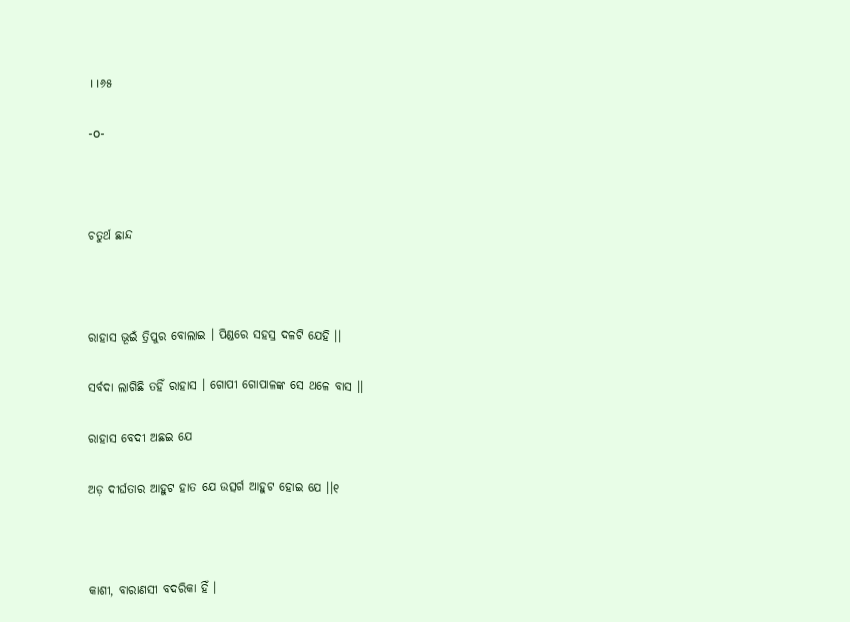।।୬୫

-o-



ଚତୁର୍ଥ ଛାନ୍ଦ



ରାହାସ ଭୂଇଁ ତ୍ରିପୁର ବୋଲାଇ । ପିଣ୍ଡରେ ସହସ୍ର ଦଳଟି ଯେହି ।।

ସର୍ବଦା ଲାଗିଛି ତହିଁ ରାହାସ । ଗୋପୀ ଗୋପାଳଙ୍କ ସେ ଥଳେ ବାସ ।।

ରାହାସ ବେଦୀ ଅଛଇ ଯେ

ଅଡ଼ ଦୀର୍ଘତାର ଆହୁଟ ହାତ ଯେ ଉତ୍ସର୍ଗ ଆହୁଟ ହୋଇ ଯେ ।।୧



କାଶୀ, ବାରାଣସୀ ବଦରିକା ହିଁ ।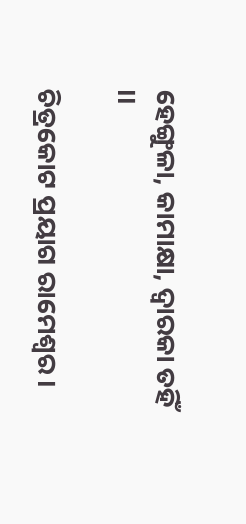ହେଙ୍ଗୁଳା, କାମାକ୍ଷା, ଦ୍ଵାରକା ତହିଁ ।।

ଚିତ୍ରକୋଟ ପ୍ରୟାଗ ରାମେଶ୍ଵର ।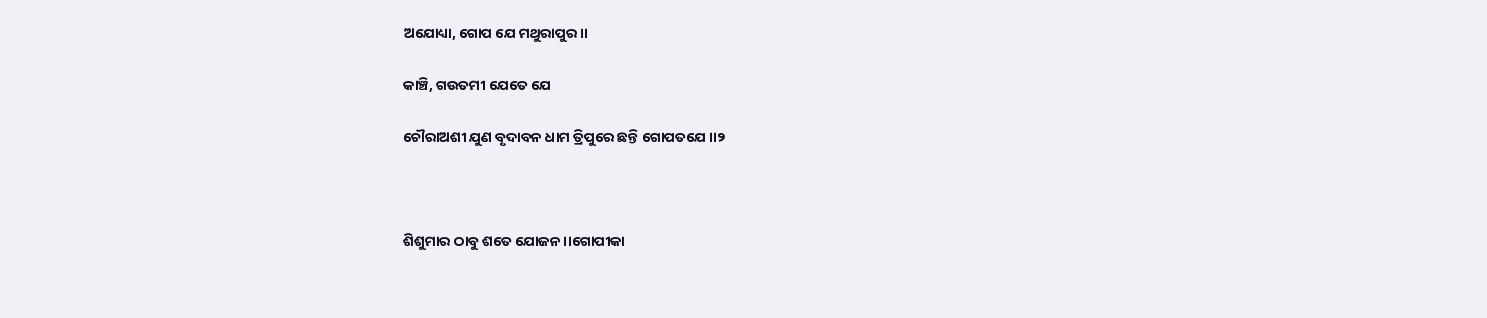ଅଯୋଧ୍ୟା, ଗୋପ ଯେ ମଥୁରାପୁର ।।

କାଞ୍ଚି, ଗଉତମୀ ଯେତେ ଯେ

ଚୌରାଅଶୀ ଯୁଣ ବୃଦାବନ ଧାମ ତ୍ରିପୁରେ ଛନ୍ତି ଗୋପତଯେ ।।୨



ଶିଶୁମାର ଠାବୁ ଶତେ ଯୋଜନ ।।ଗୋପୀକା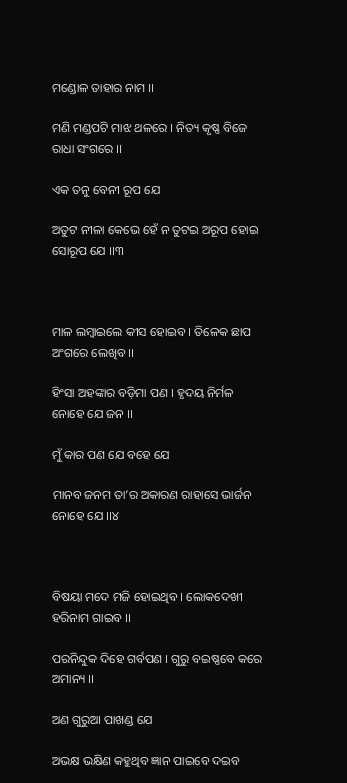ମଣ୍ଡୋଳ ତାହାର ନାମ ।।

ମଣି ମଣ୍ଡପଟି ମାଝ ଥଳରେ । ନିତ୍ୟ କୃଷ୍ଣ ବିଜେ ରାଧା ସଂଗରେ ।।

ଏକ ତନୁ ବେନୀ ରୂପ ଯେ

ଅତୁଟ ନୀଳା କେଭେ ହେଁ ନ ତୁଟଇ ଅରୂପ ହୋଇ ସୋରୂପ ଯେ ।।୩



ମାଳ ଲମ୍ବାଇଲେ କୀସ ହୋଇବ । ତିଳେକ ଛାପ ଅଂଗରେ ଲେଖିବ ।।

ହିଂସା ଅହଙ୍କାର ବଡ଼ିମା ପଣ । ହୃଦୟ ନିର୍ମଳ ନୋହେ ଯେ ଜନ ।।

ମୁଁ କାର ପଣ ଯେ ବହେ ଯେ

ମାନବ ଜନମ ତା’ର ଅକାରଣ ରାହାସେ ଭାର୍ଜନ ନୋହେ ଯେ ।।୪



ବିଷୟା ମଦେ ମଜି ହୋଇଥିବ । ଲୋକଦେଖୀ ହରିନାମ ଗାଇବ ।।

ପରନିନ୍ଦୁକ ଦିହେ ଗର୍ବପଣ । ଗୁରୁ ବଇଷ୍ଣବେ କରେ ଅମାନ୍ୟ ।।

ଅଣ ଗୁରୁଆ ପାଖଣ୍ଡ ଯେ

ଅଭକ୍ଷ ଭକ୍ଷିଣ କହୁଥିବ ଜ୍ଞାନ ପାଇବେ ଦଇବ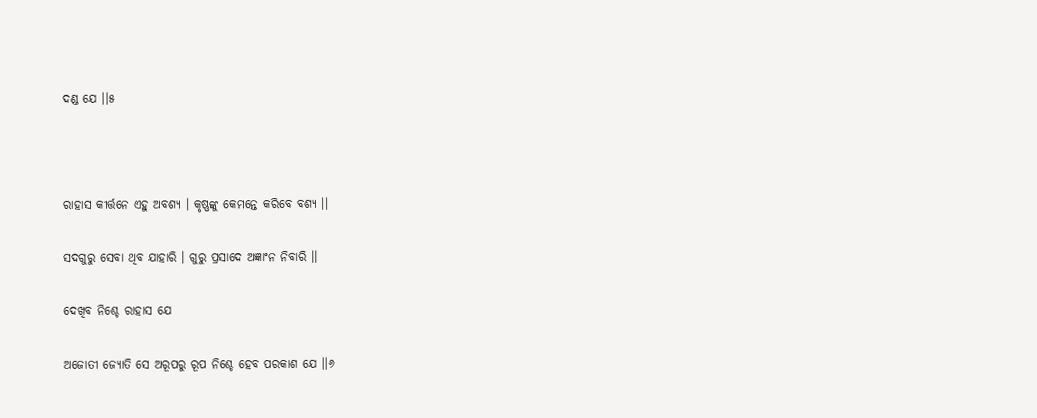ଦଣ୍ଡ ଯେ ।।୫



ରାହାସ କୀର୍ତ୍ତନେ ଏହୁ ଅବଶ୍ୟ । କୃଷ୍ଣଙ୍କୁ କେମନ୍ତେ କରିବେ ବଶ୍ୟ ।।

ସଦଗୁରୁ ସେବା ଥିବ ଯାହାରି । ଗୁରୁ ପ୍ରସାଦେ ଅଜ୍ଞାଂନ ନିବାରି ।।

ଦେଖିବ ନିଶ୍ଚେ ରାହାସ ଯେ

ଅଜୋତୀ ଜ୍ୟୋତି ସେ ଅରୂପରୁ ରୂପ ନିଶ୍ଚେ ହେବ ପରକାଶ ଯେ ।।୬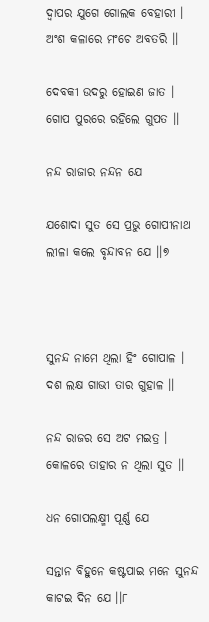ଦ୍ଵାପର ଯୁଗେ ଗୋଲକ ବେହାରୀ । ଅଂଶ କଳାରେ ମଂଚେ ଅବତରି ।।

ଦେବକୀ ଉଦରୁ ହୋଇଣ ଜାତ । ଗୋପ ପୁରରେ ରହିଲେ ଗୁପତ ।।

ନନ୍ଦ ରାଜାର ନନ୍ଦନ ଯେ

ଯଶୋଦା ସୁତ ସେ ପ୍ରଭୁ ଗୋପୀନାଥ ଲୀଳା କଲେ ବୃନ୍ଦାବନ ଯେ ।।୭



ସୁନନ୍ଦ ନାମେ ଥିଲା ହିଂ ଗୋପାଳ । ଦଶ ଲକ୍ଷ ଗାଭୀ ତାର ଗୁହାଳ ।।

ନନ୍ଦ ରାଜର ସେ ଅଟ ମଇତ୍ର । କୋଳରେ ତାହାର ନ ଥିଲା ସୁତ ।।

ଧନ ଗୋପଲକ୍ଷ୍ମୀ ପୂର୍ଣ୍ଣ ଯେ

ସନ୍ତାନ ବିହୁନେ କଷ୍ଟପାଇ ମନେ ସୁନନ୍ଦ କାଟଇ ଦିନ ଯେ ।।୮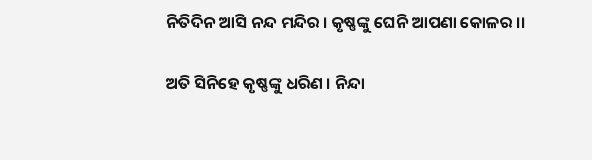ନିତିଦିନ ଆସି ନନ୍ଦ ମନ୍ଦିର । କୃଷ୍ଣଙ୍କୁ ଘେନି ଆପଣା କୋଳର ।।

ଅତି ସିନିହେ କୃଷ୍ଣଙ୍କୁ ଧରିଣ । ନିନ୍ଦା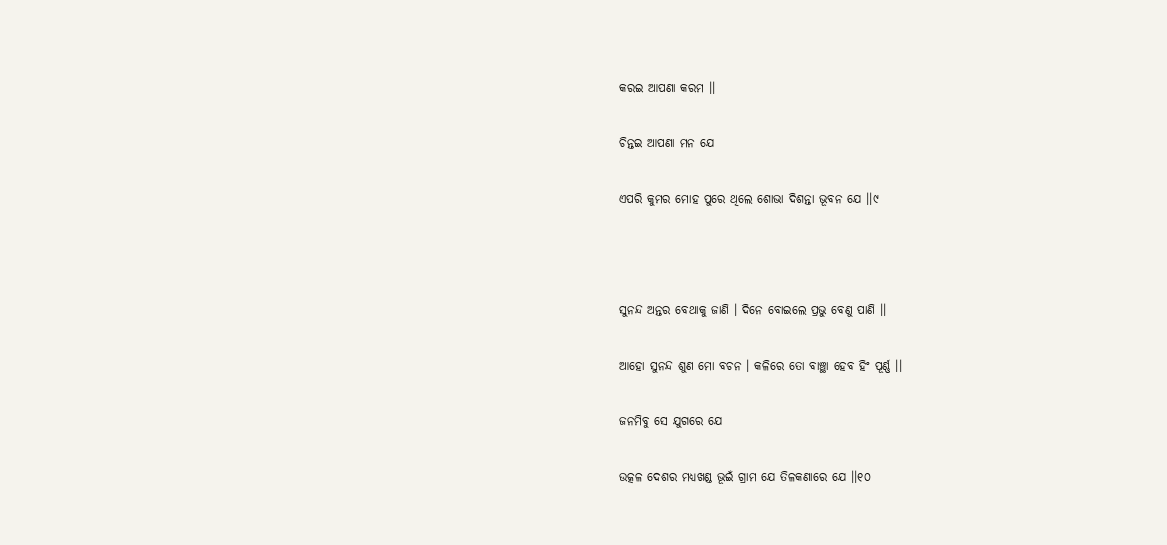କରଇ ଆପଣା କରମ ।।

ଚିନ୍ତଇ ଆପଣା ମନ ଯେ

ଏପରି କୁମର ମୋହ ପୁରେ ଥିଲେ ଶୋଭା ଦିଶନ୍ତା ଭୂବନ ଯେ ।।୯



ସୁନନ୍ଦ ଅନ୍ତର ବେଥାକୁ ଜାଣି । ଦିନେ ବୋଇଲେ ପ୍ରଭୁ ବେଣୁ ପାଣି ।।

ଆହୋ ସୁନନ୍ଦ ଶୁଣ ମୋ ବଚନ । କଳିରେ ତୋ ବାଞ୍ଛା ହେବ ହିଂ ପୂର୍ଣ୍ଣ ।।

ଜନମିବୁ ସେ ଯୁଗରେ ଯେ

ଉତ୍କଳ ଦେଶର ମଧ୍ୟଖଣ୍ଡ ଭୂଇଁ ଗ୍ରାମ ଯେ ତିଳକଣାରେ ଯେ ।।୧୦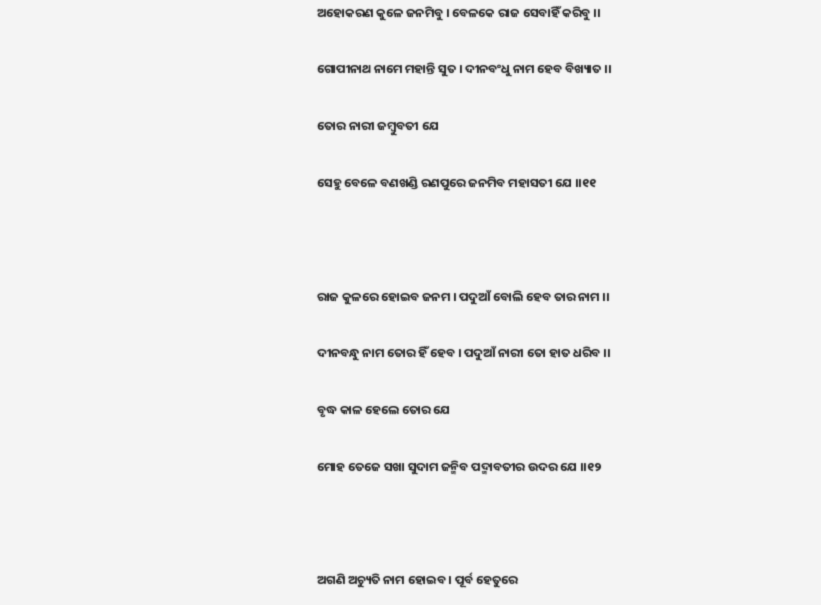ଅହୋକରଣ କୁଳେ ଜନମିବୁ । ବେଳକେ ରାଜ ସେବାହିଁ କରିବୁ ।।

ଗୋପୀନାଥ ନାମେ ମହାନ୍ତି ସୁତ । ଦୀନବଂଧୁ ନାମ ହେବ ବିଖ୍ୟାତ ।।

ତୋର ନାରୀ ଜମ୍ବୁବତୀ ଯେ

ସେହୁ ବେଳେ ବଣଖଣ୍ଡି ରଣପୁରେ ଜନମିବ ମହାସତୀ ଯେ ।।୧୧



ରାଜ କୁଳରେ ହୋଇବ ଜନମ । ପଦୁଆଁ ବୋଲି ହେବ ତାର ନାମ ।।

ଦୀନବନ୍ଧୁ ନାମ ତୋର ହିଁ ହେବ । ପଦୁଆଁ ନାରୀ ତୋ ହାତ ଧରିବ ।।

ବୃଦ୍ଧ କାଳ ହେଲେ ତୋର ଯେ

ମୋହ ତେଜେ ସଖା ସୁଦାମ ଜନ୍ମିବ ପଦ୍ମାବତୀର ଉଦର ଯେ ।।୧୨



ଅଗଣି ଅଚ୍ୟୁତି ନାମ ହୋଇବ । ପୂର୍ବ ହେତୁରେ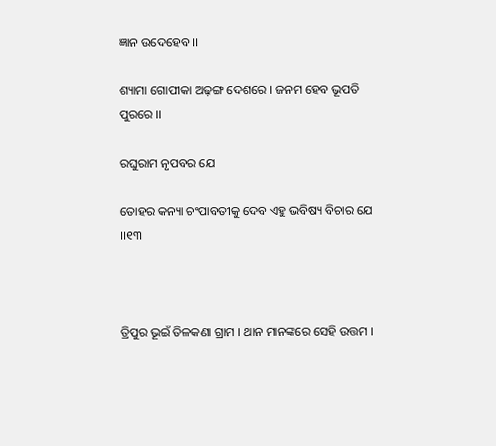ଜ୍ଞାନ ଉଦେହେବ ।।

ଶ୍ୟାମା ଗୋପୀକା ଅଢ଼ଙ୍ଗ ଦେଶରେ । ଜନମ ହେବ ଭୂପତି ପୁରରେ ।।

ରଘୁରାମ ନୃପବର ଯେ

ତୋହର କନ୍ୟା ଚଂପାବତୀକୁ ଦେବ ଏହୁ ଭବିଷ୍ୟ ବିଚାର ଯେ ।।୧୩



ତ୍ରିପୁର ଭୂଇଁ ତିଳକଣା ଗ୍ରାମ । ଥାନ ମାନଙ୍କରେ ସେହି ଉତ୍ତମ ।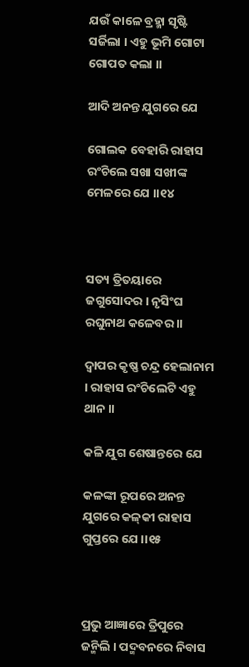ଯଉଁ କାଳେ ବ୍ରହ୍ମା ସୃଷ୍ଟି ସର୍ଜିଲା । ଏହୁ ଭୂମି ଗୋଟା ଗୋପତ କଲା ।।

ଆଦି ଅନନ୍ତ ଯୁଗରେ ଯେ

ଗୋଲକ ବେହାରି ରାହାସ ରଂଚିଲେ ସଖା ସଖୀଙ୍କ ମେଳରେ ଯେ ।।୧୪



ସତ୍ୟ ତ୍ରିତୟାରେ ଜଗୁସୋଦର । ନୃସିଂଘ ରଘୁନାଥ କଳେବର ।।

ଦ୍ଵାପର କୃଷ୍ଣ ଚନ୍ଦ୍ର ହେଲାନାମ । ରାହାସ ରଂଚିଲେଟି ଏହୁ ଥାନ ।।

କଳି ଯୁଗ ଶେଷାନ୍ତରେ ଯେ

କଳଙ୍କୀ ରୂପରେ ଅନନ୍ତ ଯୁଗରେ କଳ୍‌କୀ ରାହାସ ଗୁପ୍ତରେ ଯେ ।।୧୫



ପ୍ରଭୁ ଆଜ୍ଞାରେ ତ୍ରିପୁରେ ଜନ୍ମିଲି । ପଦ୍ମବନରେ ନିବାସ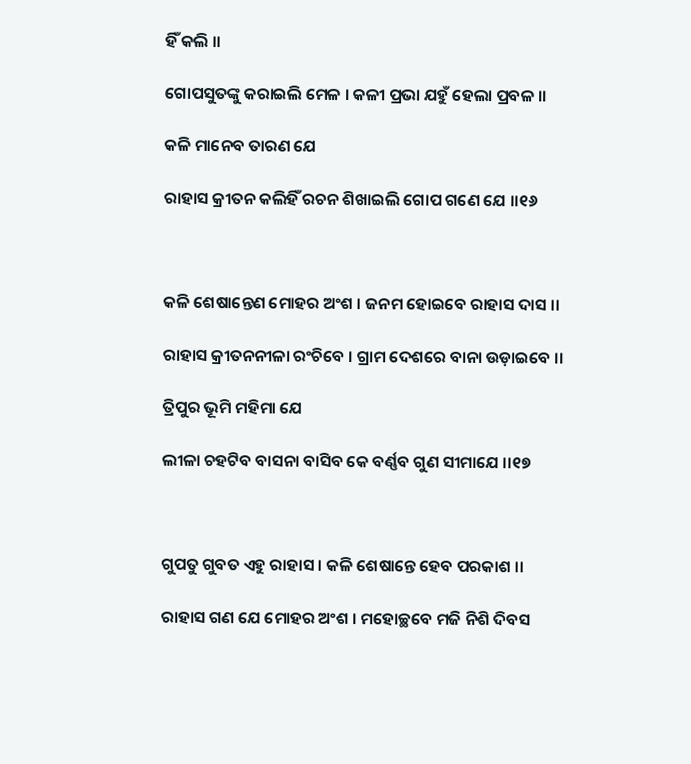ହିଁ କଲି ।।

ଗୋପସୁତଙ୍କୁ କରାଇଲି ମେଳ । କଳୀ ପ୍ରଭା ଯହୁଁ ହେଲା ପ୍ରବଳ ।।

କଳି ମାନେବ ତାରଣ ଯେ

ରାହାସ କ୍ରୀତନ କଲିହିଁ ରଚନ ଶିଖାଇଲି ଗୋପ ଗଣେ ଯେ ।।୧୬



କଳି ଶେଷାନ୍ତେଣ ମୋହର ଅଂଶ । ଜନମ ହୋଇବେ ରାହାସ ଦାସ ।।

ରାହାସ କ୍ରୀତନନୀଳା ରଂଚିବେ । ଗ୍ରାମ ଦେଶରେ ବାନା ଉଡ଼ାଇବେ ।।

ତ୍ରିପୁର ଭୂମି ମହିମା ଯେ

ଲୀଳା ଚହଟିବ ବାସନା ବାସିବ କେ ବର୍ଣ୍ଣବ ଗୁଣ ସୀମାଯେ ।।୧୭



ଗୁପତୁ ଗୁବତ ଏହୁ ରାହାସ । କଳି ଶେଷାନ୍ତେ ହେବ ପରକାଶ ।।

ରାହାସ ଗଣ ଯେ ମୋହର ଅଂଶ । ମହୋଚ୍ଛବେ ମଜି ନିଶି ଦିବସ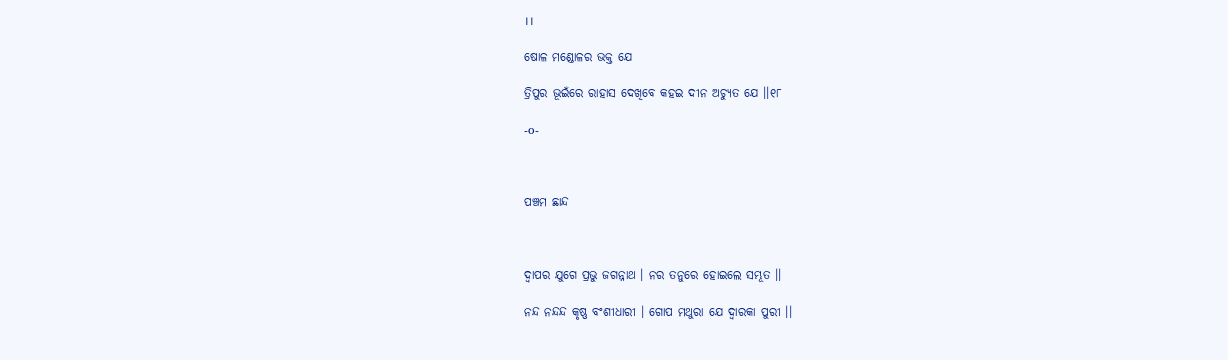।।

ଷୋଳ ମଣ୍ଡୋଳର ଭକ୍ତ ଯେ

ତ୍ରିପୁର ଭୂଇଁରେ ରାହାସ ଦେଖିବେ କହଇ ଦୀନ ଅଚ୍ୟୁତ ଯେ ।।୧୮

-o-



ପଞ୍ଚମ ଛାନ୍ଦ



ଦ୍ଵାପର ଯୁଗେ ପ୍ରଭୁ ଜଗନ୍ନାଥ । ନର ତନୁରେ ହୋଇଲେ ସମ୍ଭୂତ ।।

ନନ୍ଦ ନନ୍ଦନ୍ଦ କୃଷ୍ଣ ବଂଶୀଧାରୀ । ଗୋପ ମଥୁରା ଯେ ଦ୍ଵାରକା ପୁରୀ ।।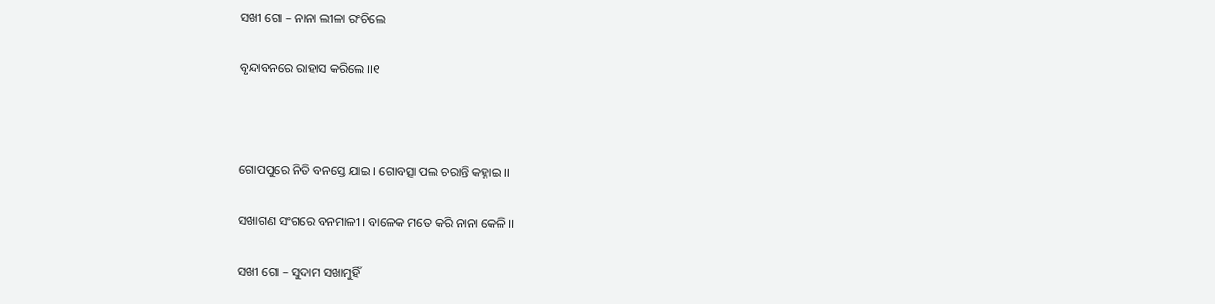ସଖୀ ଗୋ – ନାନା ଲୀଳା ରଂଚିଲେ

ବୃନ୍ଦାବନରେ ରାହାସ କରିଲେ ।।୧



ଗୋପପୁରେ ନିତି ବନସ୍ତେ ଯାଇ । ଗୋବତ୍ସା ପଲ ଚରାନ୍ତି କହ୍ନାଇ ।।

ସଖାଗଣ ସଂଗରେ ବନମାଳୀ । ବାଳେକ ମତେ କରି ନାନା କେଳି ।।

ସଖୀ ଗୋ – ସୁଦାମ ସଖାମୁହିଁ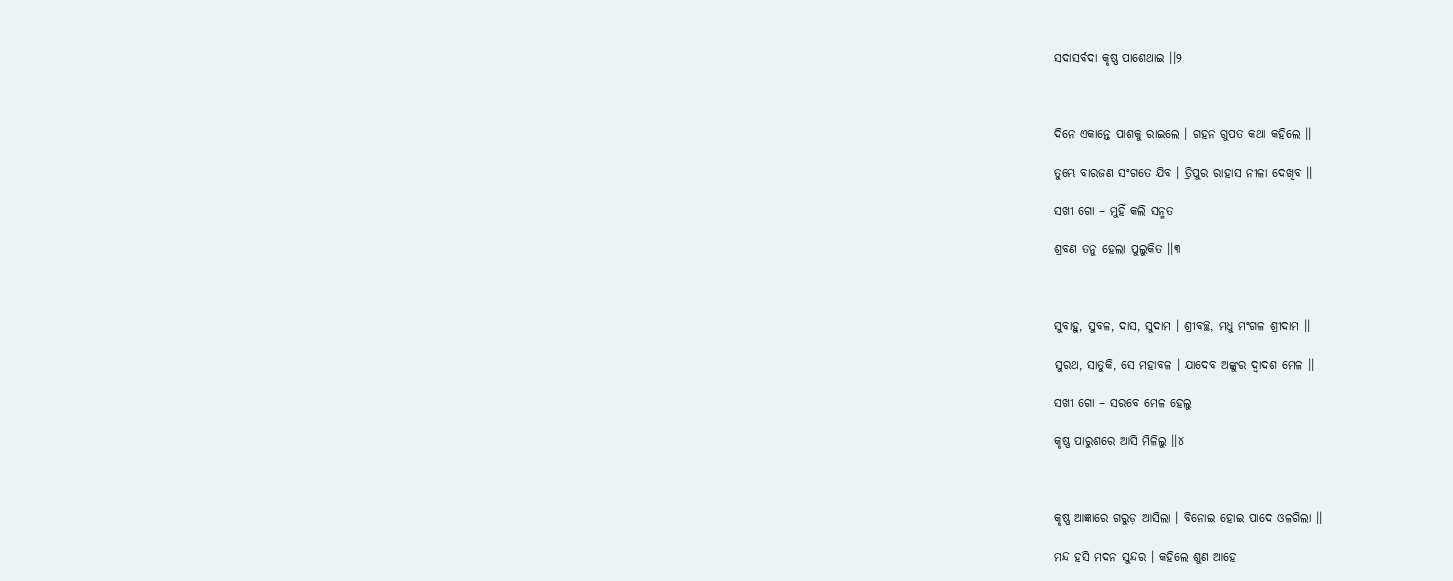ସଦାସର୍ବଦା କୃଷ୍ଣ ପାଶେଥାଇ ।।୨



ଦିନେ ଏକାନ୍ତେ ପାଶକୁ ରାଇଲେ । ଗହନ ଗୁପତ କଥା କହିଲେ ।।

ତୁମ୍ଭେ ବାରଜଣ ସଂଗତେ ଯିବ । ତ୍ରିପୁର ରାହାସ ନୀଳା ଦେଖିବ ।।

ସଖୀ ଗୋ – ମୁହିଁ କଲି ସନ୍ମତ

ଶ୍ରବଣ ତନୁ ହେଲା ପୁଲୁକିତ ।।୩



ସୁବାହୁ, ସୁବଳ, ଦାସ, ସୁଦାମ । ଶ୍ରୀବଚ୍ଛ, ମଧୁ ମଂଗଳ ଶ୍ରୀଦାମ ।।

ସୁରଥ, ସାତୁକି, ସେ ମହାବଳ । ଯାଦେବ ଅଙ୍କୁର ଦ୍ଵାଦଶ ମେଳ ।।

ସଖୀ ଗୋ – ସରବେ ମେଳ ହେଲୁ

କୃଷ୍ଣ ପାରୁଶରେ ଆସି ମିଳିଲୁ ।।୪



କୃଷ୍ଣ ଆଜ୍ଞାରେ ଗରୁଡ଼ ଆସିଲା । ବିନୋଇ ହୋଇ ପାଦେ ଓଳଗିଲା ।।

ମନ୍ଦ ହସି ମଦନ ସୁନ୍ଦର । କହିଲେ ଶୁଣ ଆହେ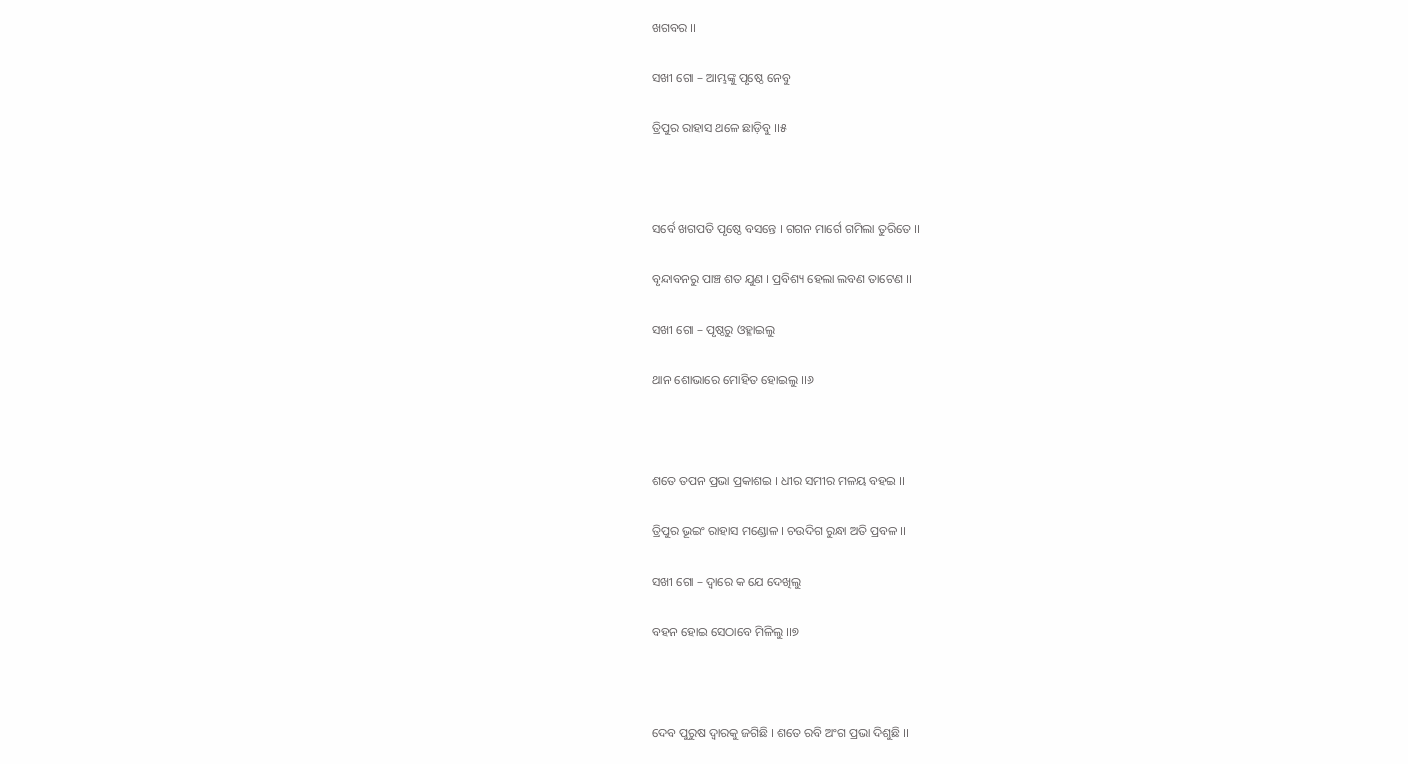ଖଗବର ।।

ସଖୀ ଗୋ – ଆମ୍ଭଙ୍କୁ ପୃଷ୍ଠେ ନେବୁ

ତ୍ରିପୁର ରାହାସ ଥଳେ ଛାଡ଼ିବୁ ।।୫



ସର୍ବେ ଖଗପତି ପୃଷ୍ଠେ ବସନ୍ତେ । ଗଗନ ମାର୍ଗେ ଗମିଲା ତୁରିତେ ।।

ବୃନ୍ଦାବନରୁ ପାଞ୍ଚ ଶତ ଯୁଣ । ପ୍ରବିଶ୍ୟ ହେଲା ଲବଣ ତାଟେଣ ।।

ସଖୀ ଗୋ – ପୃଷ୍ଠରୁ ଓହ୍ଳାଇଲୁ

ଥାନ ଶୋଭାରେ ମୋହିତ ହୋଇଲୁ ।।୬



ଶତେ ତପନ ପ୍ରଭା ପ୍ରକାଶଇ । ଧୀର ସମୀର ମଳୟ ବହଇ ।।

ତ୍ରିପୁର ଭୂଇଂ ରାହାସ ମଣ୍ଡୋଳ । ଚଉଦିଗ ରୁନ୍ଧା ଅତି ପ୍ରବଳ ।।

ସଖୀ ଗୋ – ଦ୍ଵାରେ କ ଯେ ଦେଖିଲୁ

ବହନ ହୋଇ ସେଠାବେ ମିଳିଲୁ ।।୭



ଦେବ ପୁରୁଷ ଦ୍ଵାରକୁ ଜଗିଛି । ଶତେ ରବି ଅଂଗ ପ୍ରଭା ଦିଶୁଛି ।।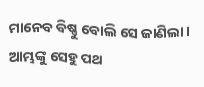ମାନେବ ବିଷ୍ଣୁ ବୋଲି ସେ ଜାଣିଲା । ଆମ୍ଭଙ୍କୁ ସେହୁ ପଥ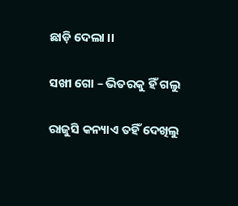ଛାଡ଼ି ଦେଲା ।।

ସଖୀ ଗୋ – ଭିତରକୁ ହିଁ ଗଲୁ

ରାଜୁସି କନ୍ୟାଏ ତହିଁ ଦେଖିଲୁ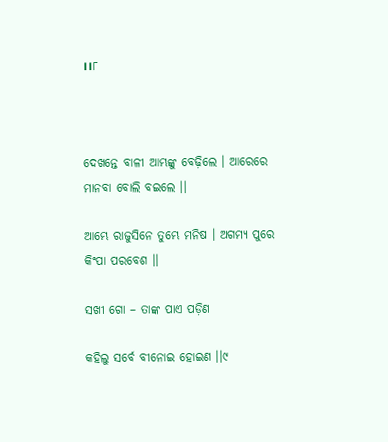।।୮



ଦେଖନ୍ତେ ବାଳୀ ଆମ୍ଭଙ୍କୁ ବେଢ଼ିଲେ । ଆରେରେ ମାନବା ବୋଲି ବଇଲେ ।।

ଆମ୍ଭେ ରାଜୁସିନେ ତୁମ୍ଭେ ମନିଷ । ଅଗମ୍ୟ ପୁରେ କିଂପା ପରବେଶ ।।

ସଖୀ ଗୋ – ତାଙ୍କ ପାଏ ପଡ଼ିଣ

କହିଲୁ ସର୍ବେ ବୀନୋଇ ହୋଇଣ ।।୯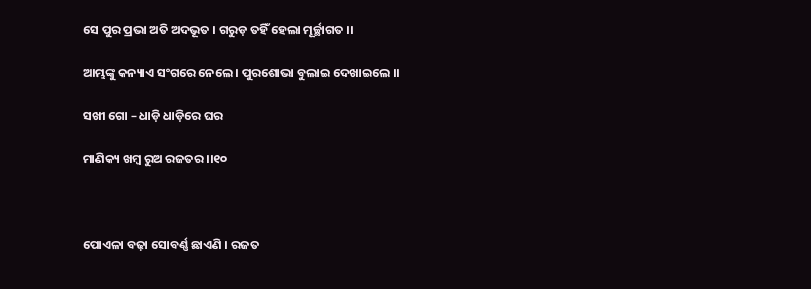ସେ ପୁର ପ୍ରଭା ଅତି ଅଦଭୂତ । ଗରୁଡ଼ ତହିଁ ହେଲା ମୂର୍ଚ୍ଛାଗତ ।।

ଆମ୍ଭଙ୍କୁ କନ୍ୟାଏ ସଂଗରେ ନେଲେ । ପୁରଶୋଭା ବୁଲାଇ ଦେଖାଇଲେ ।।

ସଖୀ ଗୋ – ଧାଡ଼ି ଧାଡ଼ିରେ ଘର

ମାଣିକ୍ୟ ଖମ୍ବ ରୁଅ ରଜତର ।।୧୦



ପୋଏଳା ବଢ଼ା ସୋବର୍ଣ୍ଣ ଛାଏଣି । ରଜତ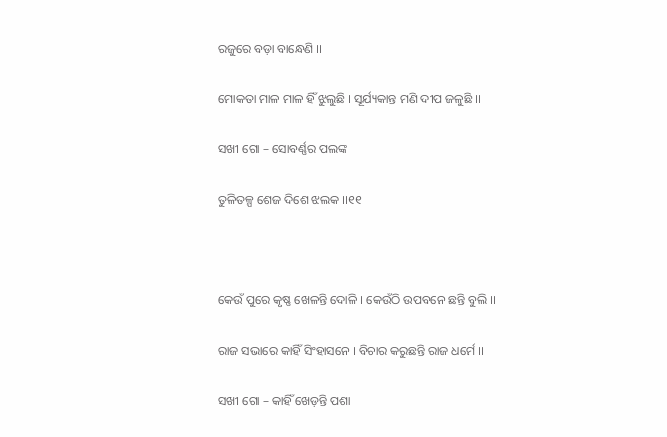ରଜୁରେ ବଡ଼ା ବାନ୍ଧେଣି ।।

ମୋକତା ମାଳ ମାଳ ହିଁ ଝୁଲୁଛି । ସୂର୍ଯ୍ୟକାନ୍ତ ମଣି ଦୀପ ଜଳୁଛି ।।

ସଖୀ ଗୋ – ସୋବର୍ଣ୍ଣର ପଲଙ୍କ

ତୁଳିତଳ୍ପ ଶେଜ ଦିଶେ ଝଲକ ।।୧୧



କେଉଁ ପୁରେ କୃଷ୍ଣ ଖେଳନ୍ତି ଦୋଳି । କେଉଁଠି ଉପବନେ ଛନ୍ତି ବୁଲି ।।

ରାଜ ସଭାରେ କାହିଁ ସିଂହାସନେ । ବିଚାର କରୁଛନ୍ତି ରାଜ ଧର୍ମେ ।।

ସଖୀ ଗୋ – କାହିଁ ଖେଡ଼ନ୍ତି ପଶା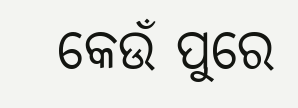କେଉଁ ପୁରେ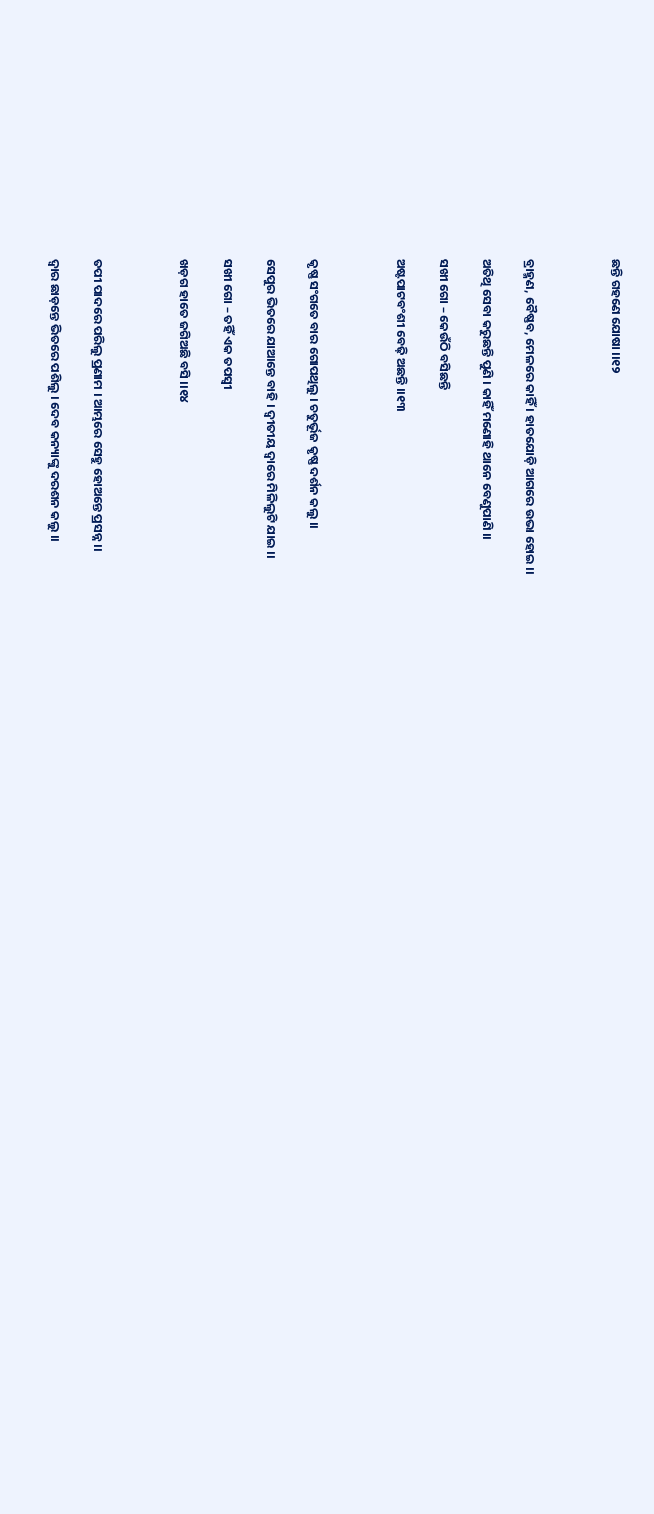ଛନ୍ତି ଗହଣେ ଯୋଷା ।।୧୨



ବ୍ରାହ୍ମଣ, ବୈଷ୍ଣବ, ମେଳରେ କାହିଁ । ହାତଯୋଡ଼ି ଆଗରେ ଉଭା ହୋଇ ।।

ଅତିଥି ସେବା କରୁଛନ୍ତି ପୁଣି । କାହିଁ ମଣୋହି ଥାନେ ବେଣୁପାଣି ।।

ସଖୀ ଗୋ – କେଉଁଠି ବସିଛନ୍ତି

ଅଷ୍ଟପାଟବଂଶୀ ବେଢ଼ି ଅଛନ୍ତି ।।୧୩



କୃଷ୍ଣ ସଂଗତେ ବାର ଗୋପଥିଲୁ । ଚତୁର୍ଭୂଜ କୃଷ୍ଣ ଦର୍ଶନ କଲୁ ।।

ସେପୁର ଭିତରେ ଯାଆନ୍ତେ ବାହି । ଦ୍ଵୀତୀୟ ଦ୍ଵାରେ ମିଳିଲୁଟି ଯାଇ ।।

ସଖୀ ଗୋ – ତହିଁ ଏକ ତପସ୍ଵୀ

ଖଡ଼ଗ ହାତେ ଜଗିଅଛି ବସି ।।୧୪



ତପୀ ପାଦରେ ପରିଲୁ ପ୍ରଣାମ । ଆମ୍ଭରେ ସେହୁ ହୋଅନ୍ତେ ପ୍ରସନ୍ନ ।।

ଦ୍ଵାର ଛାଡ଼ନ୍ତେ ଭିତରେ ପଶିଲୁ । ଦେବ କନ୍ୟାଙ୍କୁ ଦରଶନ କଲୁ ।।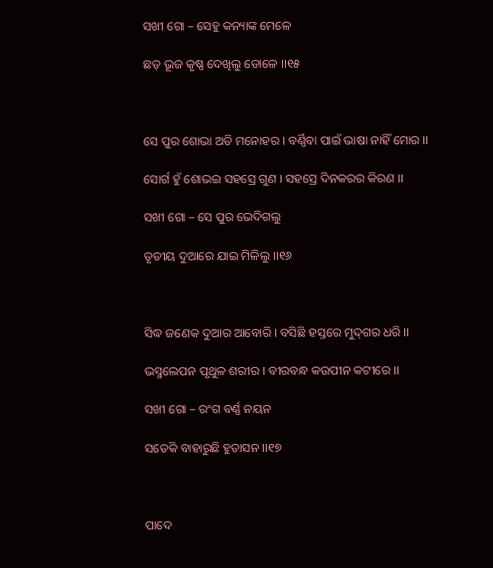ସଖୀ ଗୋ – ସେହୁ କନ୍ୟାଙ୍କ ମେଳେ

ଛଡ଼ ଭୂଜ କୃଷ୍ଣ ଦେଖିଲୁ ଡୋଳେ ।।୧୫



ସେ ପୁର ଶୋଭା ଅତି ମନୋହର । ବର୍ଣ୍ଣିବା ପାଇଁ ଭାଷା ନାହିଁ ମୋର ।।

ସୋର୍ଗ ହୁଁ ଶୋଭଇ ସହସ୍ରେ ଗୁଣ । ସହସ୍ରେ ଦିନକରର କିରଣ ।।

ସଖୀ ଗୋ – ସେ ପୁର ଭେଦିଗଲୁ

ତୃତୀୟ ଦୁଆରେ ଯାଇ ମିଳିଲୁ ।।୧୬



ସିଦ୍ଧ ଜଣେକ ଦୁଆର ଆବୋରି । ବସିଛି ହସ୍ତରେ ମୁଦ୍‌ଗର ଧରି ।।

ଭସ୍ମଲେପନ ପୃଥୁଳ ଶରୀର । ବୀରବନ୍ଧ କଉପୀନ କଟୀରେ ।।

ସଖୀ ଗୋ – ରଂଗ ବର୍ଣ୍ଣ ନୟନ

ସତେକି ବାହାରୁଛି ହୁତାସନ ।।୧୭



ପାଦେ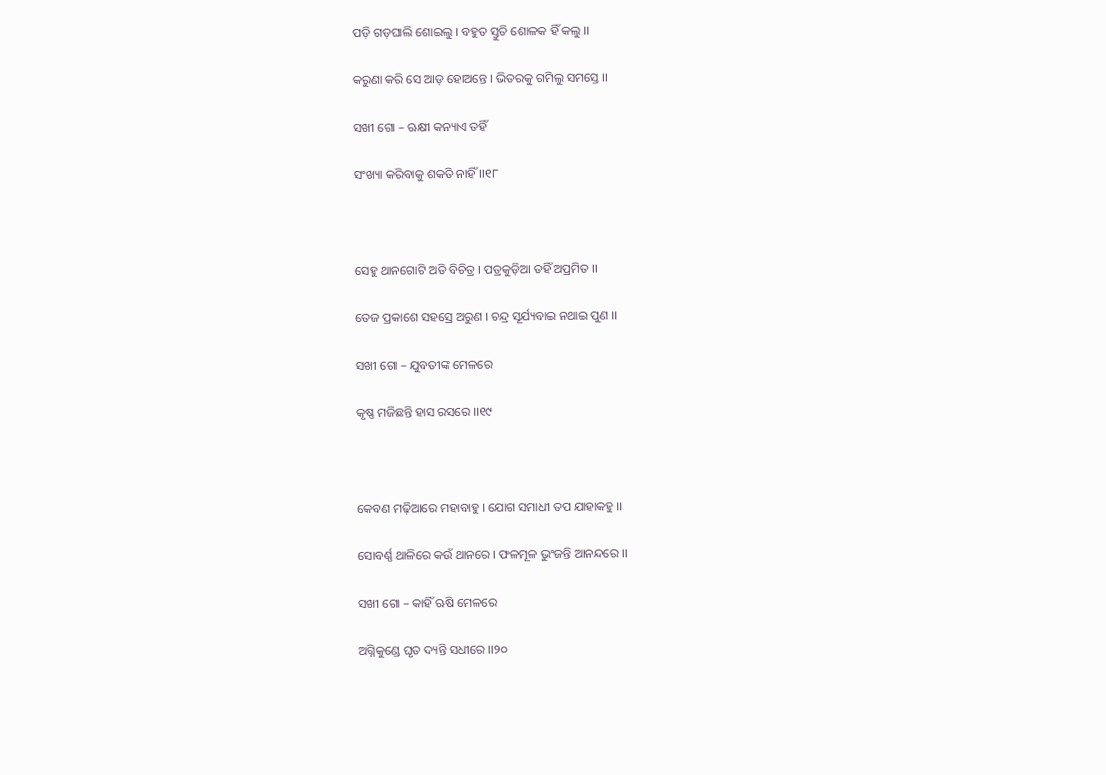ପଡ଼ି ଗଡ଼ଘାଲି ଶୋଇଲୁ । ବହୁତ ସ୍ତୁତି ଶୋଳକ ହିଁ କଲୁ ।।

କରୁଣା କରି ସେ ଆଡ଼ ହୋଅନ୍ତେ । ଭିତରକୁ ଗମିଲୁ ସମସ୍ତେ ।।

ସଖୀ ଗୋ – ଋକ୍ଷୀ କନ୍ୟାଏ ତହିଁ

ସଂଖ୍ୟା କରିବାକୁ ଶକତି ନାହିଁ ।।୧୮



ସେହୁ ଥାନଗୋଟି ଅତି ବିଚିତ୍ର । ପତ୍ରକୁଡ଼ିଆ ତହିଁ ଅପ୍ରମିତ ।।

ତେଜ ପ୍ରକାଶେ ସହସ୍ରେ ଅରୁଣ । ଚନ୍ଦ୍ର ସୂର୍ଯ୍ୟବାଇ ନଥାଇ ପୁଣ ।।

ସଖୀ ଗୋ – ଯୁବତୀଙ୍କ ମେଳରେ

କୃଷ୍ଣ ମଜିଛନ୍ତି ହାସ ରସରେ ।।୧୯



କେବଣ ମଢ଼ିଆରେ ମହାବାହୁ । ଯୋଗ ସମାଧୀ ତପ ଯାହାକହୁ ।।

ସୋବର୍ଣ୍ଣ ଥାଳିରେ କଉଁ ଥାନରେ । ଫଳମୂଳ ଭୁଂଜନ୍ତି ଆନନ୍ଦରେ ।।

ସଖୀ ଗୋ – କାହିଁ ଋଷି ମେଳରେ

ଅଗ୍ନିକୁଣ୍ଡେ ଘୃତ ଦ୍ୟନ୍ତି ସଧୀରେ ।।୨୦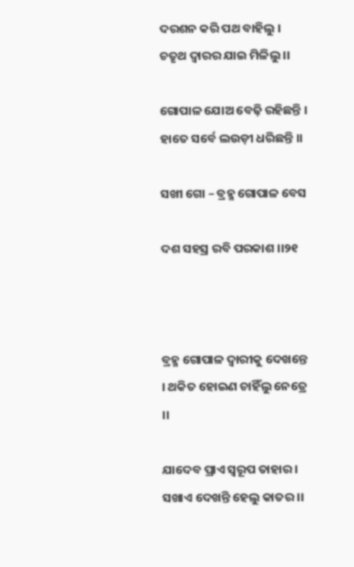ଦରଶନ କରି ପଥ ବାହିଲୁ । ଚତୃଥ ଦ୍ଵାରର ଯାଇ ମିଳିଲୁ ।।

ଗୋପାଳ ଯୋଅ ବେଢ଼ି ରହିଛନ୍ତି । ହାତେ ସର୍ବେ ଲଉଡ଼ୀ ଧରିଛନ୍ତି ।।

ସଖୀ ଗୋ – ବ୍ରହ୍ମ ଗୋପାଳ ବେସ

ଦଶ ସହସ୍ର ରବି ପରକାଶ ।।୨୧



ବ୍ରହ୍ମ ଗୋପାଳ ଦ୍ଵାରୀକୁ ଦେଖନ୍ତେ । ଥକିତ ହୋଇଣ ଚାହିଁଲୁ ନେତ୍ରେ ।।

ଯାଦେବ ପ୍ରାଏ ସ୍ଵରୂପ ତାହାର । ସଖାଏ ଦେଖନ୍ତି ହେଲୁ କାତର ।।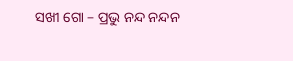ସଖୀ ଗୋ – ପ୍ରଭୁ ନନ୍ଦ ନନ୍ଦନ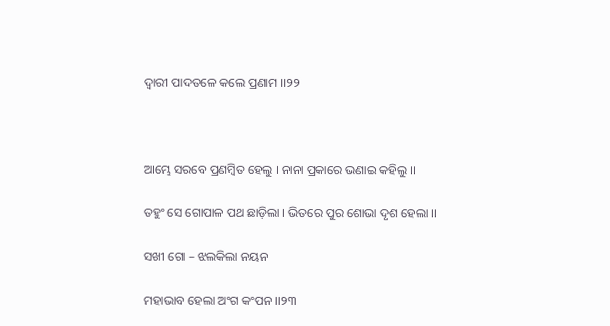ଦ୍ଵାରୀ ପାଦତଳେ କଲେ ପ୍ରଣାମ ।।୨୨



ଆମ୍ଭେ ସରବେ ପ୍ରଣମ୍ବିତ ହେଲୁ । ନାନା ପ୍ରକାରେ ଭଣାଇ କହିଲୁ ।।

ତହୁଂ ସେ ଗୋପାଳ ପଥ ଛାଡ଼ିଲା । ଭିତରେ ପୁର ଶୋଭା ଦୃଶ ହେଲା ।।

ସଖୀ ଗୋ – ଝଲକିଲା ନୟନ

ମହାଭାବ ହେଲା ଅଂଗ କଂପନ ।।୨୩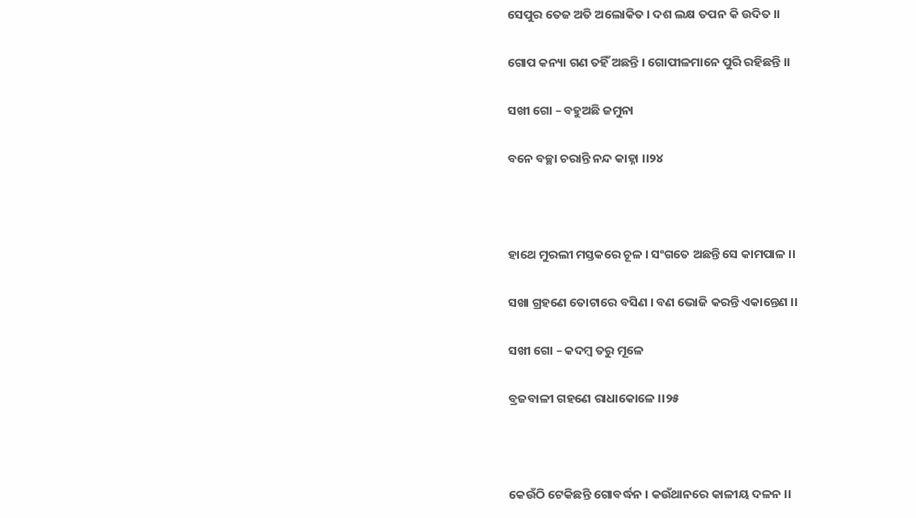ସେପୁର ତେଜ ଅତି ଅଲୋକିତ । ଦଶ ଲକ୍ଷ ତପନ କି ଉଦିତ ।।

ଗୋପ କନ୍ୟା ଗଣ ତହିଁ ଅଛନ୍ତି । ଗୋପୀଳମାନେ ପୁରି ରହିଛନ୍ତି ।।

ସଖୀ ଗୋ – ବହୁଅଛି ଜମୁନା

ବନେ ବଚ୍ଛା ଚରାନ୍ତି ନନ୍ଦ କାହ୍ନା ।।୨୪



ହାଥେ ମୁରଲୀ ମସ୍ତକରେ ଚୂଳ । ସଂଗତେ ଅଛନ୍ତି ସେ କାମପାଳ ।।

ସଖା ଗ୍ରହଣେ ତୋଟାରେ ବସିଣ । ବଣ ଭୋଜି କରନ୍ତି ଏକାନ୍ତେଣ ।।

ସଖୀ ଗୋ – କଦମ୍ବ ତରୁ ମୂଳେ

ବ୍ରଜବାଳୀ ଗହଣେ ରାଧାକୋଳେ ।।୨୫



କେଉଁଠି ଟେକିଛନ୍ତି ଗୋବର୍ଦ୍ଧନ । କଉଁଥାନରେ କାଳୀୟ ଦଳନ ।।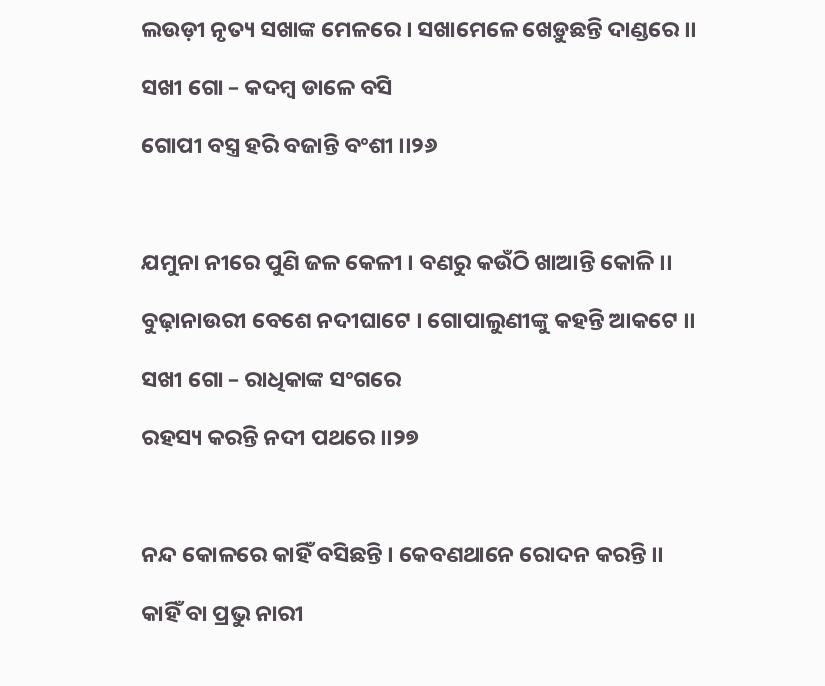ଲଉଡ଼ୀ ନୃତ୍ୟ ସଖାଙ୍କ ମେଳରେ । ସଖାମେଳେ ଖେଡ଼ୁଛନ୍ତି ଦାଣ୍ଡରେ ।।

ସଖୀ ଗୋ – କଦମ୍ବ ଡାଳେ ବସି

ଗୋପୀ ବସ୍ତ୍ର ହରି ବଜାନ୍ତି ବଂଶୀ ।।୨୬



ଯମୁନା ନୀରେ ପୁଣି ଜଳ କେଳୀ । ବଣରୁ କଉଁଠି ଖାଆନ୍ତି କୋଳି ।।

ବୁଢ଼ାନାଉରୀ ବେଶେ ନଦୀଘାଟେ । ଗୋପାଲୁଣୀଙ୍କୁ କହନ୍ତି ଆକଟେ ।।

ସଖୀ ଗୋ – ରାଧିକାଙ୍କ ସଂଗରେ

ରହସ୍ୟ କରନ୍ତି ନଦୀ ପଥରେ ।।୨୭



ନନ୍ଦ କୋଳରେ କାହିଁ ବସିଛନ୍ତି । କେବଣଥାନେ ରୋଦନ କରନ୍ତି ।।

କାହିଁ ବା ପ୍ରଭୁ ନାରୀ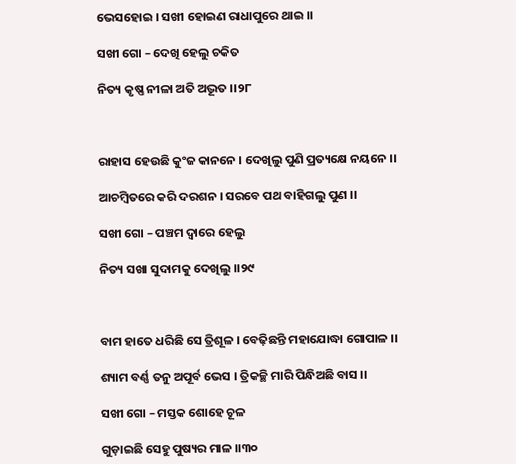ଭେସହୋଇ । ସଖୀ ହୋଇଣ ରାଧାପୁରେ ଥାଇ ।।

ସଖୀ ଗୋ – ଦେଖି ହେଲୁ ଚକିତ

ନିତ୍ୟ କୃଷ୍ଣ ନୀଳା ଅତି ଅଦ୍ଭୂତ ।।୨୮



ରାହାସ ହେଉଛି କୁଂଜ କାନନେ । ଦେଖିଲୁ ପୁଣି ପ୍ରତ୍ୟକ୍ଷେ ନୟନେ ।।

ଆଚମ୍ବିତରେ କରି ଦରଶନ । ସରବେ ପଥ ବାହିଗଲୁ ପୁଣ ।।

ସଖୀ ଗୋ – ପଞ୍ଚମ ଦ୍ଵାରେ ହେଲୁ

ନିତ୍ୟ ସଖା ସୁଦାମକୁ ଦେଖିଲୁ ।।୨୯



ବାମ ହାତେ ଧରିଛି ସେ ତ୍ରିଶୂଳ । ବେଢ଼ିଛନ୍ତି ମହାଯୋଦ୍ଧା ଗୋପାଳ ।।

ଶ୍ୟାମ ବର୍ଣ୍ଣ ତନୁ ଅପୂର୍ବ ଭେସ । ତ୍ରିକଚ୍ଛି ମାରି ପିନ୍ଧିଅଛି ବାସ ।।

ସଖୀ ଗୋ – ମସ୍ତକ ଶୋହେ ଚୂଳ

ଗୁଡ଼ାଇଛି ସେହୁ ପୁଷ୍ୟର ମାଳ ।।୩୦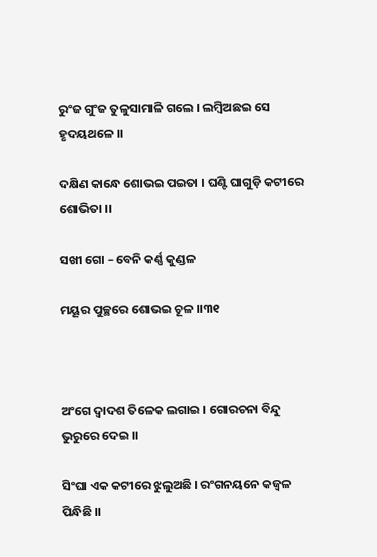ରୁଂଜ ଗୁଂଜ ତୁଳୁସାମାଳି ଗଲେ । ଲମ୍ବିଅଛଇ ସେ ହୃଦୟଥଳେ ।।

ଦକ୍ଷିଣ କାନ୍ଧେ ଶୋଭଇ ପଇତା । ଘଣ୍ଟି ଘାଗୁଡ଼ି କଟୀରେ ଶୋଭିତା ।।

ସଖୀ ଗୋ – ବେନି କର୍ଣ୍ଣ କୁଣ୍ଡଳ

ମୟୂର ପୁଚ୍ଛରେ ଶୋଭଇ ଚୂଳ ।।୩୧



ଅଂଗେ ଦ୍ଵାଦଶ ତିଳେକ ଲଗାଇ । ଗୋରଚନା ବିନ୍ଦୁ ଭୁରୁରେ ଦେଇ ।।

ସିଂଘା ଏକ କଟୀରେ ଝୁଲୁଅଛି । ରଂଗନୟନେ କଜ୍ଵଳ ପିନ୍ଧିଛି ।।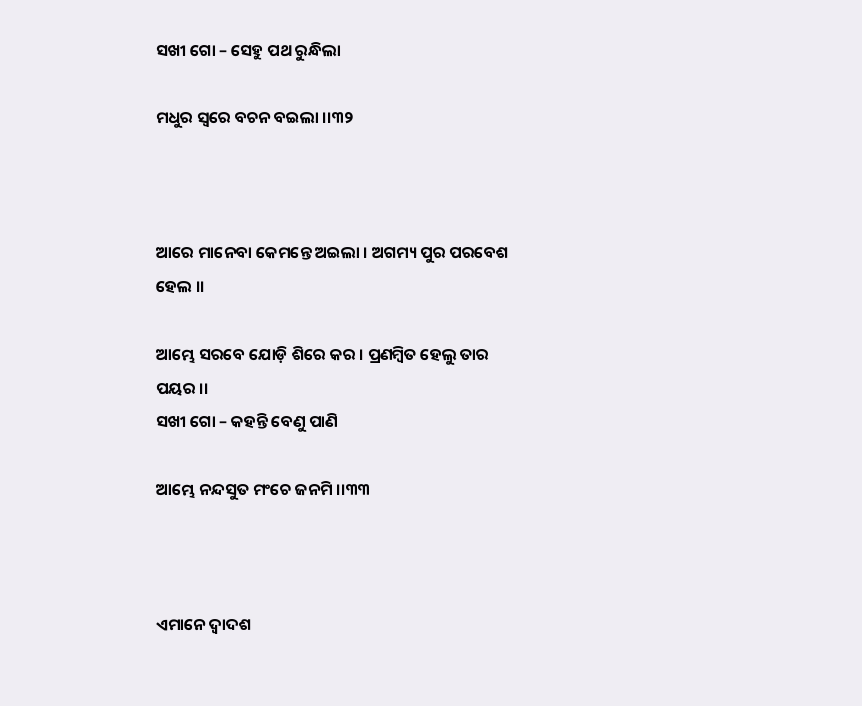ସଖୀ ଗୋ – ସେହୁ ପଥ ରୁନ୍ଧିଲା

ମଧୁର ସ୍ଵରେ ବଚନ ବଇଲା ।।୩୨



ଆରେ ମାନେବା କେମନ୍ତେ ଅଇଲା । ଅଗମ୍ୟ ପୁର ପରବେଶ ହେଲ ।।

ଆମ୍ଭେ ସରବେ ଯୋଡ଼ି ଶିରେ କର । ପ୍ରଣମ୍ବିତ ହେଲୁ ତାର ପୟର ।।
ସଖୀ ଗୋ – କହନ୍ତି ବେଣୁ ପାଣି

ଆମ୍ଭେ ନନ୍ଦସୁତ ମଂଚେ ଜନମି ।।୩୩



ଏମାନେ ଦ୍ଵାଦଶ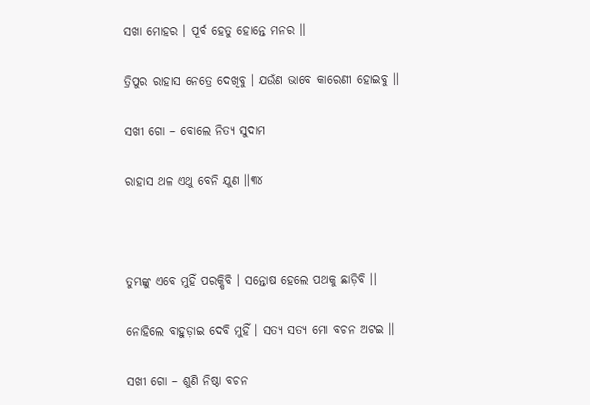ସଖା ମୋହର । ପୂର୍ବ ହେତୁ ହୋନ୍ତେ ମନର ।।

ତ୍ରିପୁର ରାହାସ ନେତ୍ରେ ଦେଖିବୁ । ଯଉଁଣ ଭାବେ କାରେଣୀ ହୋଇବୁ ।।

ସଖୀ ଗୋ – ବୋଲେ ନିତ୍ୟ ସୁଦାମ

ରାହାସ ଥଳ ଏଥୁ ବେନି ଯୁଣ ।।୩୪



ତୁମ୍ଭଙ୍କୁ ଏବେ ମୁହିଁ ପରକ୍ଷିବି । ସନ୍ତୋଷ ହେଲେ ପଥକୁ ଛାଡ଼ିବି ।।

ନୋହିଲେ ବାହୁଡ଼ାଇ ଦେବି ମୁହିଁ । ସତ୍ୟ ସତ୍ୟ ମୋ ବଚନ ଅଟଇ ।।

ସଖୀ ଗୋ – ଶୁଣି ନିଷ୍ଠା ବଚନ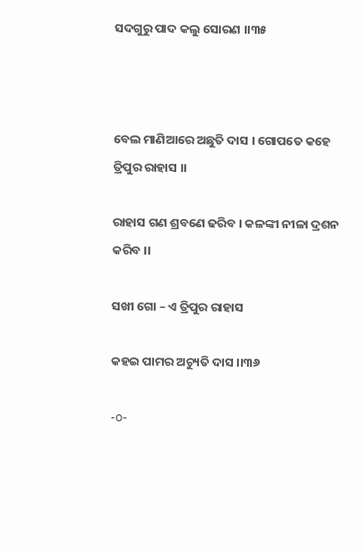ସଦଗୁରୁ ପାଦ କଲୁ ସୋରଣ ।।୩୫



ବେଲ ମାଣିଆରେ ଅଛୁତି ଦାସ । ଗୋପତେ କହେ ତ୍ରିପୁର ରାହାସ ।।

ରାହାସ ଗଣ ଶ୍ରବଣେ ଢରିବ । କଳଙ୍କୀ ନୀଳା ଦ୍ରଶନ କରିବ ।।

ସଖୀ ଗୋ – ଏ ତ୍ରିପୁର ରାହାସ

କହଇ ପାମର ଅଚ୍ୟୁତି ଦାସ ।।୩୬

-o-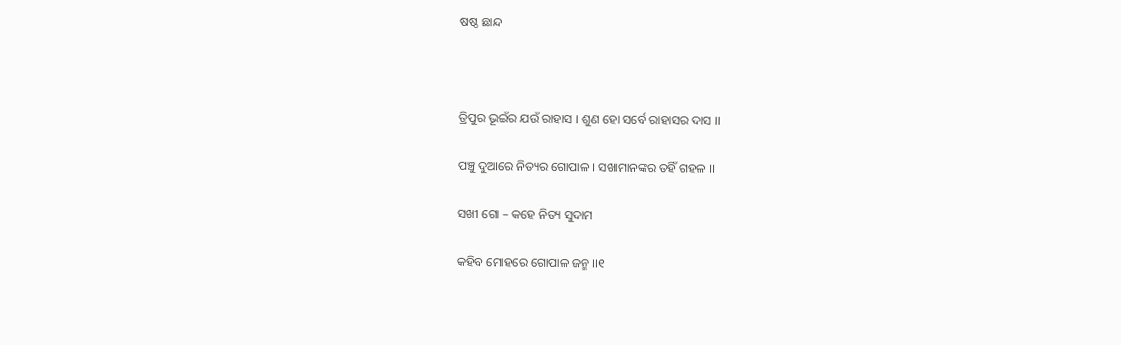ଷଷ୍ଠ ଛାନ୍ଦ



ତ୍ରିପୁର ଭୂଇଁର ଯଉଁ ରାହାସ । ଶୁଣ ହୋ ସର୍ବେ ରାହାସର ଦାସ ।।

ପଞ୍ଚୁ ଦୁଆରେ ନିତ୍ୟର ଗୋପାଳ । ସଖାମାନଙ୍କର ତହିଁ ଗହଳ ।।

ସଖୀ ଗୋ – କହେ ନିତ୍ୟ ସୁଦାମ

କହିବ ମୋହରେ ଗୋପାଳ ଜନ୍ମ ।।୧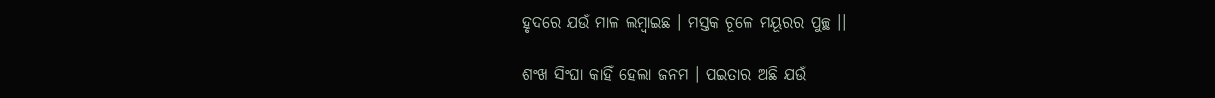ହୃଦରେ ଯଉଁ ମାଳ ଲମ୍ବାଇଛ । ମସ୍ତକ ଚୂଳେ ମୟୂରର ପୁଚ୍ଛ ।।

ଶଂଖ ସିଂଘା କାହିଁ ହେଲା ଜନମ । ପଇତାର ଅଛି ଯଉଁ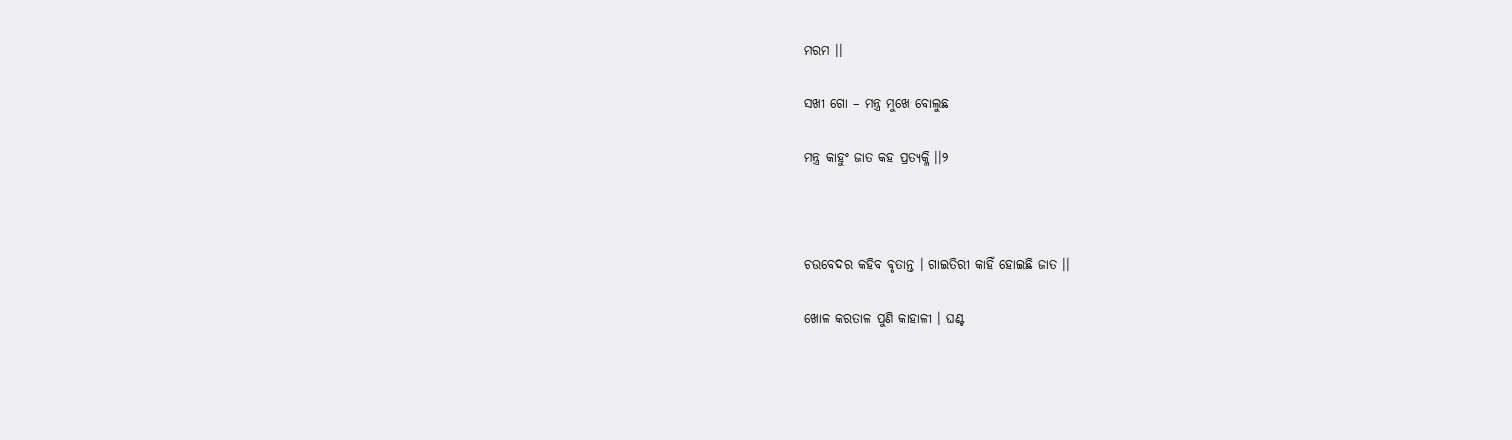ମରମ ।।

ସଖୀ ଗୋ – ମନ୍ତ୍ର ମୁଖେ ବୋଲୁଛ

ମନ୍ତ୍ର କାହୁଂ ଜାତ କହ ପ୍ରତ୍ୟକ୍ଳି ।।୨



ଚଉବେଦର କହିବ ବୃତାନ୍ତ । ଗାଇତିରୀ କାହିଁ ହୋଇଛି ଜାତ ।।

ଖୋଳ କରତାଳ ପୁଣି କାହାଳୀ । ଘଣ୍ଟ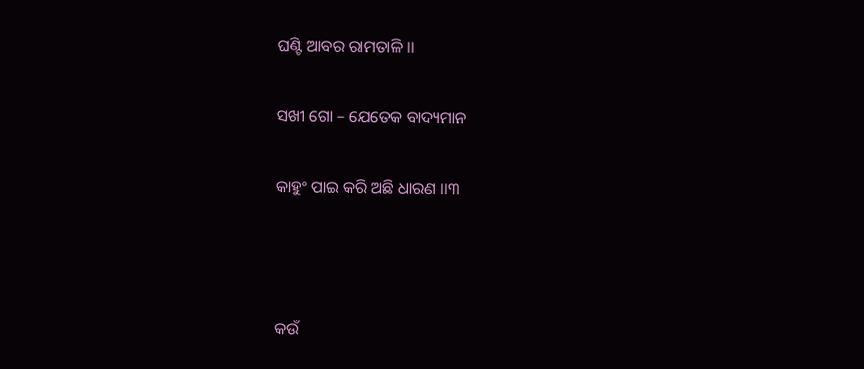ଘଣ୍ଟି ଆବର ରାମତାଳି ।।

ସଖୀ ଗୋ – ଯେତେକ ବାଦ୍ୟମାନ

କାହୁଂ ପାଇ କରି ଅଛି ଧାରଣ ।।୩



କଉଁ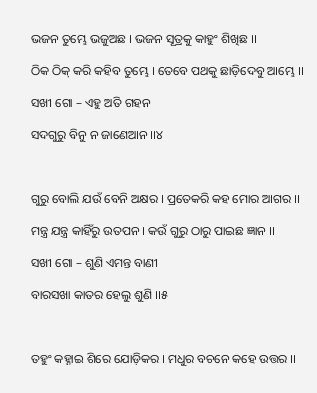ଭଜନ ତୁମ୍ଭେ ଭଜୁଅଛ । ଭଜନ ସୂତ୍ରକୁ କାହୁଂ ଶିଖିଛ ।।

ଠିକ ଠିକ୍ କରି କହିବ ତୁମ୍ଭେ । ତେବେ ପଥକୁ ଛାଡ଼ିଦେବୁ ଆମ୍ଭେ ।।

ସଖୀ ଗୋ – ଏହୁ ଅତି ଗହନ

ସଦଗୁରୁ ବିନୁ ନ ଜାଣେଆନ ।।୪



ଗୁରୁ ବୋଲି ଯଉଁ ବେନି ଅକ୍ଷର । ପ୍ରତେକରି କହ ମୋର ଆଗର ।।

ମନ୍ତ୍ର ଯନ୍ତ୍ର କାହିଁରୁ ଉତପନ । କଉଁ ଗୁରୁ ଠାରୁ ପାଇଛ ଜ୍ଞାନ ।।

ସଖୀ ଗୋ – ଶୁଣି ଏମନ୍ତ ବାଣୀ

ବାରସଖା କାତର ହେଲୁ ଶୁଣି ।।୫



ତହୁଂ କହ୍ନାଇ ଶିରେ ଯୋଡ଼ିକର । ମଧୁର ବଚନେ କହେ ଉତ୍ତର ।।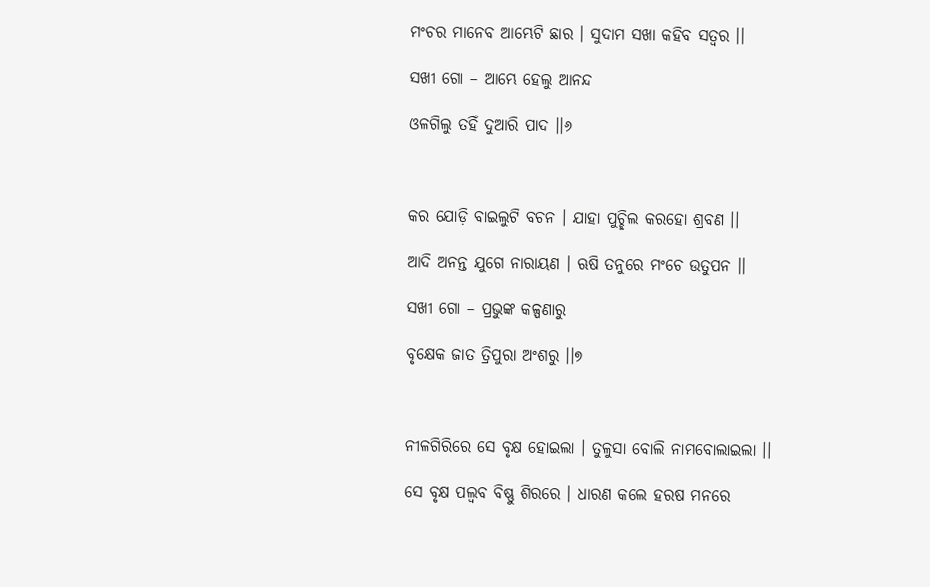ମଂଚର ମାନେବ ଆମ୍ଭେଟି ଛାର । ସୁଦାମ ସଖା କହିବ ସତ୍ଵର ।।

ସଖୀ ଗୋ – ଆମ୍ଭେ ହେଲୁ ଆନନ୍ଦ

ଓଳଗିଲୁ ତହିଁ ଦୁଆରି ପାଦ ।।୬



କର ଯୋଡ଼ି ବାଇଲୁଟି ବଚନ । ଯାହା ପୁଚ୍ଛିଲ କରହୋ ଶ୍ରବଣ ।।

ଆଦି ଅନନ୍ତ ଯୁଗେ ନାରାୟଣ । ଋଷି ତନୁରେ ମଂଚେ ଉତୁପନ ।।

ସଖୀ ଗୋ – ପ୍ରଭୁଙ୍କ କଳ୍ପଣାରୁ

ବୃକ୍ଷେକ ଜାତ ତ୍ରିପୁରା ଅଂଶରୁ ।।୭



ନୀଳଗିରିରେ ସେ ବୃକ୍ଷ ହୋଇଲା । ତୁଳୁସା ବୋଲି ନାମବୋଲାଇଲା ।।

ସେ ବୃକ୍ଷ ପଲ୍ଵବ ବିଷ୍ଣୁ ଶିରରେ । ଧାରଣ କଲେ ହରଷ ମନରେ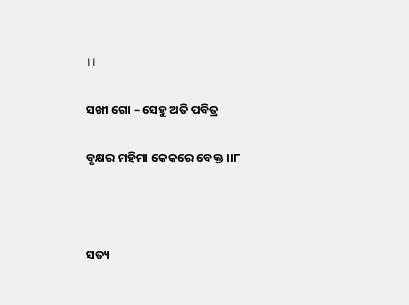।।

ସଖୀ ଗୋ – ସେହୁ ଅତି ପବିତ୍ର

ବୃକ୍ଷର ମହିମା କେକରେ ବେକ୍ତ ।।୮



ସତ୍ୟ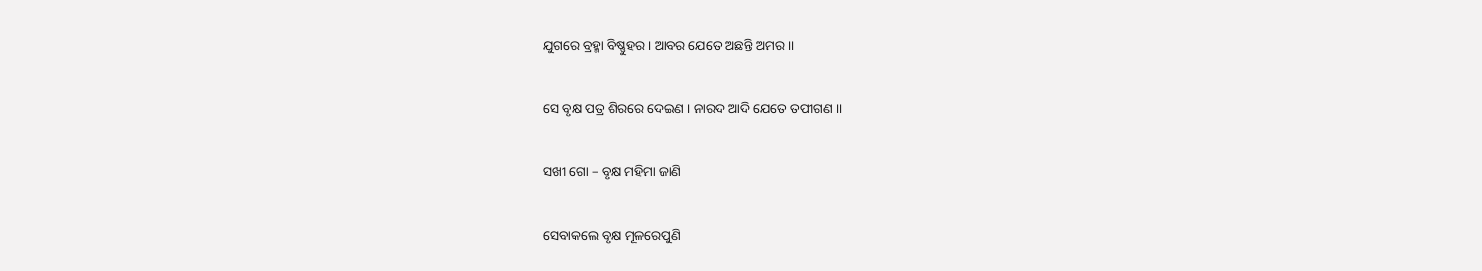ଯୁଗରେ ବ୍ରହ୍ମା ବିଷ୍ଣୁହର । ଆବର ଯେତେ ଅଛନ୍ତି ଅମର ।।

ସେ ବୃକ୍ଷ ପତ୍ର ଶିରରେ ଦେଇଣ । ନାରଦ ଆଦି ଯେତେ ତପୀଗଣ ।।

ସଖୀ ଗୋ – ବୃକ୍ଷ ମହିମା ଜାଣି

ସେବାକଲେ ବୃକ୍ଷ ମୂଳରେପୁଣି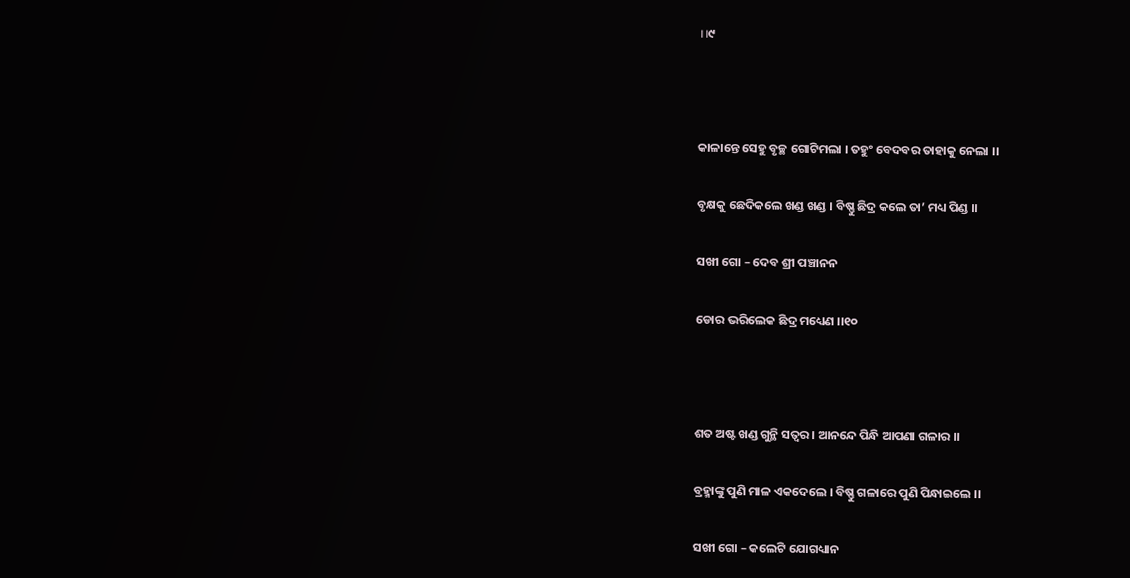।।୯



କାଳାନ୍ତେ ସେହୁ ବୃଚ୍ଛ ଗୋଟିମଲା । ତହୁଂ ବେଦବର ତାହାକୁ ନେଲା ।।

ବୃକ୍ଷକୁ ଛେଦିକଲେ ଖଣ୍ଡ ଖଣ୍ଡ । ବିଷ୍ଣୁ ଛିଦ୍ର କଲେ ତା’ ମଧ୍ୟ ପିଣ୍ଡ ।।

ସଖୀ ଗୋ – ଦେବ ଶ୍ରୀ ପଞ୍ଚାନନ

ଡୋର ଭରିଲେକ ଛିଦ୍ର ମଧ୍ୟେଣ ।।୧୦



ଶତ ଅଷ୍ଟ ଖଣ୍ଡ ଗୁନ୍ଥି ସତ୍ଵର । ଆନନ୍ଦେ ପିନ୍ଧି ଆପଣା ଗଳାର ।।

ବ୍ରହ୍ମାଙ୍କୁ ପୁଣି ମାଳ ଏକଦେଲେ । ବିଷ୍ଣୁ ଗଳାରେ ପୁଣି ପିନ୍ଧାଇଲେ ।।

ସଖୀ ଗୋ – କଲେଟି ଯୋଗଧ୍ୟାନ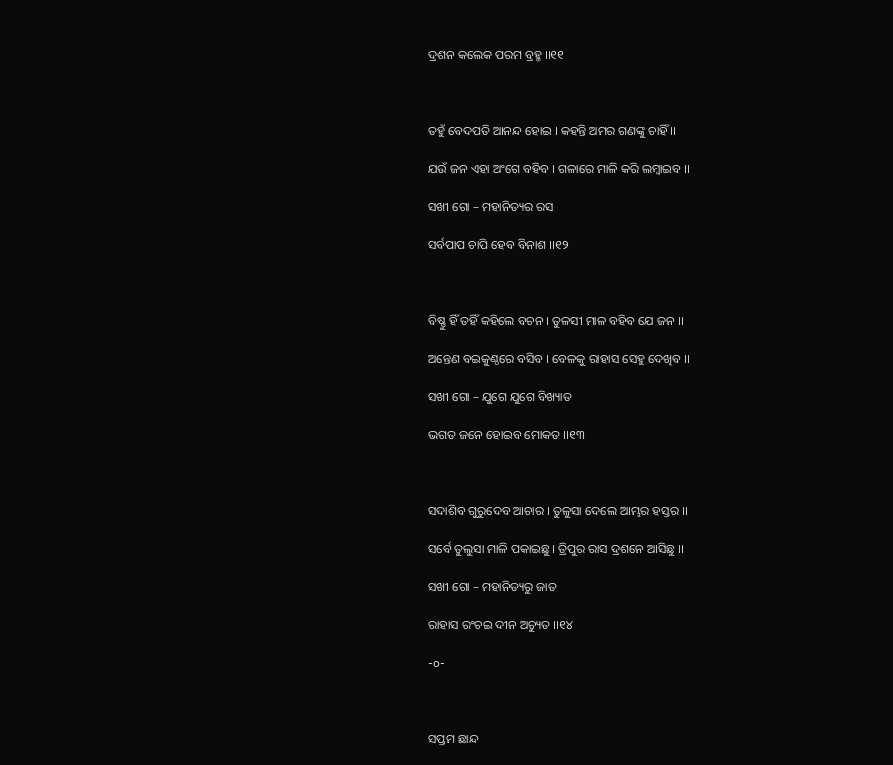ଦ୍ରଶନ କଲେକ ପରମ ବ୍ରହ୍ମ ।।୧୧



ତହୁଁ ବେଦପତି ଆନନ୍ଦ ହୋଇ । କହନ୍ତି ଅମର ଗଣଙ୍କୁ ଚାହିଁ ।।

ଯଉଁ ଜନ ଏହା ଅଂଗେ ବହିବ । ଗଳାରେ ମାଳି କରି ଲମ୍ବାଇବ ।।

ସଖୀ ଗୋ – ମହାନିତ୍ୟର ରସ

ସର୍ବପାପ ଚାପି ହେବ ବିନାଶ ।।୧୨



ବିଷ୍ଣୁ ହିଁ ତହିଁ କହିଲେ ବଚନ । ତୁଳସୀ ମାଳ ବହିବ ଯେ ଜନ ।।

ଅନ୍ତେଣ ବଇକୁଣ୍ଠରେ ବସିବ । ବେଳକୁ ରାହାସ ସେହୁ ଦେଖିବ ।।

ସଖୀ ଗୋ – ଯୁଗେ ଯୁଗେ ବିଖ୍ୟାତ

ଭଗତ ଜନେ ହୋଇବ ମୋକତ ।।୧୩



ସଦାଶିବ ଗୁରୁଦେବ ଆଚାର । ତୁଳୁସା ଦେଲେ ଆମ୍ଭର ହସ୍ତର ।।

ସର୍ବେ ତୁଲୁସା ମାଳି ପକାଇଛୁ । ତ୍ରିପୁର ରାସ ଦ୍ରଶନେ ଆସିଛୁ ।।

ସଖୀ ଗୋ – ମହାନିତ୍ୟରୁ ଜାତ

ରାହାସ ରଂଚଇ ଦୀନ ଅଚ୍ୟୁତ ।।୧୪

-o-



ସପ୍ତମ ଛାନ୍ଦ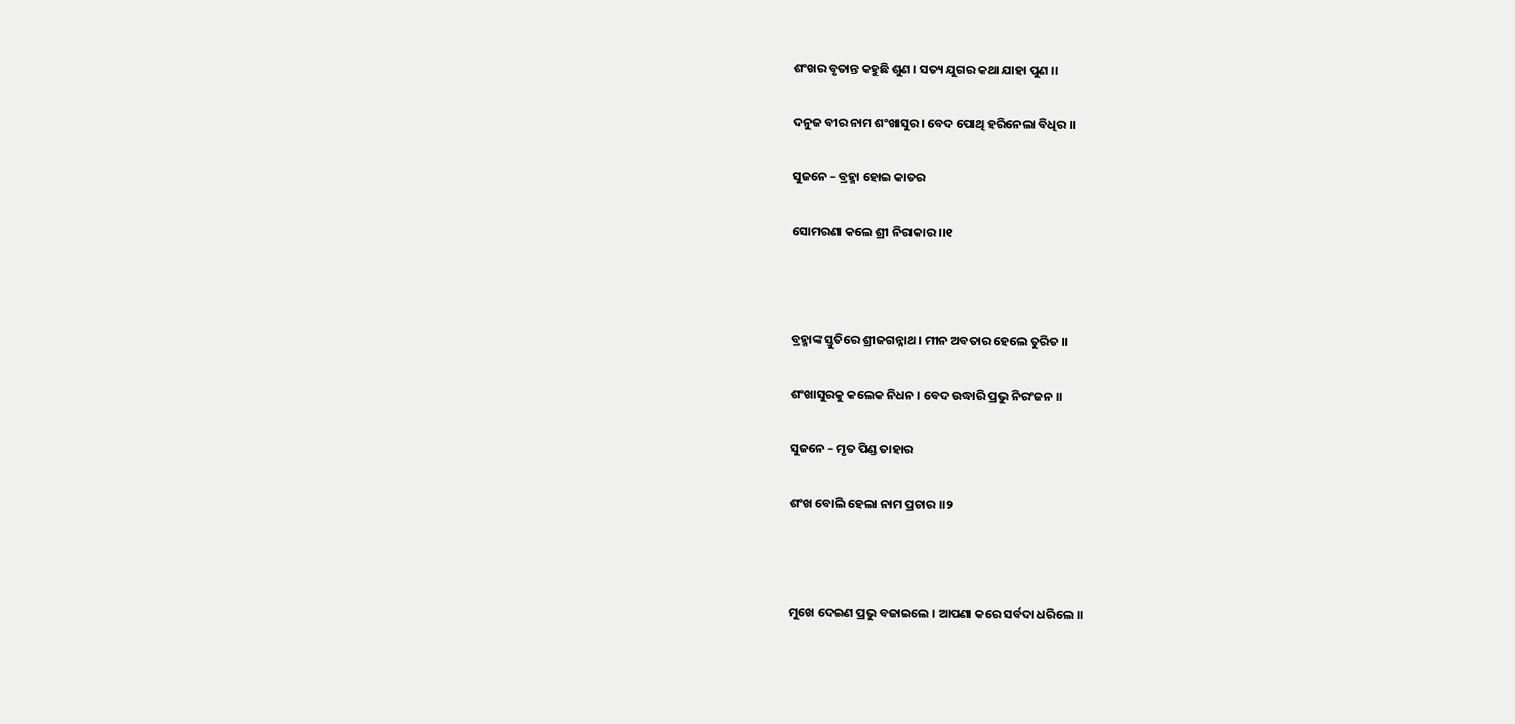ଶଂଖର ବୃତାନ୍ତ କହୁଛି ଶୁଣ । ସତ୍ୟ ଯୁଗର କଥା ଯାହା ପୁଣ ।।

ଦନୁଜ ବୀର ନାମ ଶଂଖାସୁର । ବେଦ ପୋଥି ହରିନେଲା ବିଧିର ।।

ସୁଜନେ – ବ୍ରହ୍ମା ହୋଇ କାତର

ସୋମରଣା କଲେ ଶ୍ରୀ ନିରାକାର ।।୧



ବ୍ରହ୍ମାଙ୍କ ସ୍ତୁତିରେ ଶ୍ରୀଜଗନ୍ନାଥ । ମୀନ ଅବତାର ହେଲେ ତୁରିତ ।।

ଶଂଖାସୁରକୁ କଲେକ ନିଧନ । ବେଦ ଉଦ୍ଧାରି ପ୍ରଭୁ ନିରଂଜନ ।।

ସୁଜନେ – ମୃତ ପିଣ୍ଡ ତାହାର

ଶଂଖ ବୋଲି ହେଲା ନାମ ପ୍ରଚାର ।।୨



ମୁଖେ ଦେଇଣ ପ୍ରଭୁ ବଜାଇଲେ । ଆପଣା କରେ ସର୍ବଦା ଧରିଲେ ।।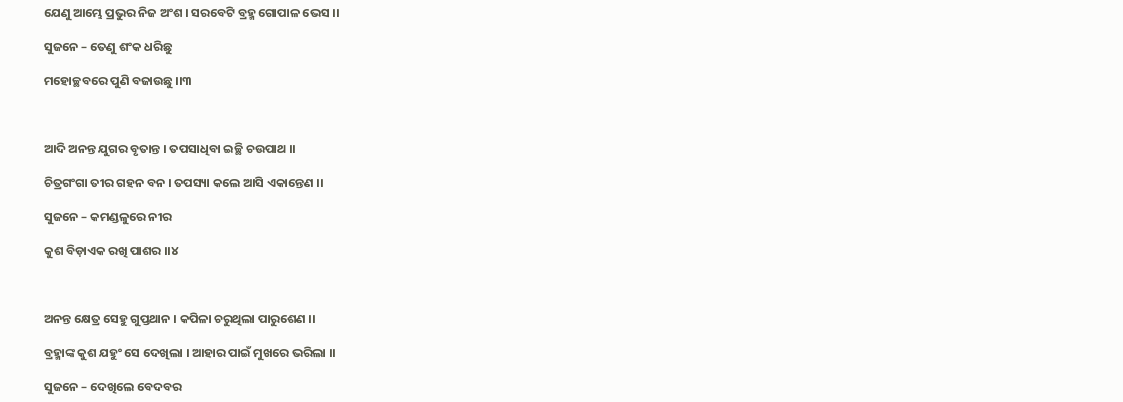ଯେଣୁ ଆମ୍ଭେ ପ୍ରଭୁର ନିଜ ଅଂଶ । ସରବେଟି ବ୍ରହ୍ମ ଗୋପାଳ ଭେସ ।।

ସୁଜନେ – ତେଣୁ ଶଂକ ଧରିଛୁ

ମହୋଚ୍ଛବରେ ପୁଣି ବଜାଉଛୁ ।।୩



ଆଦି ଅନନ୍ତ ଯୁଗର ବୃତାନ୍ତ । ତପସାଧିବା ଇଚ୍ଛି ଚଉପାଥ ।।

ଚିତ୍ରଗଂଗା ତୀର ଗହନ ବନ । ତପସ୍ୟା କଲେ ଆସି ଏକାନ୍ତେଣ ।।

ସୁଜନେ – କମଣ୍ଡଳୁରେ ନୀର

କୁଶ ବିଡ଼ାଏକ ରଖି ପାଶର ।।୪



ଅନନ୍ତ କ୍ଷେତ୍ର ସେହୁ ଗୁପ୍ତଥାନ । କପିଳା ଚରୁଥିଲା ପାରୁଶେଣ ।।

ବ୍ରହ୍ମାଙ୍କ କୁଶ ଯହୁଂ ସେ ଦେଖିଲା । ଆହାର ପାଇଁ ମୁଖରେ ଭରିଲା ।।

ସୁଜନେ – ଦେଖିଲେ ବେଦବର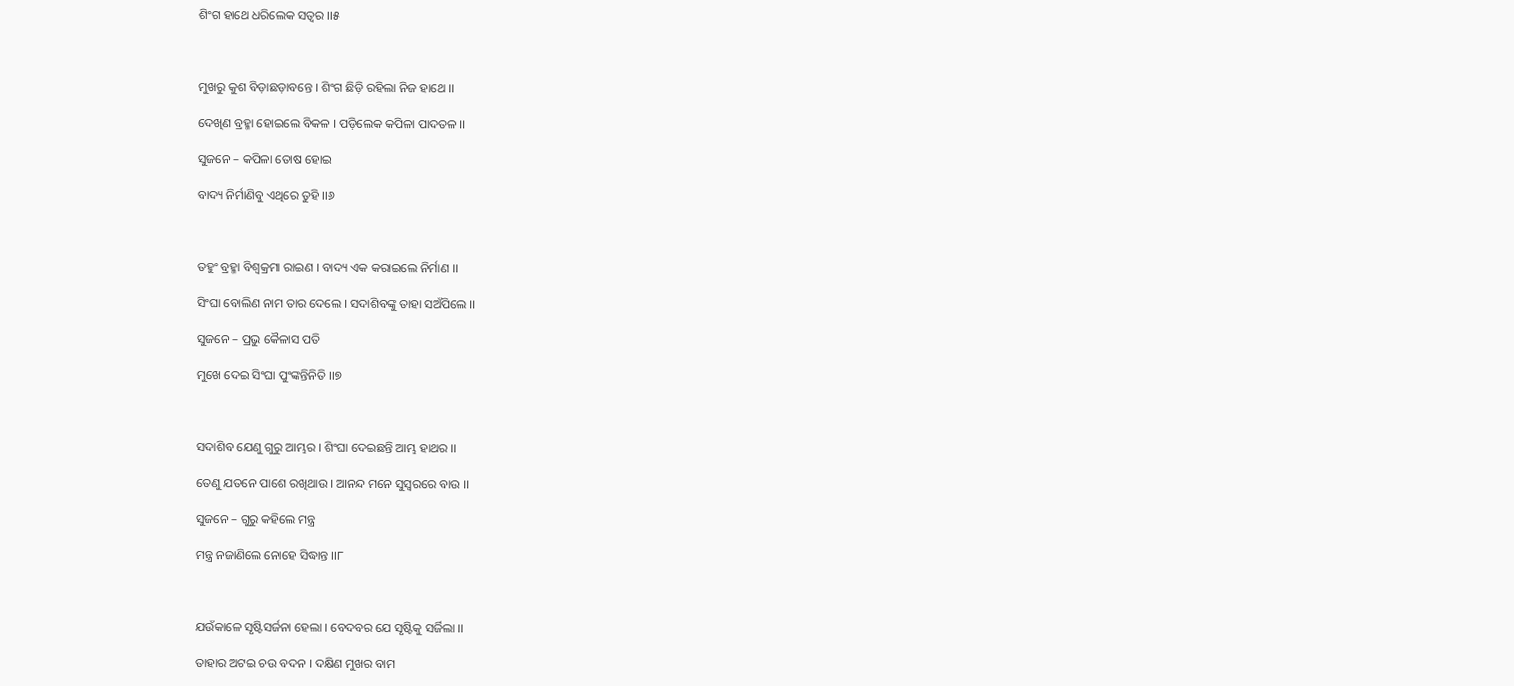ଶିଂଗ ହାଥେ ଧରିଲେକ ସତ୍ଵର ।।୫



ମୁଖରୁ କୁଶ ବିଡ଼ାଛଡ଼ାବନ୍ତେ । ଶିଂଗ ଛିଡ଼ି ରହିଲା ନିଜ ହାଥେ ।।

ଦେଖିଣ ବ୍ରହ୍ମା ହୋଇଲେ ବିକଳ । ପଡ଼ିଲେକ କପିଳା ପାଦତଳ ।।

ସୁଜନେ – କପିଳା ତୋଷ ହୋଇ

ବାଦ୍ୟ ନିର୍ମାଣିବୁ ଏଥିରେ ତୁହି ।।୬



ତହୁଂ ବ୍ରହ୍ମା ବିଶ୍ଵକ୍ରମା ରାଇଣ । ବାଦ୍ୟ ଏକ କରାଇଲେ ନିର୍ମାଣ ।।

ସିଂଘା ବୋଲିଣ ନାମ ତାର ଦେଲେ । ସଦାଶିବଙ୍କୁ ତାହା ସଅଁପିଲେ ।।

ସୁଜନେ – ପ୍ରଭୁ କୈଳାସ ପତି

ମୁଖେ ଦେଇ ସିଂଘା ପୁଂଙ୍କନ୍ତିନିତି ।।୭



ସଦାଶିବ ଯେଣୁ ଗୁରୁ ଆମ୍ଭର । ଶିଂଘା ଦେଇଛନ୍ତି ଆମ୍ଭ ହାଥର ।।

ତେଣୁ ଯତନେ ପାଶେ ରଖିଥାଉ । ଆନନ୍ଦ ମନେ ସୁସ୍ଵରରେ ବାଉ ।।

ସୁଜନେ – ଗୁରୁ କହିଲେ ମନ୍ତ୍ର

ମନ୍ତ୍ର ନଜାଣିଲେ ନୋହେ ସିଦ୍ଧାନ୍ତ ।।୮



ଯଉଁକାଳେ ସୃଷ୍ଟିସର୍ଜନା ହେଲା । ବେଦବର ଯେ ସୃଷ୍ଟିକୁ ସର୍ଜିଲା ।।

ତାହାର ଅଟଇ ଚଉ ବଦନ । ଦକ୍ଷିଣ ମୁଖର ବାମ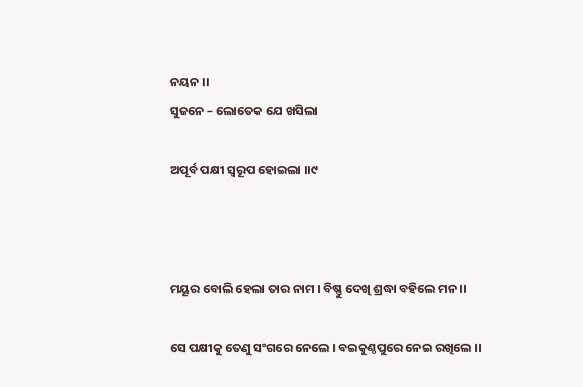ନୟନ ।।
ସୁଜନେ – ଲୋତେକ ଯେ ଖସିଲା

ଅପୂର୍ବ ପକ୍ଷୀ ସ୍ୱରୂପ ହୋଇଲା ।।୯



ମୟୂର ବୋଲି ହେଲା ତାର ନାମ । ବିଷ୍ଣୁ ଦେଖି ଶ୍ରଦ୍ଧା ବହିଲେ ମନ ।।

ସେ ପକ୍ଷୀକୁ ତେଣୁ ସଂଗରେ ନେଲେ । ବଇକୁଣ୍ଠପୁରେ ନେଇ ରଖିଲେ ।।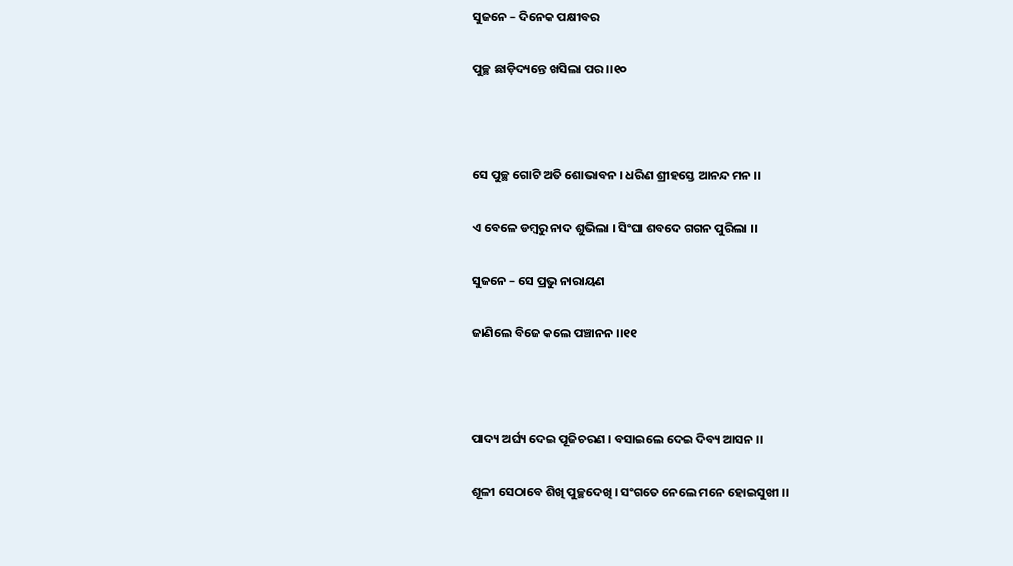ସୁଜନେ – ଦିନେକ ପକ୍ଷୀବର

ପୁଚ୍ଛ ଛାଡ଼ିଦ୍ୟନ୍ତେ ଖସିଲା ପର ।।୧୦



ସେ ପୁଚ୍ଛ ଗୋଟି ଅତି ଶୋଭାବନ । ଧରିଣ ଶ୍ରୀହସ୍ତେ ଆନନ୍ଦ ମନ ।।

ଏ ବେଳେ ଡମ୍ବରୁ ନାଦ ଶୁଭିଲା । ସିଂଘା ଶବଦେ ଗଗନ ପୁରିଲା ।।

ସୁଜନେ – ସେ ପ୍ରଭୁ ନାରାୟଣ

ଜାଣିଲେ ବିଜେ କଲେ ପଞ୍ଚାନନ ।।୧୧



ପାଦ୍ୟ ଅର୍ଘ୍ୟ ଦେଇ ପୂଜିଚରଣ । ବସାଇଲେ ଦେଇ ଦିବ୍ୟ ଆସନ ।।

ଶୂଳୀ ସେଠାବେ ଶିଖି ପୁଚ୍ଛଦେଖି । ସଂଗତେ ନେଲେ ମନେ ହୋଇସୁଖୀ ।।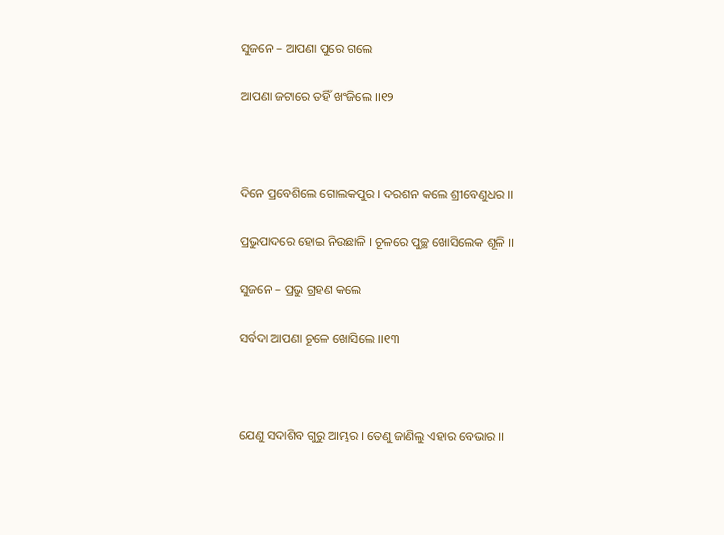ସୁଜନେ – ଆପଣା ପୁରେ ଗଲେ

ଆପଣା ଜଟାରେ ତହିଁ ଖଂଜିଲେ ।।୧୨



ଦିନେ ପ୍ରବେଶିଲେ ଗୋଲକପୁର । ଦରଶନ କଲେ ଶ୍ରୀବେଣୁଧର ।।

ପ୍ରଭୁପାଦରେ ହୋଇ ନିଉଛାଳି । ଚୂଳରେ ପୁଚ୍ଛ ଖୋସିଲେକ ଶୂଳି ।।

ସୁଜନେ – ପ୍ରଭୁ ଗ୍ରହଣ କଲେ

ସର୍ବଦା ଆପଣା ଚୂଳେ ଖୋସିଲେ ।।୧୩



ଯେଣୁ ସଦାଶିବ ଗୁରୁ ଆମ୍ଭର । ତେଣୁ ଜାଣିଲୁ ଏହାର ବେଭାର ।।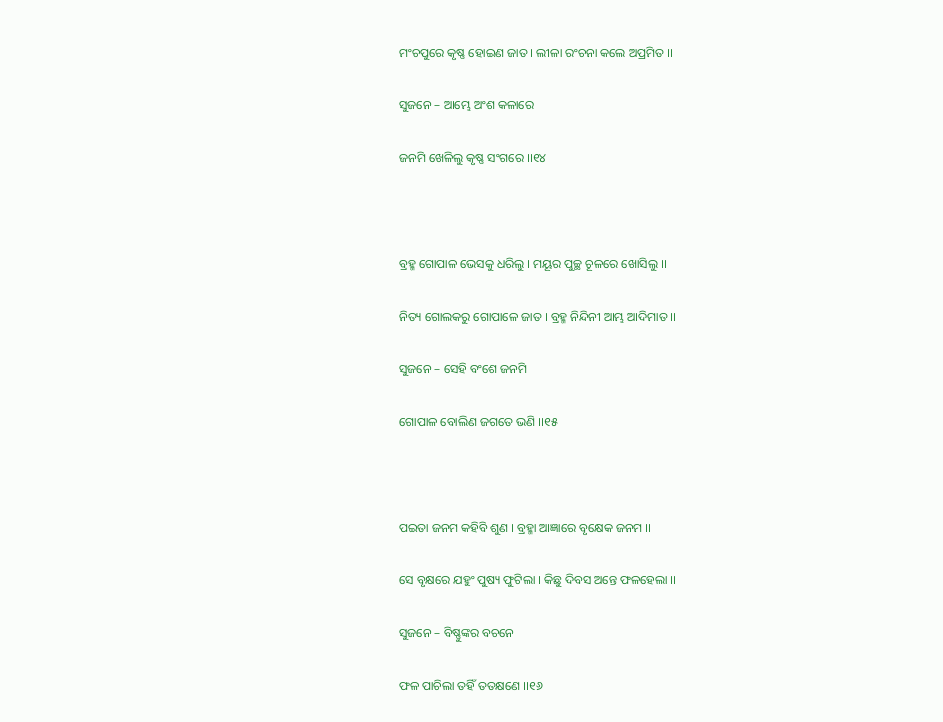ମଂଚପୁରେ କୃଷ୍ଣ ହୋଇଣ ଜାତ । ଲୀଳା ରଂଚନା କଲେ ଅପ୍ରମିତ ।।

ସୁଜନେ – ଆମ୍ଭେ ଅଂଶ କଳାରେ

ଜନମି ଖେଳିଲୁ କୃଷ୍ଣ ସଂଗରେ ।।୧୪



ବ୍ରହ୍ମ ଗୋପାଳ ଭେସକୁ ଧରିଲୁ । ମୟୂର ପୁଚ୍ଛ ଚୂଳରେ ଖୋସିଲୁ ।।

ନିତ୍ୟ ଗୋଲକରୁ ଗୋପାଳେ ଜାତ । ବ୍ରହ୍ମ ନିନ୍ଦିନୀ ଆମ୍ଭ ଆଦିମାତ ।।

ସୁଜନେ – ସେହି ବଂଶେ ଜନମି

ଗୋପାଳ ବୋଲିଣ ଜଗତେ ଭଣି ।।୧୫



ପଇତା ଜନମ କହିବି ଶୁଣ । ବ୍ରହ୍ମା ଆଜ୍ଞାରେ ବୃକ୍ଷେକ ଜନମ ।।

ସେ ବୃକ୍ଷରେ ଯହୁଂ ପୁଷ୍ୟ ଫୁଟିଲା । କିଛୁ ଦିବସ ଅନ୍ତେ ଫଳହେଲା ।।

ସୁଜନେ – ବିଷ୍ଣୁଙ୍କର ବଚନେ

ଫଳ ପାଚିଲା ତହିଁ ତତକ୍ଷଣେ ।।୧୬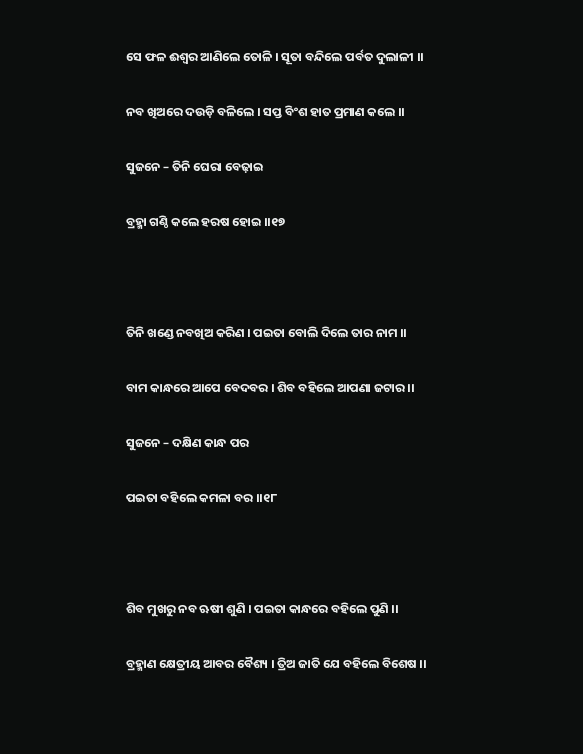ସେ ଫଳ ଈଶ୍ଵର ଆଣିଲେ ତୋଳି । ସୂତା ବନ୍ଦିଲେ ପର୍ବତ ଦୁଲାଳୀ ।।

ନବ ଖିଅରେ ଦଉଡ଼ି ବଳିଲେ । ସପ୍ତ ବିଂଶ ହାତ ପ୍ରମାଣ କଲେ ।।

ସୁଜନେ – ତିନି ଘେରା ବେଢ଼ାଇ

ବ୍ରହ୍ମା ଗଣ୍ଠି କଲେ ହରଷ ହୋଇ ।।୧୭



ତିନି ଖଣ୍ଡେ ନବଖିଅ କରିଣ । ପଇତା ବୋଲି ଦିଲେ ତାର ନାମ ।।

ବାମ କାନ୍ଧରେ ଆପେ ବେଦବର । ଶିବ ବହିଲେ ଆପଣା ଜଟାର ।।

ସୁଜନେ – ଦକ୍ଷିଣ କାନ୍ଧ ପର

ପଇତା ବହିଲେ କମଳା ବର ।।୧୮



ଶିବ ମୁଖରୁ ନବ ଋଷୀ ଶୁଣି । ପଇତା କାନ୍ଧରେ ବହିଲେ ପୁଣି ।।

ବ୍ରହ୍ମାଣ କ୍ଷେତ୍ରୀୟ ଆବର ବୈଶ୍ୟ । ତ୍ରିଅ ଜାତି ଯେ ବହିଲେ ବିଶେଷ ।।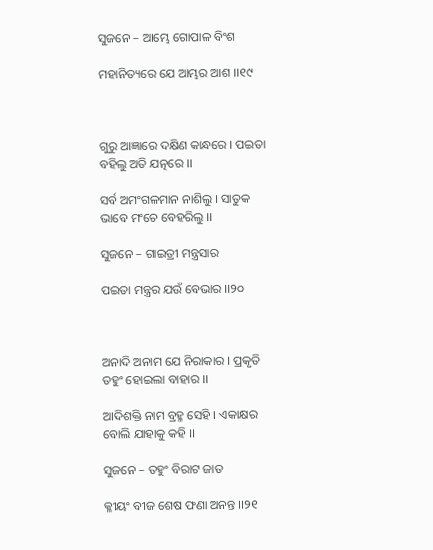ସୁଜନେ – ଆମ୍ଭେ ଗୋପାଳ ବିଂଶ

ମହାନିତ୍ୟରେ ଯେ ଆମ୍ଭର ଆଶ ।।୧୯



ଗୁରୁ ଆଜ୍ଞାରେ ଦକ୍ଷିଣ କାନ୍ଧରେ । ପଇତା ବହିଲୁ ଅତି ଯତ୍ନରେ ।।

ସର୍ବ ଅମଂଗଳମାନ ନାଶିଲୁ । ସାତୁକ ଭାବେ ମଂଚେ ବେହରିଲୁ ।।

ସୁଜନେ – ଗାଇତ୍ରୀ ମନ୍ତ୍ରସାର

ପଇତା ମନ୍ତ୍ରର ଯଉଁ ବେଭାର ।।୨୦



ଅନାଦି ଅନାମ ଯେ ନିରାକାର । ପ୍ରକୃତି ତହୁଂ ହୋଇଲା ବାହାର ।।

ଆଦିଶକ୍ତି ନାମ ବ୍ରହ୍ମ ସେହି । ଏକାକ୍ଷର ବୋଲି ଯାହାକୁ କହି ।।

ସୁଜନେ – ତହୁଂ ବିରାଟ ଜାତ

କ୍ଳୀୟଂ ବୀଜ ଶେଷ ଫଣା ଅନନ୍ତ ।।୨୧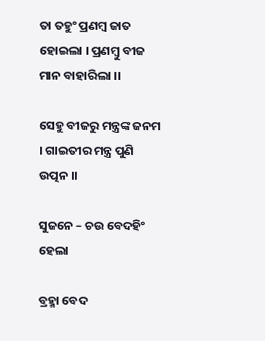ତା ତହୁଂ ପ୍ରଣମ୍ବ ଜାତ ହୋଇଲା । ପ୍ରଣମ୍ବୁ ବୀଜ ମାନ ବାହାରିଲା ।।

ସେହୁ ବୀଜରୁ ମନ୍ତ୍ରଙ୍କ ଜନମ । ଗାଇତୀର ମନ୍ତ୍ର ପୁଣି ଉତ୍ପନ ।।

ସୁଜନେ – ଚଉ ବେଦହିଂ ହେଲା

ବ୍ରହ୍ମା ବେଦ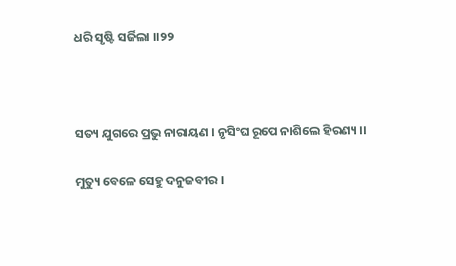ଧରି ସୃଷ୍ଟି ସର୍ଜିଲା ।।୨୨



ସତ୍ୟ ଯୁଗରେ ପ୍ରଭୁ ନାରାୟଣ । ନୃସିଂଘ ରୂପେ ନାଶିଲେ ହିରଣ୍ୟ ।।

ମୁତ୍ୟୁ ବେଳେ ସେହୁ ଦନୁଜବୀର ।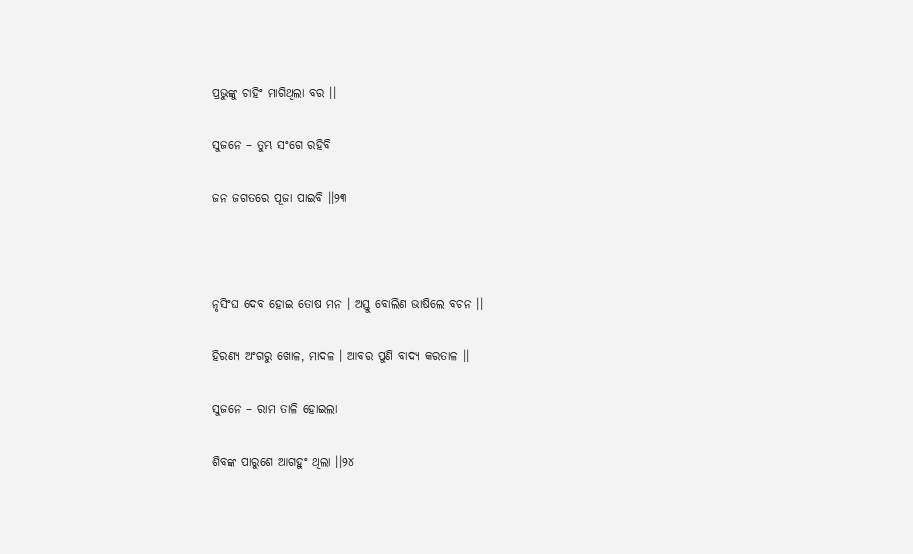ପ୍ରଭୁଙ୍କୁ ଚାହିଂ ମାଗିଥିଲା ବର ।।

ସୁଜନେ – ତୁମ୍ଭ ସଂଗେ ରହିବି

ଜନ ଜଗତରେ ପୂଜା ପାଇବି ।।୨୩



ନୃସିଂଘ ଦେବ ହୋଇ ତୋଷ ମନ । ଅସ୍ତୁ ବୋଲିଣ ଭାଷିଲେ ବଚନ ।।

ହିରଣ୍ୟ ଅଂଗରୁ ଖୋଳ, ମାଦଳ । ଆବର ପୁଣି ବାଦ୍ୟ କରତାଳ ।।

ସୁଜନେ – ରାମ ତାଳି ହୋଇଲା

ଶିବଙ୍କ ପାରୁଶେ ଆଗହୁଂ ଥିଲା ।।୨୪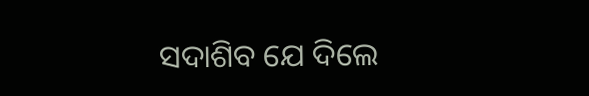ସଦାଶିବ ଯେ ଦିଲେ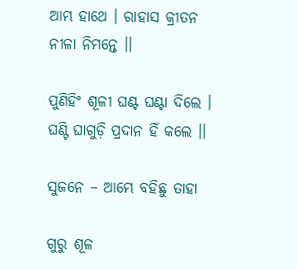ଆମ୍ଭ ହାଥେ । ରାହାସ କ୍ରୀତନ ନୀଳା ନିମନ୍ତେ ।।

ପୁଣିହିଂ ଶୂଳୀ ଘଣ୍ଟ ଘଣ୍ଟା ଦିଲେ । ଘଣ୍ଟି ଘାଗୁଡ଼ି ପ୍ରଦାନ ହିଁ କଲେ ।।

ସୁଜନେ – ଆମ୍ଭେ ବହିଛୁ ତାହା

ଗୁରୁ ଶୂଳ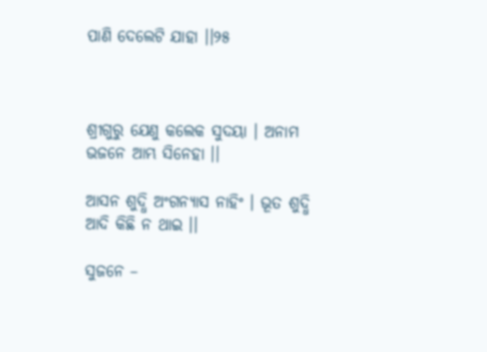ପାଣି ଦେଲେଟି ଯାହା ।।୨୫



ଶ୍ରୀଗୁରୁ ଯେଣୁ କଲେକ ସୁଦୟା । ଅନାମ ଭଜନେ ଆମ୍ଭ ସିନେହା ।।

ଆସନ ଶୁଦ୍ଧି ଅଂଗନ୍ୟାସ ନାହିଂ । ଭୂତ ଶୁଦ୍ଧି ଆଦି କିଛି ନ ଥାଇ ।।

ସୁଜନେ –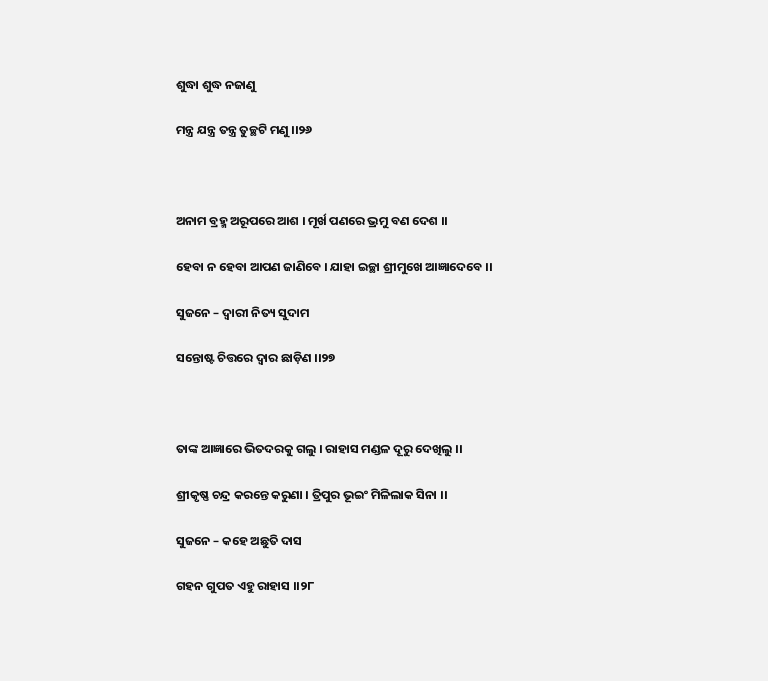ଶୁଦ୍ଧା ଶୁଦ୍ଧ ନଜାଣୁ

ମନ୍ତ୍ର ଯନ୍ତ୍ର ତନ୍ତ୍ର ତୁଚ୍ଛଟି ମଣୁ ।।୨୬



ଅନାମ ବ୍ରହ୍ମ ଅରୂପରେ ଆଶ । ମୂର୍ଖ ପଣରେ ଭ୍ରମୁ ବଣ ଦେଶ ।।

ହେବା ନ ହେବା ଆପଣ ଜାଣିବେ । ଯାହା ଇଚ୍ଛା ଶ୍ରୀମୁଖେ ଆଜ୍ଞାଦେବେ ।।

ସୁଜନେ – ଦ୍ଵାରୀ ନିତ୍ୟ ସୁଦାମ

ସନ୍ତୋଷ୍ଟ ଚିତ୍ତରେ ଦ୍ଵାର ଛାଡ଼ିଣ ।।୨୭



ତାଙ୍କ ଆଜ୍ଞାରେ ଭିତଦରକୁ ଗଲୁ । ରାହାସ ମଣ୍ଡଳ ଦୂରୁ ଦେଖିଲୁ ।।

ଶ୍ରୀକୃଷ୍ଣ ଚନ୍ଦ୍ର କରନ୍ତେ କରୁଣା । ତ୍ରିପୁର ଭୂଇଂ ମିଳିଲାକ ସିନା ।।

ସୁଜନେ – କହେ ଅଛୁତି ଦାସ

ଗହନ ଗୁପତ ଏହୁ ରାହାସ ।।୨୮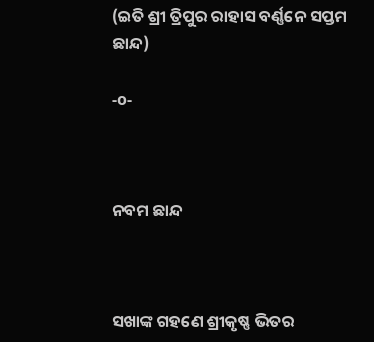(ଇତି ଶ୍ରୀ ତ୍ରିପୁର ରାହାସ ବର୍ଣ୍ଣନେ ସପ୍ତମ ଛାନ୍ଦ)

-o-



ନବମ ଛାନ୍ଦ



ସଖାଙ୍କ ଗହଣେ ଶ୍ରୀକୃଷ୍ଣ ଭିତର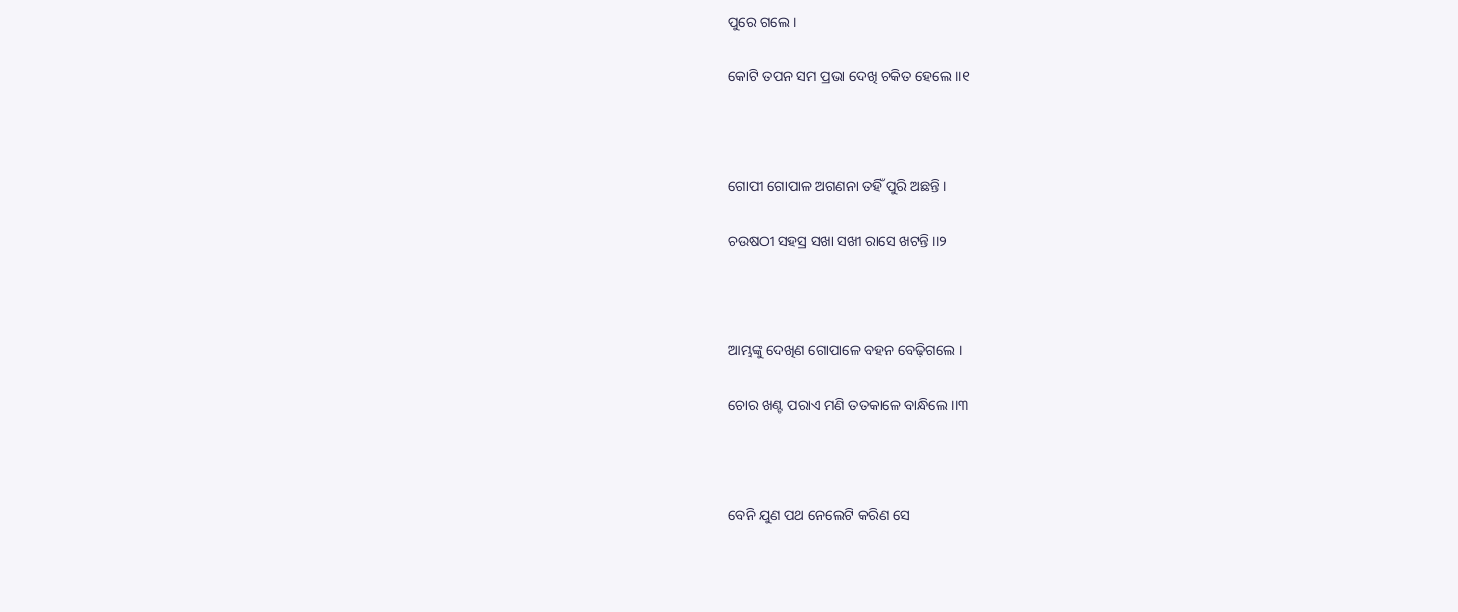ପୁରେ ଗଲେ ।

କୋଟି ତପନ ସମ ପ୍ରଭା ଦେଖି ଚକିତ ହେଲେ ।।୧



ଗୋପୀ ଗୋପାଳ ଅଗଣନା ତହିଁ ପୁରି ଅଛନ୍ତି ।

ଚଉଷଠୀ ସହସ୍ର ସଖା ସଖୀ ରାସେ ଖଟନ୍ତି ।।୨



ଆମ୍ଭଙ୍କୁ ଦେଖିଣ ଗୋପାଳେ ବହନ ବେଢ଼ିଗଲେ ।

ଚୋର ଖଣ୍ଟ ପରାଏ ମଣି ତତକାଳେ ବାନ୍ଧିଲେ ।।୩



ବେନି ଯୁଣ ପଥ ନେଲେଟି କରିଣ ସେ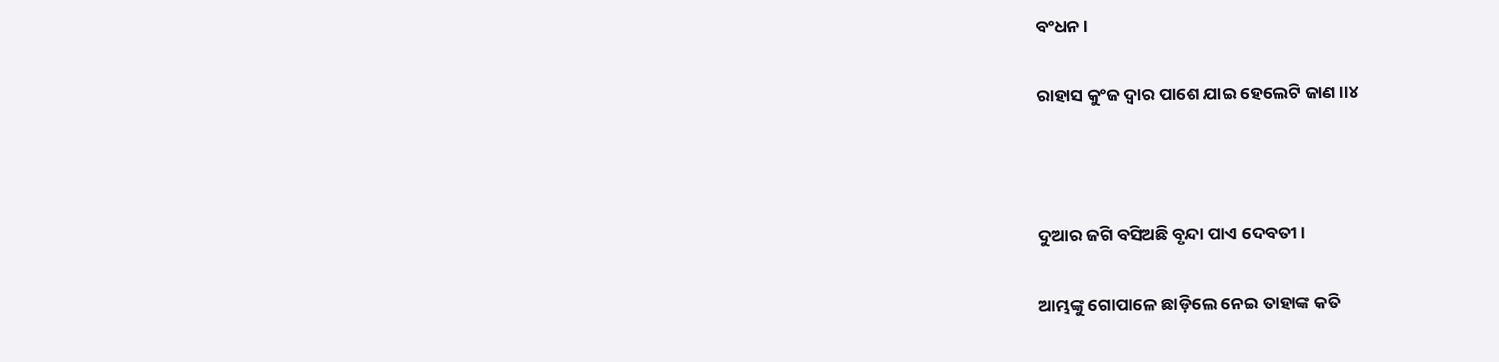ବଂଧନ ।

ରାହାସ କୁଂଜ ଦ୍ଵାର ପାଶେ ଯାଇ ହେଲେଟି ଜାଣ ।।୪



ଦୁଆର ଜଗି ବସିଅଛି ବୃନ୍ଦା ପାଏ ଦେବତୀ ।

ଆମ୍ଭଙ୍କୁ ଗୋପାଳେ ଛାଡ଼ିଲେ ନେଇ ତାହାଙ୍କ କତି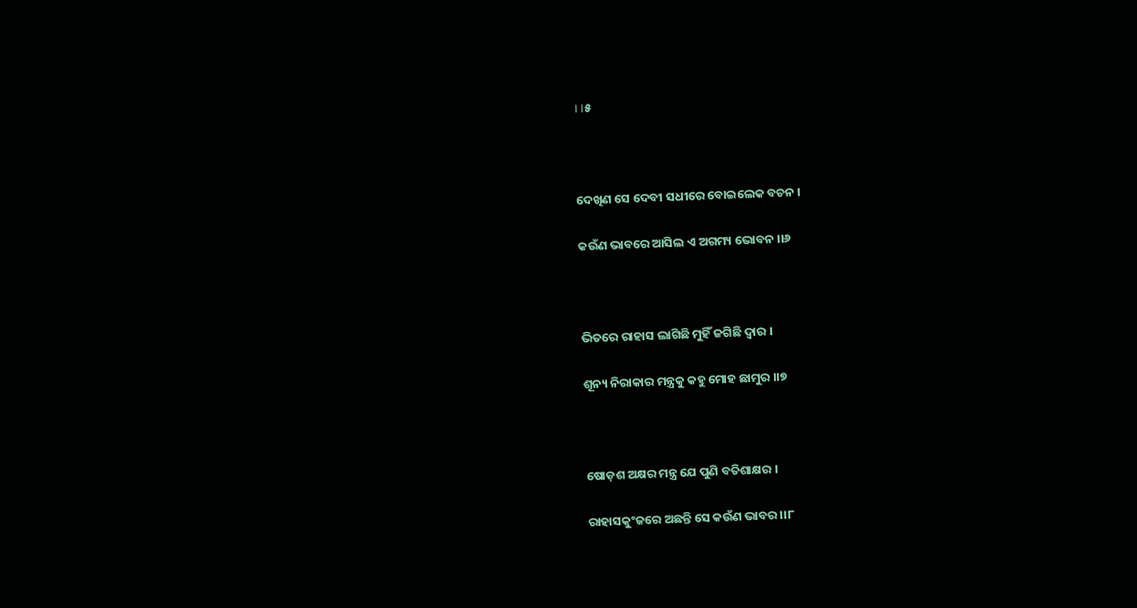।।୫



ଦେଖିଣ ସେ ଦେବୀ ସଧୀରେ ବୋଇଲେକ ବଚନ ।

କଉଁଣ ଭାବରେ ଆସିଲ ଏ ଅଗମ୍ୟ ଭୋବନ ।।୬



ଭିତରେ ରାହାସ ଲାଗିଛି ମୁହିଁ ଜଗିଛି ଦ୍ଵାର ।

ଶୂନ୍ୟ ନିରାକାର ମନ୍ତ୍ରକୁ କହୁ ମୋହ ଛାମୁର ।।୭



ଷୋଡ଼ଶ ଅକ୍ଷର ମନ୍ତ୍ର ଯେ ପୁଣି ବତିଶାକ୍ଷର ।

ରାହାସକୁଂଜରେ ଅଛନ୍ତି ସେ କଉଁଣ ଭାବର ।।୮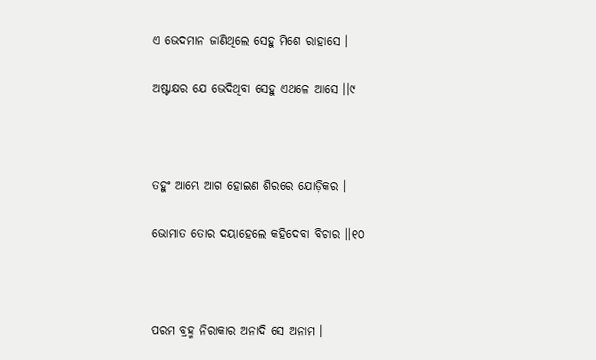ଏ ଭେଦମାନ ଜାଣିଥିଲେ ସେହୁ ମିଶେ ରାହାସେ ।

ଅଷ୍ଟାକ୍ଷର ଯେ ଭେଦିଥିବା ସେହୁ ଏଥଳେ ଆସେ ।।୯



ତହୁଂ ଆମ୍ଭେ ଆଗ ହୋଇଣ ଶିରରେ ଯୋଡ଼ିକର ।

ଭୋମାତ ତୋର ଦୟାହେଲେ କହିଦେବା ବିଚାର ।।୧୦



ପରମ ବ୍ରହ୍ମ ନିରାକାର ଅନାଦି ସେ ଅନାମ ।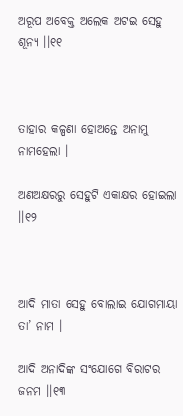ଅରୂପ ଅବେକ୍ତ ଅଲେକ ଅଟଇ ସେହୁ ଶୂନ୍ୟ ।।୧୧



ତାହାର କଳ୍ପଣା ହୋଅନ୍ତେ ଅନାମୁ ନାମହେଲା ।

ଅଣଅକ୍ଷରରୁ ସେହୁଟି ଏକାକ୍ଷର ହୋଇଲା ।।୧୨



ଆଦି ମାତା ସେହୁ ବୋଲାଇ ଯୋଗମାୟା ତା’ ନାମ ।

ଆଦି ଅନାଦିଙ୍କ ସଂଯୋଗେ ବିରାଟର ଜନମ ।।୧୩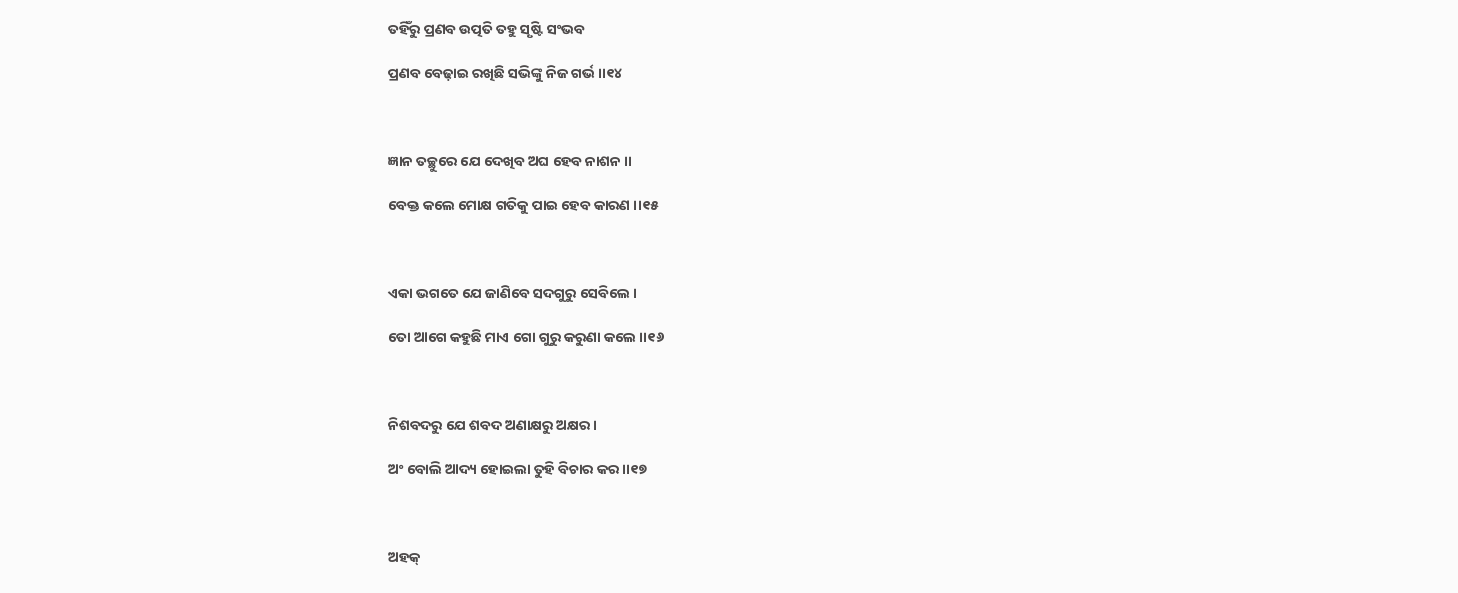ତହିଁରୁ ପ୍ରଣବ ଉତ୍ପତି ତହୁ ସୃଷ୍ଟି ସଂଭବ

ପ୍ରଣବ ବେଢ଼ାଇ ରଖିଛି ସଭିଙ୍କୁ ନିଜ ଗର୍ଭ ।।୧୪



ଜ୍ଞାନ ତଚ୍ଛୁରେ ଯେ ଦେଖିବ ଅଘ ହେବ ନାଶନ ।।

ବେକ୍ତ କଲେ ମୋକ୍ଷ ଗତିକୁ ପାଇ ହେବ କାରଣ ।।୧୫



ଏକା ଭଗତେ ଯେ ଜାଣିବେ ସଦଗୁରୁ ସେବିଲେ ।

ତୋ ଆଗେ କହୁଛି ମାଏ ଗୋ ଗୁରୁ କରୁଣା କଲେ ।।୧୬



ନିଶବଦରୁ ଯେ ଶବଦ ଅଣାକ୍ଷରୁ ଅକ୍ଷର ।

ଅଂ ବୋଲି ଆଦ୍ୟ ହୋଇଲା ତୁହି ବିଚାର କର ।।୧୭



ଅହକ୍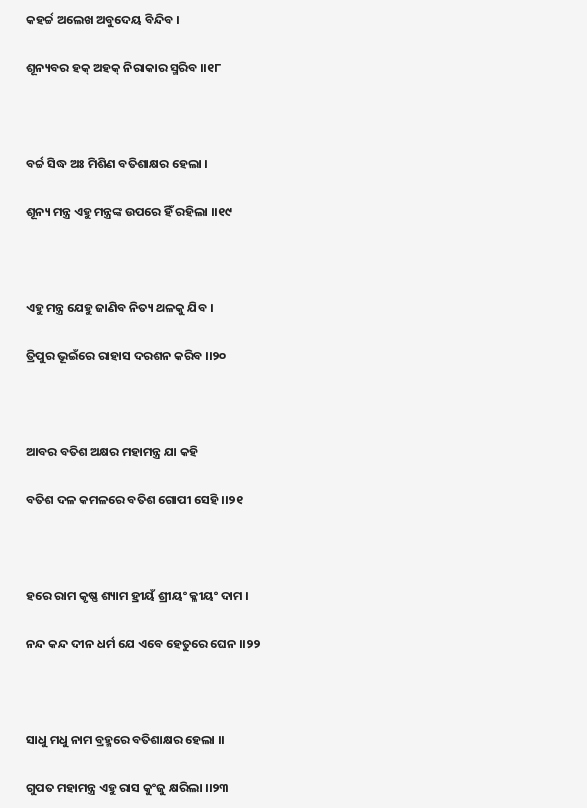କହର୍ଚ୍ଚ ଅଲେଖ ଅବୁଦେୟ ବିନ୍ଦିବ ।

ଶୂନ୍ୟବର ହକ୍ ଅହକ୍ ନିରାକାର ସ୍ମରିବ ।।୧୮



ବର୍ଚ୍ଚ ସିଦ୍ଧ ଅଃ ମିଶିଣ ବତିଶାକ୍ଷର ହେଲା ।

ଶୂନ୍ୟ ମନ୍ତ୍ର ଏହୁ ମନ୍ତ୍ରଙ୍କ ଉପରେ ହିଁ ରହିଲା ।।୧୯



ଏହୁ ମନ୍ତ୍ର ଯେହୁ ଜାଣିବ ନିତ୍ୟ ଥଳକୁ ଯିବ ।

ତ୍ରିପୁର ଭୂଇଁରେ ରାହାସ ଦରଶନ କରିବ ।।୨୦



ଆବର ବତିଶ ଅକ୍ଷର ମହାମନ୍ତ୍ର ଯା କହି

ବତିଶ ଦଳ କମଳରେ ବତିଶ ଗୋପୀ ସେହି ।।୨୧



ହରେ ରାମ କୃଷ୍ଣ ଶ୍ୟାମ ହ୍ରୀୟଁ ଶ୍ରୀୟଂ କ୍ଳୀୟଂ ଦାମ ।

ନନ୍ଦ କନ୍ଦ ଦୀନ ଧର୍ମ ଯେ ଏବେ ହେତୁରେ ଘେନ ।।୨୨



ସାଧୁ ମଧୁ ନାମ ବ୍ରହ୍ମରେ ବତିଶାକ୍ଷର ହେଲା ।।

ଗୁପତ ମହାମନ୍ତ୍ର ଏହୁ ରାସ କୁଂଜୁ କ୍ଷରିଲା ।।୨୩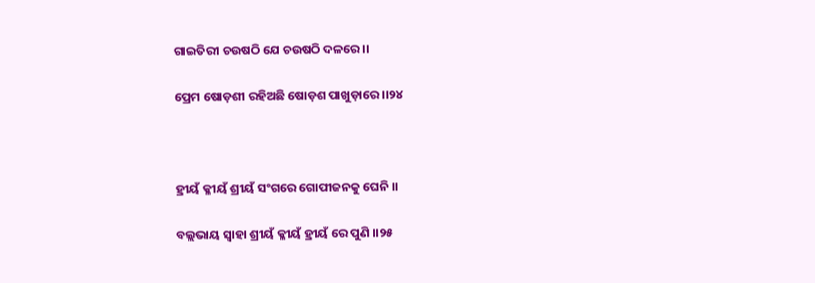ଗାଇତିରୀ ଚଉଷଠି ଯେ ଚଉଷଠି ଦଳରେ ।।

ପ୍ରେମ ଷୋଡ଼ଶୀ ରହିଅଛି ଷୋଡ଼ଶ ପାଖୁଡ଼ାରେ ।।୨୪



ହ୍ରୀୟଁ କ୍ଳୀୟଁ ଶ୍ରୀୟଁ ସଂଗରେ ଗୋପୀଜନକୁ ଘେନି ।।

ବଲ୍ଲଭାୟ ସ୍ଵାହା ଶ୍ରୀୟଁ କ୍ଳୀୟଁ ହ୍ରୀୟଁ ରେ ପୁଣି ।।୨୫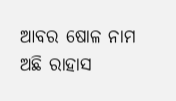ଆବର ଷୋଳ ନାମ ଅଛି ରାହାସ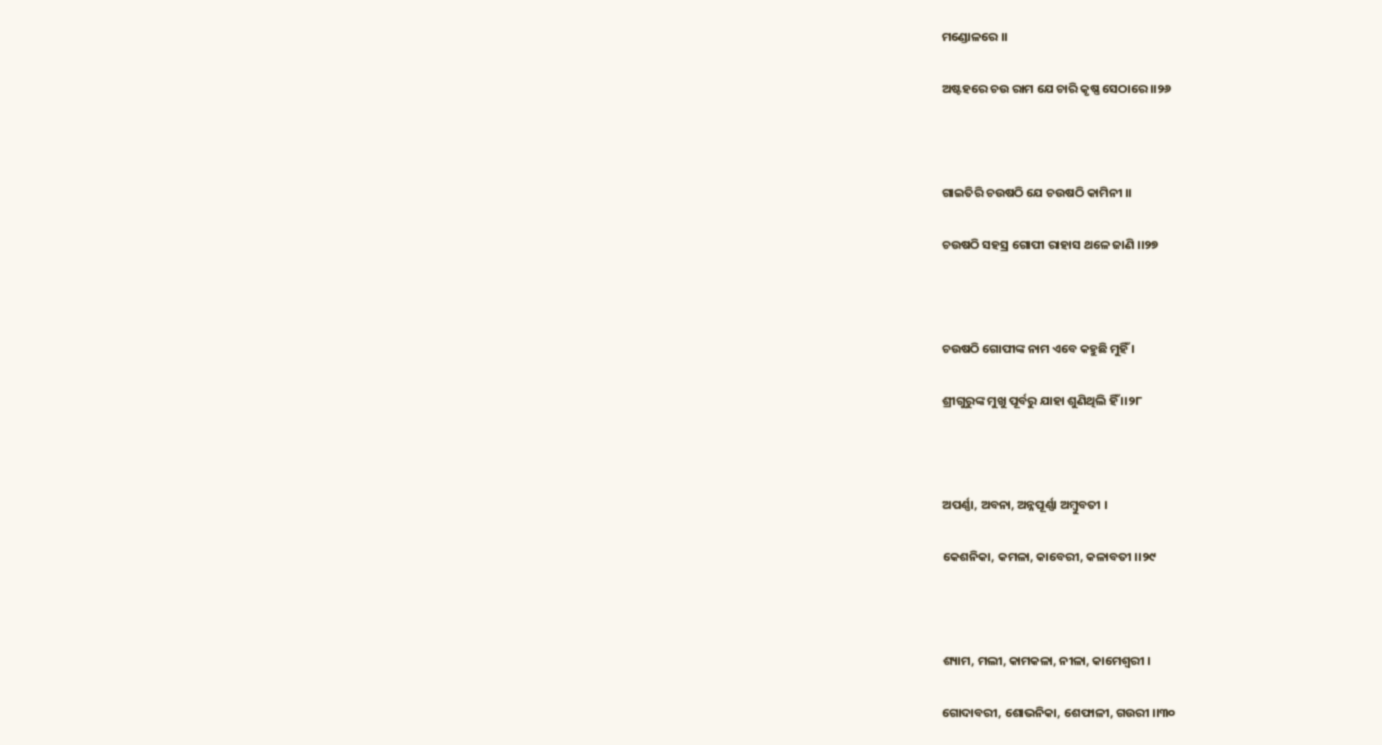ମଣ୍ଡୋଳରେ ।।

ଅଷ୍ଟହରେ ଚଉ ରାମ ଯେ ଚାରି କୃଷ୍ଣ ସେଠାରେ ।।୨୬



ଗାଇତିରି ଚଉଷଠି ଯେ ଚଉଷଠି କାମିନୀ ।।

ଚଉଷଠି ସହସ୍ର ଗୋପୀ ରାହାସ ଥଳେ ଜାଣି ।।୨୭



ଚଉଷଠି ଗୋପୀଙ୍କ ନାମ ଏବେ କହୁଛି ମୁହିଁ ।

ଶ୍ରୀଗୁରୁଙ୍କ ମୁଖୁ ପୂର୍ବରୁ ଯାହା ଶୁଣିଥିଲି ହିଁ ।।୨୮



ଅପର୍ଣ୍ଣା, ଅବନା, ଅନ୍ନପୂର୍ଣ୍ଣା ଅମ୍ବୁବତୀ ।

କେଶନିକା, କମଳା, କାବେରୀ, କଳାବତୀ ।।୨୯



ଶ୍ୟାମ, ମଲୀ, କାମକଳା, ନୀଳା, କାମେଶ୍ଵରୀ ।

ଗୋଦାବରୀ, ଶୋଭନିକା, ଶେଫାଳୀ, ଗଉରୀ ।।୩୦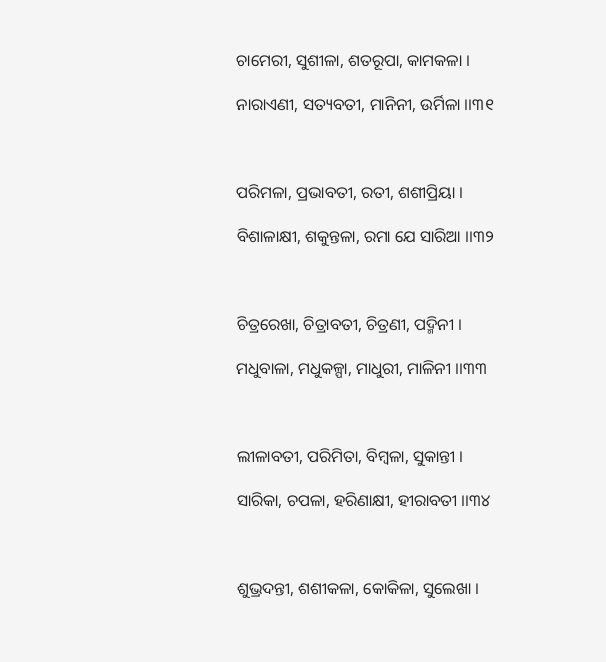ଚାମେରୀ, ସୁଶୀଳା, ଶତରୂପା, କାମକଳା ।

ନାରାଏଣୀ, ସତ୍ୟବତୀ, ମାନିନୀ, ଉର୍ମିଳା ।।୩୧



ପରିମଳା, ପ୍ରଭାବତୀ, ରତୀ, ଶଶୀପ୍ରିୟା ।

ବିଶାଳାକ୍ଷୀ, ଶକୁନ୍ତଳା, ରମା ଯେ ସାରିଆ ।।୩୨



ଚିତ୍ରରେଖା, ଚିତ୍ରାବତୀ, ଚିତ୍ରଣୀ, ପଦ୍ମିନୀ ।

ମଧୁବାଳା, ମଧୁକଳ୍ପା, ମାଧୁରୀ, ମାଳିନୀ ।।୩୩



ଲୀଳାବତୀ, ପରିମିତା, ବିମ୍ବଳା, ସୁକାନ୍ତୀ ।

ସାରିକା, ଚପଳା, ହରିଣାକ୍ଷୀ, ହୀରାବତୀ ।।୩୪



ଶୁଭ୍ରଦନ୍ତୀ, ଶଶୀକଳା, କୋକିଳା, ସୁଲେଖା ।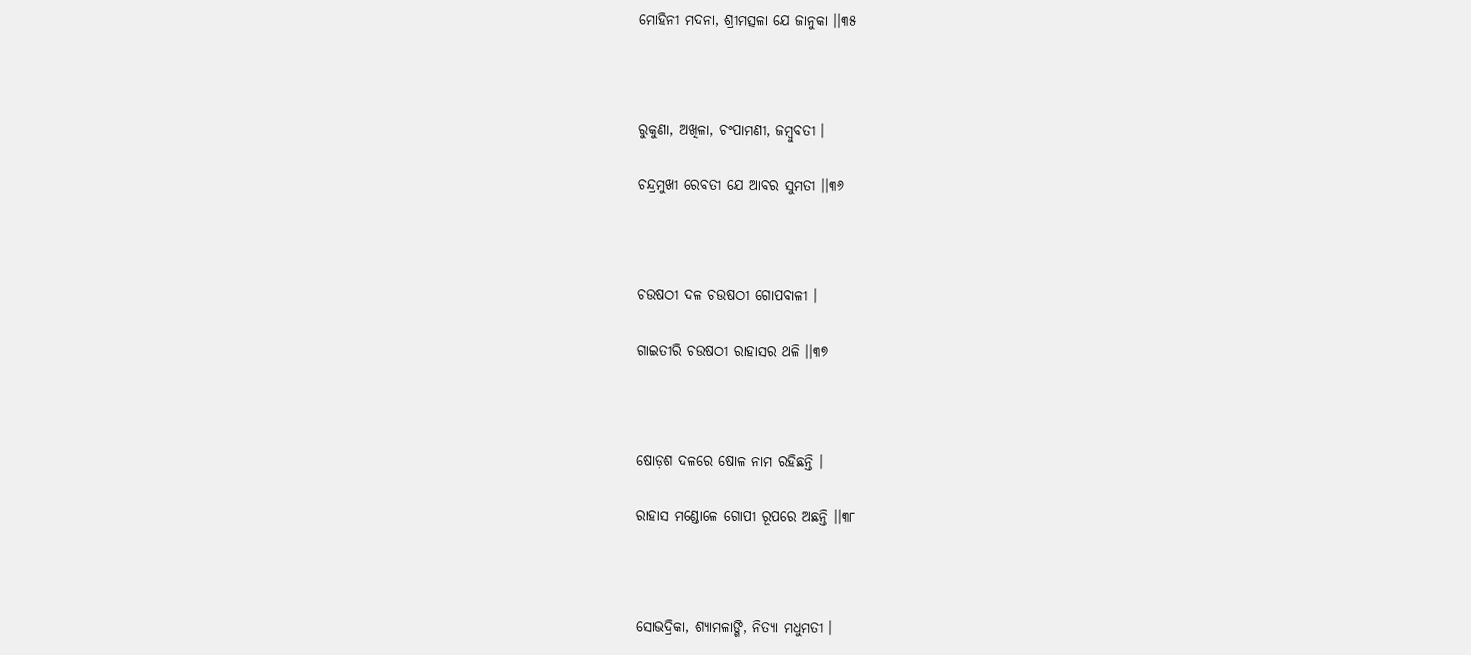ମୋହିନୀ ମଦନା, ଶ୍ରୀମତ୍ସଳା ଯେ ଜାନୁକା ।।୩୫



ରୁକୁଣା, ଅଖିଳା, ଚଂପାମଣୀ, ଜମ୍ବୁବତୀ ।

ଚନ୍ଦ୍ରମୁଖୀ ରେବତୀ ଯେ ଆବର ସୁମତୀ ।।୩୬



ଚଉଷଠୀ ଦଳ ଚଉଷଠୀ ଗୋପବାଳୀ ।

ଗାଇତୀରି ଚଉଷଠୀ ରାହାସର ଥଳି ।।୩୭



ଷୋଡ଼ଶ ଦଳରେ ଷୋଳ ନାମ ରହିଛନ୍ତି ।

ରାହାସ ମଣ୍ଡୋଳେ ଗୋପୀ ରୂପରେ ଅଛନ୍ତି ।।୩୮



ସୋଭଦ୍ରିକା, ଶ୍ୟାମଳାଙ୍ଗି, ନିତ୍ୟା ମଧୁମତୀ ।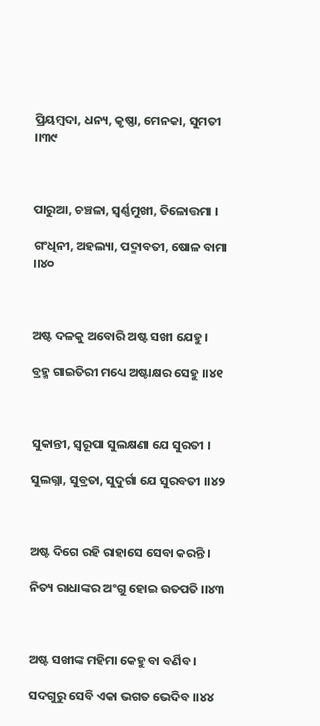ପ୍ରିୟମ୍ବଦା, ଧନ୍ୟ, କୃଷ୍ଣା, ମେନକା, ସୁମତୀ ।।୩୯



ପାରୁଆ, ଚଞ୍ଚଳା, ସ୍ଵର୍ଣ୍ଣମୁଖୀ, ତିଳୋତ୍ତମା ।

ଗଂଧିନୀ, ଅହଲ୍ୟା, ପଦ୍ମାବତୀ, ଷୋଳ ବାମା ।।୪୦



ଅଷ୍ଟ ଦଳକୁ ଅବୋରି ଅଷ୍ଟ ସଖୀ ଯେହୁ ।

ବ୍ରହ୍ମ ଗାଇତିରୀ ମଧ୍ୟେ ଅଷ୍ଟାକ୍ଷର ସେହୁ ।।୪୧



ସୁକାନ୍ତୀ, ସ୍ଵରୂପା ସୁଲକ୍ଷଣା ଯେ ସୁରତୀ ।

ସୁଲଗ୍ନା, ସୁବ୍ରତା, ସୁଦୁର୍ଗା ଯେ ସୁରବତୀ ।।୪୨



ଅଷ୍ଟ ଦିଗେ ରହି ରାହାସେ ସେବା କରନ୍ତି ।

ନିତ୍ୟ ରାଧାଙ୍କର ଅଂଗୁ ହୋଇ ଉତପତି ।।୪୩



ଅଷ୍ଟ ସଖୀଙ୍କ ମହିମା କେହୁ ବା ବର୍ଣିବ ।

ସଦଗୁରୁ ସେବି ଏକା ଭଗତ ଭେଦିବ ।।୪୪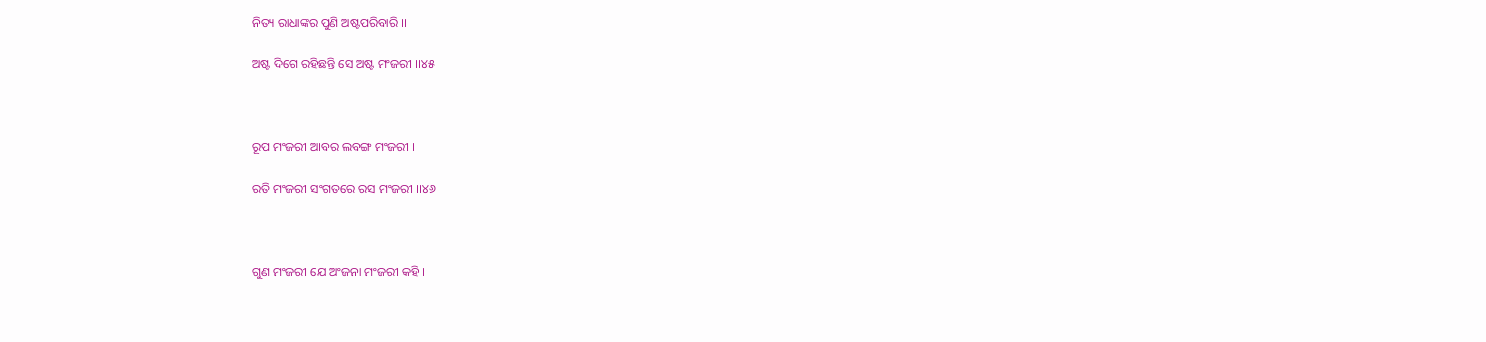ନିତ୍ୟ ରାଧାଙ୍କର ପୁଣି ଅଷ୍ଟପରିବାରି ।।

ଅଷ୍ଟ ଦିଗେ ରହିଛନ୍ତି ସେ ଅଷ୍ଟ ମଂଜରୀ ।।୪୫



ରୂପ ମଂଜରୀ ଆବର ଲବଙ୍ଗ ମଂଜରୀ ।

ରତି ମଂଜରୀ ସଂଗତରେ ରସ ମଂଜରୀ ।।୪୬



ଗୁଣ ମଂଜରୀ ଯେ ଅଂଜନା ମଂଜରୀ କହି ।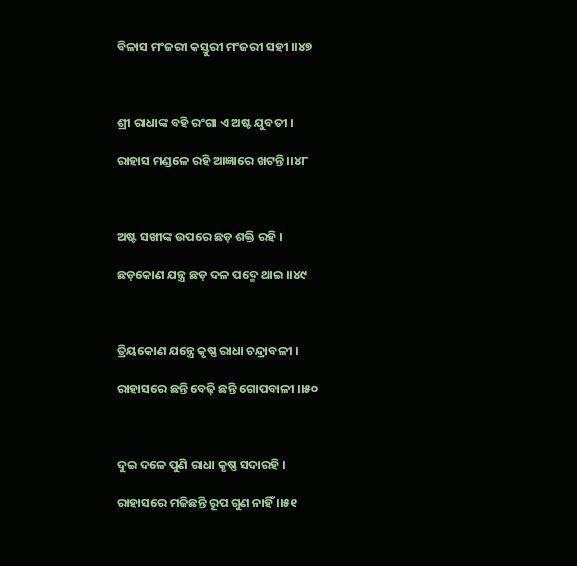ବିଳାସ ମଂଜରୀ କସ୍ତୁରୀ ମଂଜରୀ ସହୀ ।।୪୭



ଶ୍ରୀ ରାଧାଙ୍କ ବହି ରଂଗା ଏ ଅଷ୍ଟ ଯୁବତୀ ।

ରାହାସ ମଣ୍ଡଳେ ରହି ଆଜ୍ଞାରେ ଖଟନ୍ତି ।।୪୮



ଅଷ୍ଟ ସଖୀଙ୍କ ଉପରେ ଛଡ଼ ଶକ୍ତି ରହି ।

ଛଡ଼କୋଣ ଯନ୍ତ୍ର ଛଡ଼ ଦଳ ପଦ୍ମେ ଥାଇ ।।୪୯



ତ୍ରିୟକୋଣ ଯନ୍ତ୍ରେ କୃଷ୍ଣ ରାଧା ଚନ୍ଦ୍ରାବଳୀ ।

ରାହାସରେ ଛନ୍ତି ବେଢ଼ି ଛନ୍ତି ଗୋପବାଳୀ ।।୫୦



ଦୁଇ ଦଳେ ପୁଣି ରାଧା କୃଷ୍ଣ ସଦାରହି ।

ରାହାସରେ ମଜିଛନ୍ତି ରୂପ ଗୁଣ ନାହିଁ ।।୫୧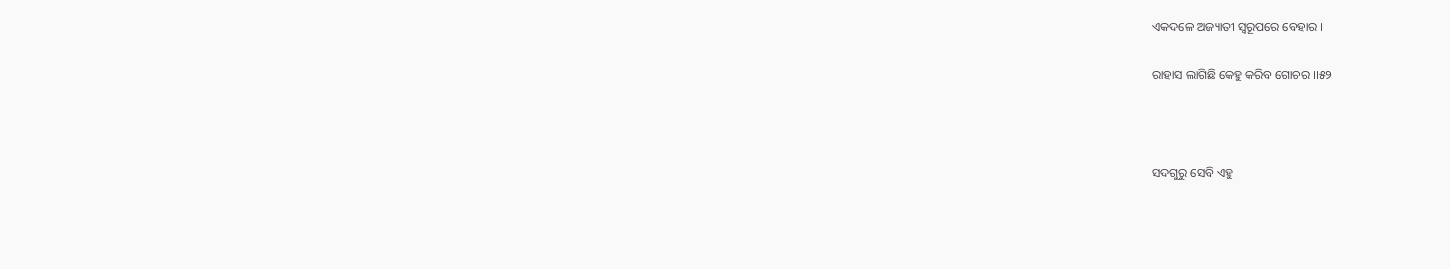ଏକଦଳେ ଅଜ୍ୟାତୀ ସ୍ଵରୂପରେ ବେହାର ।

ରାହାସ ଲାଗିଛି କେହୁ କରିବ ଗୋଚର ।।୫୨



ସଦଗୁରୁ ସେବି ଏହୁ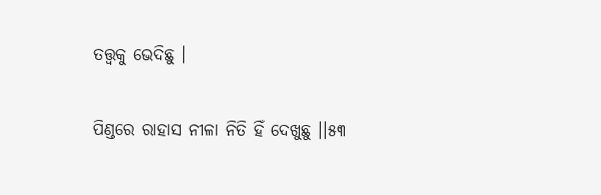ତତ୍ତ୍ଵକୁ ଭେଦିଛୁ ।

ପିଣ୍ଡରେ ରାହାସ ନୀଳା ନିତି ହିଁ ଦେଖୁଛୁ ।।୫୩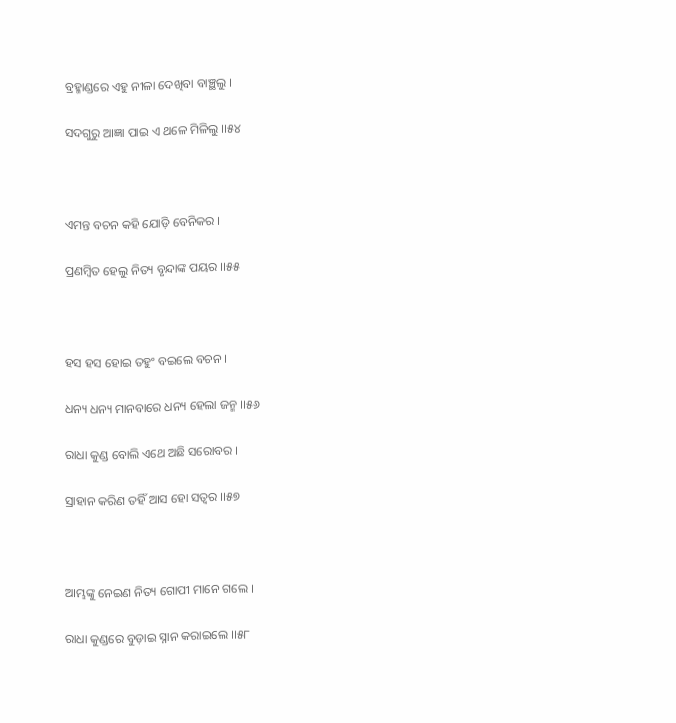ବ୍ରହ୍ମାଣ୍ଡରେ ଏହୁ ନୀଳା ଦେଖିବା ବାଞ୍ଛଲୁ ।

ସଦଗୁରୁ ଆଜ୍ଞା ପାଇ ଏ ଥଳେ ମିଳିଲୁ ।।୫୪



ଏମନ୍ତ ବଚନ କହି ଯୋଡ଼ି ବେନିକର ।

ପ୍ରଣମ୍ବିତ ହେଲୁ ନିତ୍ୟ ବୃନ୍ଦାଙ୍କ ପୟର ।।୫୫



ହସ ହସ ହୋଇ ତହୁଂ ବଇଲେ ବଚନ ।

ଧନ୍ୟ ଧନ୍ୟ ମାନବାରେ ଧନ୍ୟ ହେଲା ଜନ୍ମ ।।୫୬

ରାଧା କୁଣ୍ଡ ବୋଲି ଏଥେ ଅଛି ସରୋବର ।

ସ୍ରାହାନ କରିଣ ତହିଁ ଆସ ହୋ ସତ୍ଵର ।।୫୭



ଆମ୍ଭଙ୍କୁ ନେଇଣ ନିତ୍ୟ ଗୋପୀ ମାନେ ଗଲେ ।

ରାଧା କୁଣ୍ଡରେ ବୁଡ଼ାଇ ସ୍ନାନ କରାଇଲେ ।।୫୮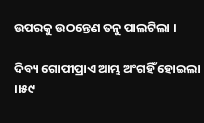ଉପରକୁ ଉଠନ୍ତେଣ ତନୁ ପାଲଟିଲା ।

ଦିବ୍ୟ ଗୋପୀପ୍ରାଏ ଆମ୍ଭ ଅଂଗହିଁ ହୋଇଲା ।।୫୯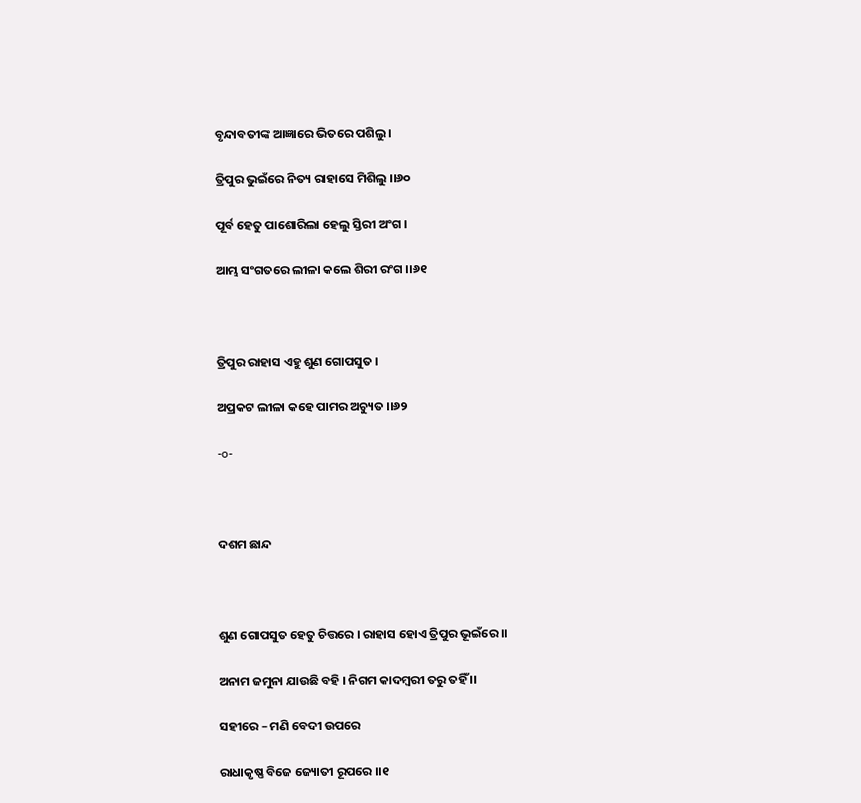ବୃନ୍ଦାବତୀଙ୍କ ଆଜ୍ଞାରେ ଭିତରେ ପଶିଲୁ ।

ତ୍ରିପୁର ଭୁଇଁରେ ନିତ୍ୟ ରାହାସେ ମିଶିଲୁ ।।୬୦

ପୂର୍ବ ହେତୁ ପାଶୋରିଲା ହେଲୁ ସ୍ତିରୀ ଅଂଗ ।

ଆମ୍ଭ ସଂଗତରେ ଲୀଳା କଲେ ଶିରୀ ରଂଗ ।।୬୧



ତ୍ରିପୁର ରାହାସ ଏହୁ ଶୁଣ ଗୋପସୁତ ।

ଅପ୍ରକଟ ଲୀଳା କହେ ପାମର ଅଚ୍ୟୁତ ।।୬୨

-o-



ଦଶମ ଛାନ୍ଦ



ଶୁଣ ଗୋପସୁତ ହେତୁ ଚିତ୍ତରେ । ରାହାସ ହୋଏ ତ୍ରିପୁର ଭୂଇଁରେ ।।

ଅନାମ ଜମୁନା ଯାଉଛି ବହି । ନିଗମ କାଦମ୍ବରୀ ତରୁ ତହିଁ ।।

ସହୀରେ – ମଣି ବେଦୀ ଉପରେ

ରାଧାକୃଷ୍ଣ ବିଜେ ଜ୍ୟୋତୀ ରୂପରେ ।।୧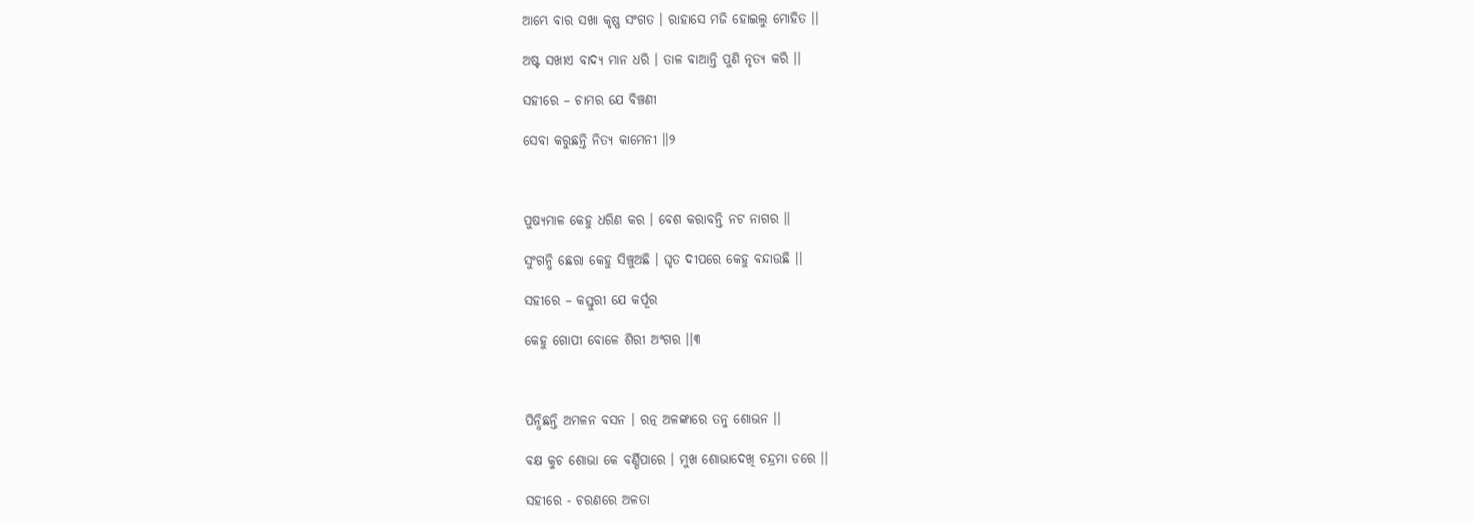ଆମ୍ଭେ ବାର ସଖା କୃଷ୍ଣ ସଂଗତ । ରାହାସେ ମଜି ହୋଇଲୁ ମୋହିତ ।।

ଅଷ୍ଟ ସଖୀଏ ବାଦ୍ୟ ମାନ ଧରି । ତାଳ ବାଆନ୍ତି ପୁଣି ନୃତ୍ୟ କରି ।।

ସହୀରେ – ଚାମର ଯେ ବିଞ୍ଚଣୀ

ସେବା କରୁଛନ୍ତି ନିତ୍ୟ କାମେନୀ ।।୨



ପୁଷ୍ୟମାଳ କେହୁ ଧରିଣ କର । ବେଶ କରାବନ୍ତି ନଟ ନାଗର ।।

ସୁଂଗନ୍ଧି ଛେରା କେହୁ ସିଞ୍ଚୁଅଛି । ଘୃତ ଦୀପରେ କେହୁ ବନ୍ଦାଉଛି ।।

ସହୀରେ – କସ୍ତୁରୀ ଯେ କର୍ପୂର

କେହୁ ଗୋପୀ ବୋଳେ ଶିରୀ ଅଂଗର ।।୩



ପିନ୍ଧିଛନ୍ତି ଅମଳନ ବସନ । ରତ୍ନ ଅଳଙ୍କାରେ ତନୁ ଶୋଭନ ।।

ବକ୍ଷ କୁଚ ଶୋଭା କେ ବର୍ଣ୍ଣିପାରେ । ମୁଖ ଶୋଭାଦେଖି ଚନ୍ଦ୍ରମା ଡରେ ।।

ସହୀରେ - ଚରଣରେ ଅଳତା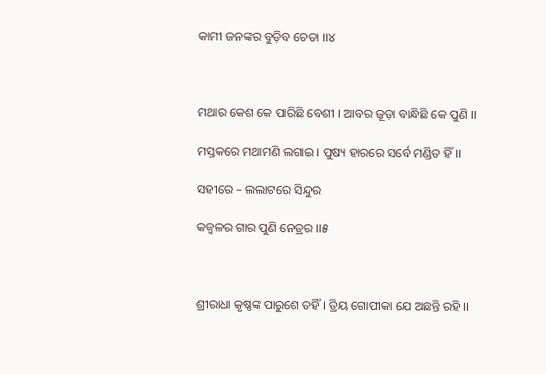କାମୀ ଜନଙ୍କର ବୁଡ଼ିବ ଚେତା ।।୪



ମଥାର କେଶ କେ ପାରିଛି ବେଶୀ । ଆବର ଜୂଡ଼ା ବାନ୍ଧିଛି କେ ପୁଣି ।।

ମସ୍ତକରେ ମଥାମଣି ଲଗାଇ । ପୁଷ୍ୟ ହାରରେ ସର୍ବେ ମଣ୍ଡିତ ହିଁ ।।

ସହୀରେ – ଲଲାଟରେ ସିନ୍ଦୁର

କଜ୍ଵଳର ଗାର ପୁଣି ନେତ୍ରର ।।୫



ଶ୍ରୀରାଧା କୃଷ୍ଣଙ୍କ ପାରୁଶେ ତହିଁ । ତ୍ରିୟ ଗୋପୀକା ଯେ ଅଛନ୍ତି ରହି ।।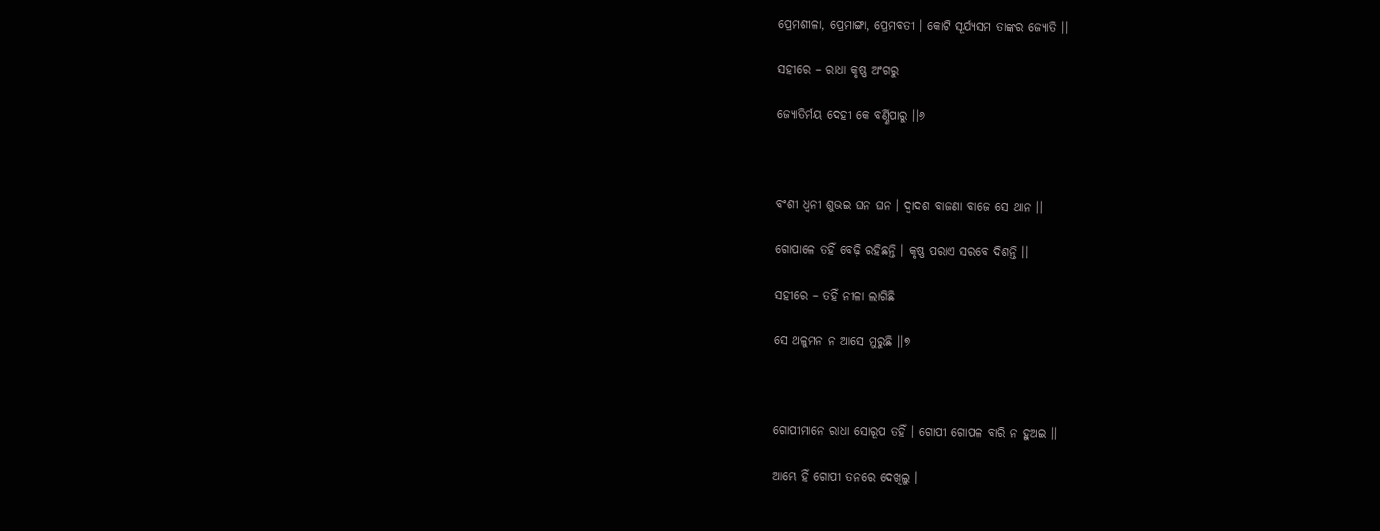ପ୍ରେମଶୀଳା, ପ୍ରେମାଙ୍ଗା, ପ୍ରେମବତୀ । କୋଟି ସୂର୍ଯ୍ୟସମ ତାଙ୍କର ଜ୍ୟୋତି ।।

ସହୀରେ – ରାଧା କୃଷ୍ଣ ଅଂଗରୁ

ଜ୍ୟୋତିର୍ମୟ ଦେହୀ କେ ବର୍ଣ୍ଣିପାରୁ ।।୬



ବଂଶୀ ଧ୍ଵନୀ ଶୁଭଇ ଘନ ଘନ । ଦ୍ଵାଦଶ ବାଜଣା ବାଜେ ସେ ଥାନ ।।

ଗୋପାଳେ ତହିଁ ବେଢ଼ି ରହିଛନ୍ତି । କୃଷ୍ଣ ପରାଏ ସରବେ ଦିଶନ୍ତି ।।

ସହୀରେ – ତହିଁ ନୀଳା ଲାଗିଛି

ସେ ଥଳୁମନ ନ ଆସେ ମୁରୁଛି ।।୭



ଗୋପୀମାନେ ରାଧା ସୋରୂପ ତହିଁ । ଗୋପୀ ଗୋପଳ ବାରି ନ ହୁଅଇ ।।

ଆମ୍ଭେ ହିଁ ଗୋପୀ ତନରେ ଦେଖିଲୁ ।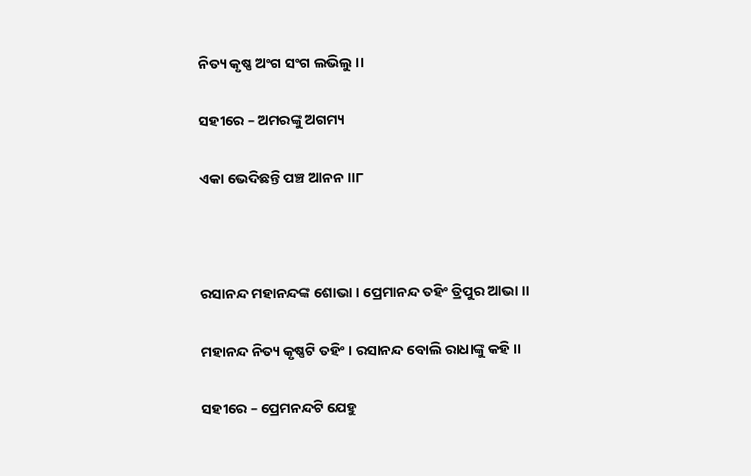ନିତ୍ୟ କୃଷ୍ଣ ଅଂଗ ସଂଗ ଲଭିଲୁ ।।

ସହୀରେ – ଅମରଙ୍କୁ ଅଗମ୍ୟ

ଏକା ଭେଦିଛନ୍ତି ପଞ୍ଚ ଆନନ ।।୮



ରସାନନ୍ଦ ମହାନନ୍ଦଙ୍କ ଶୋଭା । ପ୍ରେମାନନ୍ଦ ତହିଂ ତ୍ରିପୁର ଆଭା ।।

ମହାନନ୍ଦ ନିତ୍ୟ କୃଷ୍ଣଟି ତହିଂ । ରସାନନ୍ଦ ବୋଲି ରାଧାଙ୍କୁ କହି ।।

ସହୀରେ – ପ୍ରେମନନ୍ଦଟି ଯେହୁ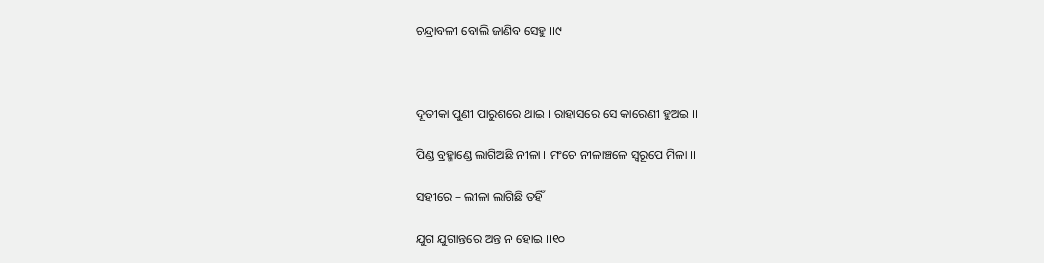ଚନ୍ଦ୍ରାବଳୀ ବୋଲି ଜାଣିବ ସେହୁ ।।୯



ଦୂତୀକା ପୁଣୀ ପାରୁଶରେ ଥାଇ । ରାହାସରେ ସେ କାରେଣୀ ହୁଅଇ ।।

ପିଣ୍ଡ ବ୍ରହ୍ମାଣ୍ଡେ ଲାଗିଅଛି ନୀଳା । ମଂଚେ ନୀଳାଞ୍ଚଳେ ସ୍ଵରୂପେ ମିଳା ।।

ସହୀରେ – ଲୀଳା ଲାଗିଛି ତହିଁ

ଯୁଗ ଯୁଗାନ୍ତରେ ଅନ୍ତ ନ ହୋଇ ।।୧୦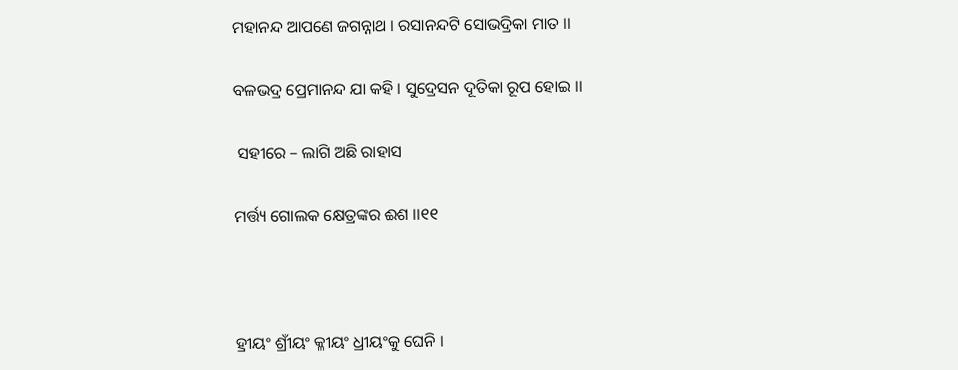ମହାନନ୍ଦ ଆପଣେ ଜଗନ୍ନାଥ । ରସାନନ୍ଦଟି ସୋଭଦ୍ରିକା ମାତ ।।

ବଳଭଦ୍ର ପ୍ରେମାନନ୍ଦ ଯା କହି । ସୁଦ୍ରେସନ ଦୂତିକା ରୂପ ହୋଇ ।।

 ସହୀରେ – ଲାଗି ଅଛି ରାହାସ

ମର୍ତ୍ତ୍ୟ ଗୋଲକ କ୍ଷେତ୍ରଙ୍କର ଈଶ ।।୧୧



ହ୍ରୀୟଂ ଶ୍ରୀଁୟଂ କ୍ଳୀୟଂ ଧ୍ରୀୟଂକୁ ଘେନି ।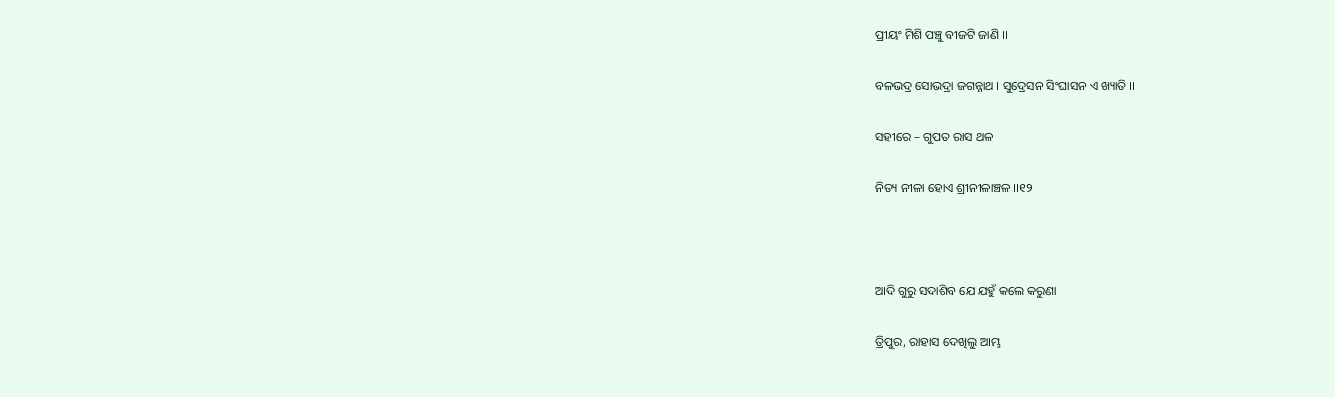ପ୍ରୀୟଂ ମିଶି ପଞ୍ଚୁ ବୀଜଟି ଜାଣି ।।

ବଳଭଦ୍ର ସୋଭଦ୍ରା ଜଗନ୍ନାଥ । ସୁଦ୍ରେସନ ସିଂଘାସନ ଏ ଖ୍ୟାତି ।।

ସହୀରେ – ଗୁପତ ରାସ ଥଳ

ନିତ୍ୟ ନୀଳା ହୋଏ ଶ୍ରୀନୀଳାଞ୍ଚଳ ।।୧୨



ଆଦି ଗୁରୁ ସଦାଶିବ ଯେ ଯହୁଁ କଲେ କରୁଣା

ତ୍ରିପୁର, ରାହାସ ଦେଖିଲୁ ଆମ୍ଭ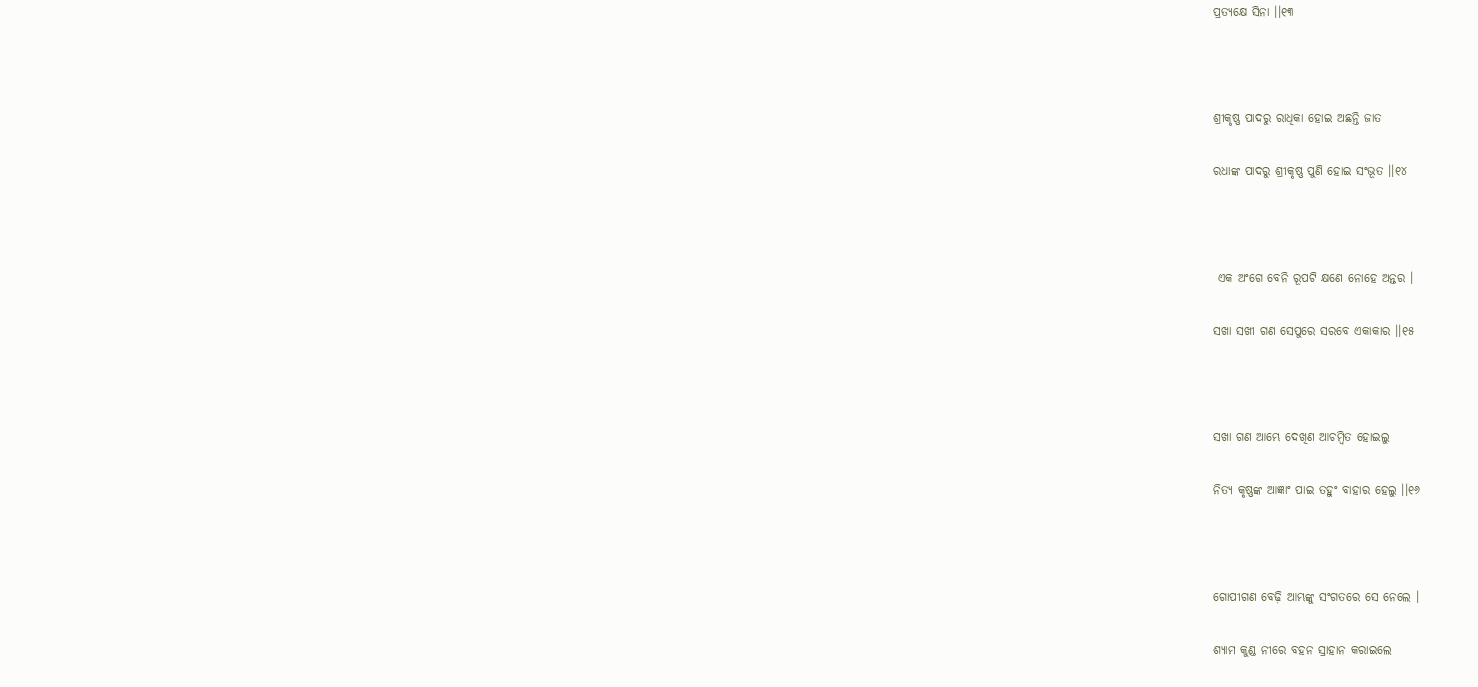ପ୍ରତ୍ୟକ୍ଷେ ସିନା ।।୧୩



ଶ୍ରୀକୃଷ୍ଣ ପାଦରୁ ରାଧିକା ହୋଇ ଅଛନ୍ତି ଜାତ

ରଧାଙ୍କ ପାଦରୁ ଶ୍ରୀକୃଷ୍ଣ ପୁଣି ହୋଇ ସଂଭୂତ ।।୧୪



 ଏକ ଅଂଗେ ବେନି ରୂପଟି କ୍ଷଣେ ନୋହେ ଅନ୍ତର ।

ସଖା ସଖୀ ଗଣ ସେପୁରେ ସରବେ ଏକାକାର ।।୧୫



ସଖା ଗଣ ଆମ୍ଭେ ଦେଖିଣ ଆଚମ୍ବିତ ହୋଇଲୁ

ନିତ୍ୟ କୃଷ୍ଣଙ୍କ ଆଜ୍ଞାଂ ପାଇ ତହୁଂ ବାହାର ହେଲୁ ।।୧୬



ଗୋପୀଗଣ ବେଢ଼ି ଆମ୍ଭଙ୍କୁ ସଂଗତରେ ସେ ନେଲେ ।

ଶ୍ୟାମ କୁଣ୍ଡ ନୀରେ ବହନ ସ୍ରାହାନ କରାଇଲେ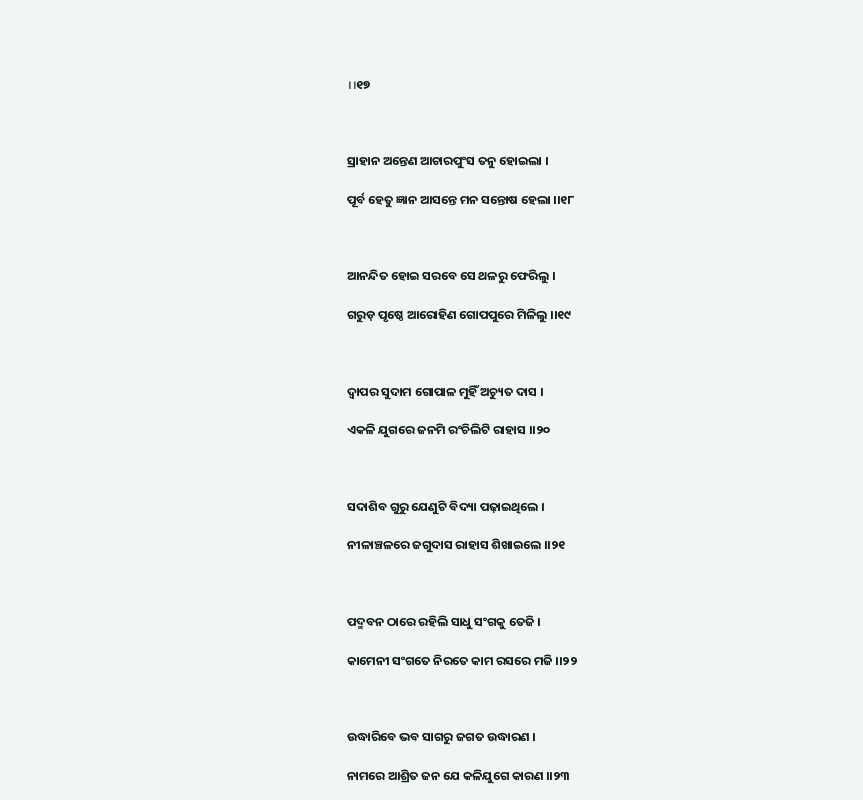।।୧୭



ସ୍ରାହାନ ଅନ୍ତେଣ ଆଚାରପୁଂସ ତନୁ ହୋଇଲା ।

ପୂର୍ବ ହେତୁ ଜ୍ଞାନ ଆସନ୍ତେ ମନ ସନ୍ତୋଷ ହେଲା ।।୧୮



ଆନନ୍ଦିତ ହୋଇ ସରବେ ସେ ଥଳରୁ ଫେରିଲୁ ।

ଗରୁଡ଼ ପୃଷ୍ଠେ ଆରୋହିଣ ଗୋପପୁରେ ମିଳିଲୁ ।।୧୯



ଦ୍ଵାପର ସୁଦାମ ଗୋପାଳ ମୁହିଁ ଅଚ୍ୟୁତ ଦାସ ।

ଏକଳି ଯୁଗରେ ଜନମି ରଂଚିଲିଟି ରାହାସ ।।୨୦



ସଦାଶିବ ଗୁରୁ ଯେଣୁଟି ବିଦ୍ୟା ପଢ଼ାଇଥିଲେ ।

ନୀଳାଞ୍ଚଳରେ ଜଗୁଦାସ ରାହାସ ଶିଖାଇଲେ ।।୨୧



ପଦ୍ମବନ ଠାରେ ରହିଲି ସାଧୁ ସଂଗକୁ ତେଜି ।

କାମେନୀ ସଂଗତେ ନିରତେ କାମ ରସରେ ମଜି ।।୨୨



ଉଦ୍ଧାରିବେ ଭବ ସାଗରୁ ଜଗତ ଉଦ୍ଧାରଣ ।

ନାମରେ ଆଶ୍ରିତ ଜନ ଯେ କଳିଯୁଗେ କାରଣ ।।୨୩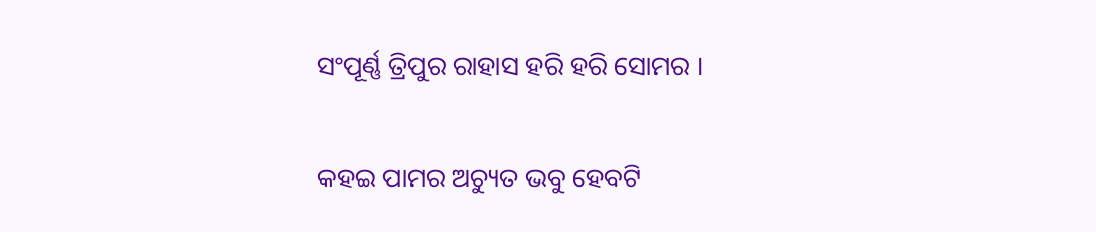ସଂପୂର୍ଣ୍ଣ ତ୍ରିପୁର ରାହାସ ହରି ହରି ସୋମର ।

କହଇ ପାମର ଅଚ୍ୟୁତ ଭବୁ ହେବଟି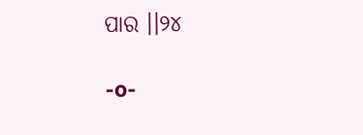ପାର ।।୨୪

-o-